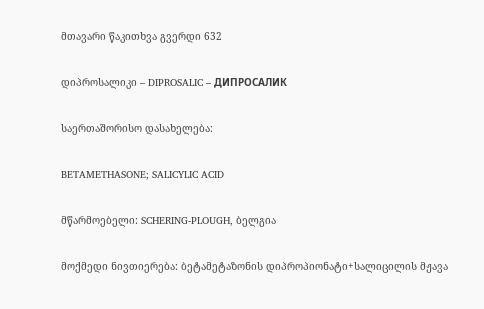მთავარი წაკითხვა გვერდი 632

დიპროსალიკი – DIPROSALIC – ДИПРОСАЛИК

საერთაშორისო დასახელება:

BETAMETHASONE; SALICYLIC ACID

მწარმოებელი: SCHERING-PLOUGH, ბელგია

მოქმედი ნივთიერება: ბეტამეტაზონის დიპროპიონატი+სალიცილის მჟავა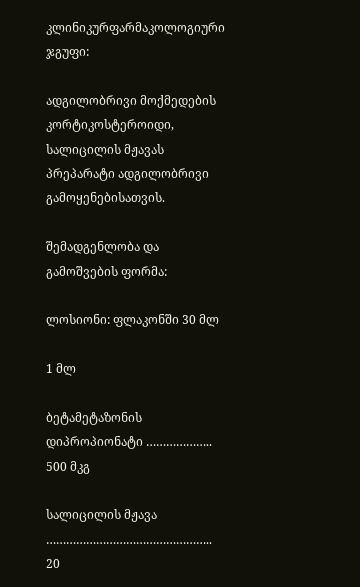კლინიკურფარმაკოლოგიური ჯგუფი:

ადგილობრივი მოქმედების კორტიკოსტეროიდი, სალიცილის მჟავას პრეპარატი ადგილობრივი გამოყენებისათვის.

შემადგენლობა და გამოშვების ფორმა:

ლოსიონი: ფლაკონში 30 მლ

1 მლ

ბეტამეტაზონის დიპროპიონატი ………………..            500 მკგ

სალიცილის მჟავა …………………………………………..   20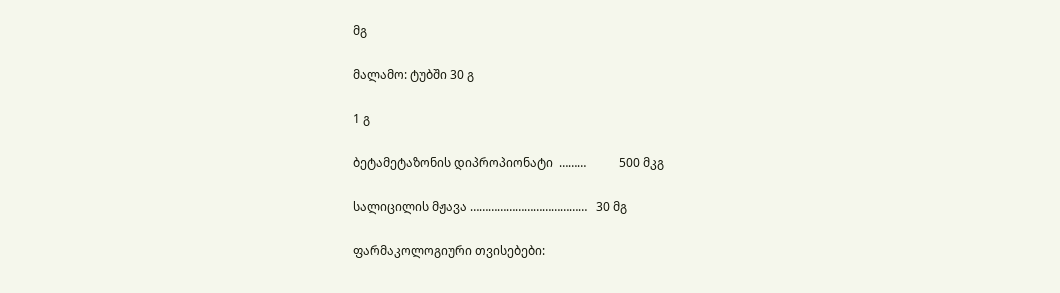მგ

მალამო: ტუბში 30 გ

1 გ

ბეტამეტაზონის დიპროპიონატი  ………           500 მკგ

სალიცილის მჟავა …………………………………   30 მგ

ფარმაკოლოგიური თვისებები: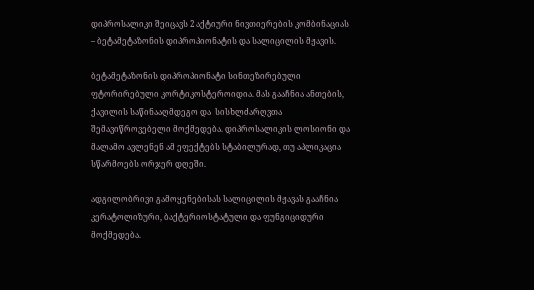დიპროსალიკი შეიცავს 2 აქტიური ნივთიერების კომბინაციას – ბეტამეტაზონის დიპროპიონატის და სალიცილის მჟავის.

ბეტამეტაზონის დიპროპიონატი სინთეზირებული ფტორირებული კორტიკოსტეროიდია. მას გააჩნია ანთების, ქავილის საწინააღმდეგო და  სისხლძარღვთა შემავიწროვებელი მოქმედება. დიპროსალიკის ლოსიონი და მალამო ავლენენ ამ ეფექტებს სტაბილურად, თუ აპლიკაცია სწარმოებს ორჯერ დღეში.

ადგილობრივი გამოყენებისას სალიცილის მჟავას გააჩნია კერატოლიზური, ბაქტერიოსტატული და ფუნგიციდური მოქმედება.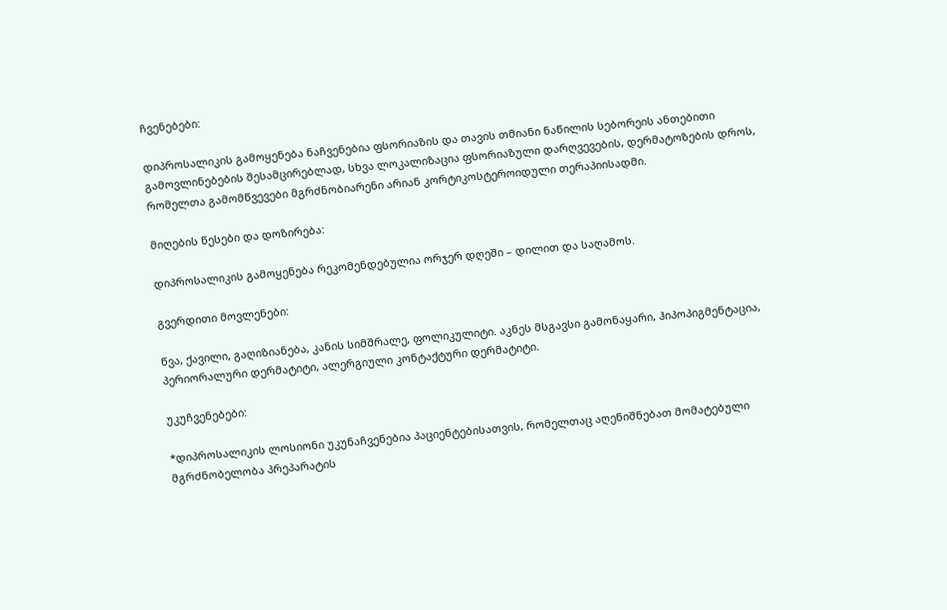ჩვენებები:

დიპროსალიკის გამოყენება ნაჩვენებია ფსორიაზის და თავის თმიანი ნაწილის სებორეის ანთებითი გამოვლინებების შესამცირებლად, სხვა ლოკალიზაცია ფსორიაზული დარღვევების, დერმატოზების დროს, რომელთა გამომწვევები მგრძნობიარენი არიან კორტიკოსტეროიდული თერაპიისადმი.

მიღების წესები და დოზირება:

დიპროსალიკის გამოყენება რეკომენდებულია ორჯერ დღეში – დილით და საღამოს.

გვერდითი მოვლენები:

წვა, ქავილი, გაღიზიანება, კანის სიმშრალე, ფოლიკულიტი. აკნეს მსგავსი გამონაყარი, ჰიპოპიგმენტაცია, პერიორალური დერმატიტი, ალერგიული კონტაქტური დერმატიტი.

უკუჩვენებები:

*დიპროსალიკის ლოსიონი უკუნაჩვენებია პაციენტებისათვის, რომელთაც აღენიშნებათ მომატებული მგრძნობელობა პრეპარატის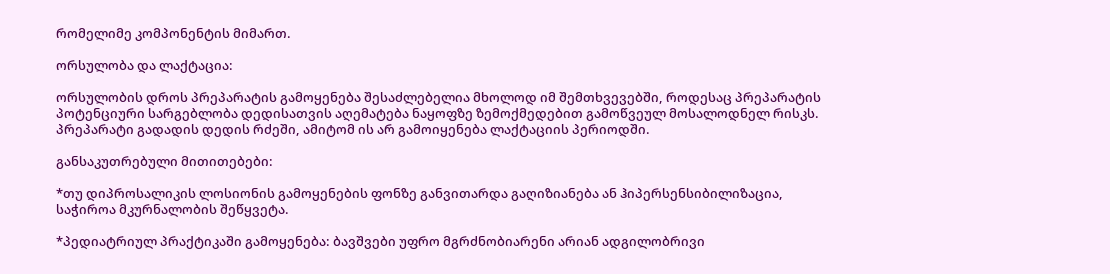რომელიმე კომპონენტის მიმართ.

ორსულობა და ლაქტაცია:

ორსულობის დროს პრეპარატის გამოყენება შესაძლებელია მხოლოდ იმ შემთხვევებში, როდესაც პრეპარატის პოტენციური სარგებლობა დედისათვის აღემატება ნაყოფზე ზემოქმედებით გამოწვეულ მოსალოდნელ რისკს. პრეპარატი გადადის დედის რძეში, ამიტომ ის არ გამოიყენება ლაქტაციის პერიოდში.

განსაკუთრებული მითითებები:

*თუ დიპროსალიკის ლოსიონის გამოყენების ფონზე განვითარდა გაღიზიანება ან ჰიპერსენსიბილიზაცია, საჭიროა მკურნალობის შეწყვეტა.

*პედიატრიულ პრაქტიკაში გამოყენება: ბავშვები უფრო მგრძნობიარენი არიან ადგილობრივი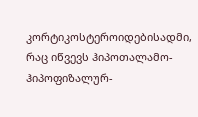კორტიკოსტეროიდებისადმი, რაც იწვევს ჰიპოთალამო-ჰიპოფიზალურ-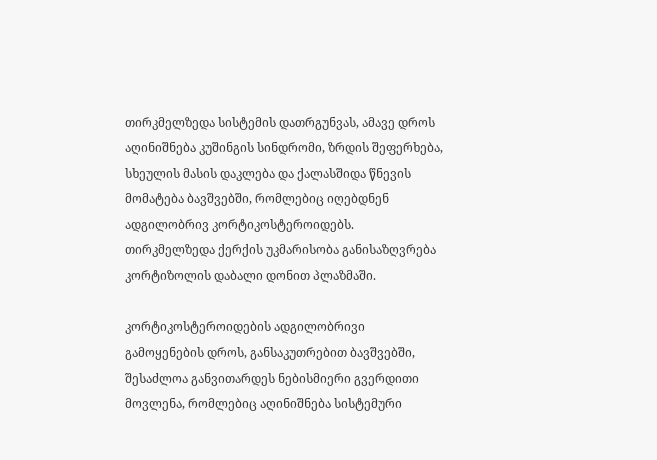თირკმელზედა სისტემის დათრგუნვას, ამავე დროს აღინიშნება კუშინგის სინდრომი, ზრდის შეფერხება, სხეულის მასის დაკლება და ქალასშიდა წნევის მომატება ბავშვებში, რომლებიც იღებდნენ ადგილობრივ კორტიკოსტეროიდებს. თირკმელზედა ქერქის უკმარისობა განისაზღვრება კორტიზოლის დაბალი დონით პლაზმაში.

კორტიკოსტეროიდების ადგილობრივი გამოყენების დროს, განსაკუთრებით ბავშვებში, შესაძლოა განვითარდეს ნებისმიერი გვერდითი მოვლენა, რომლებიც აღინიშნება სისტემური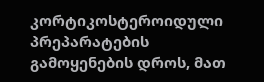კორტიკოსტეროიდული პრეპარატების გამოყენების დროს, მათ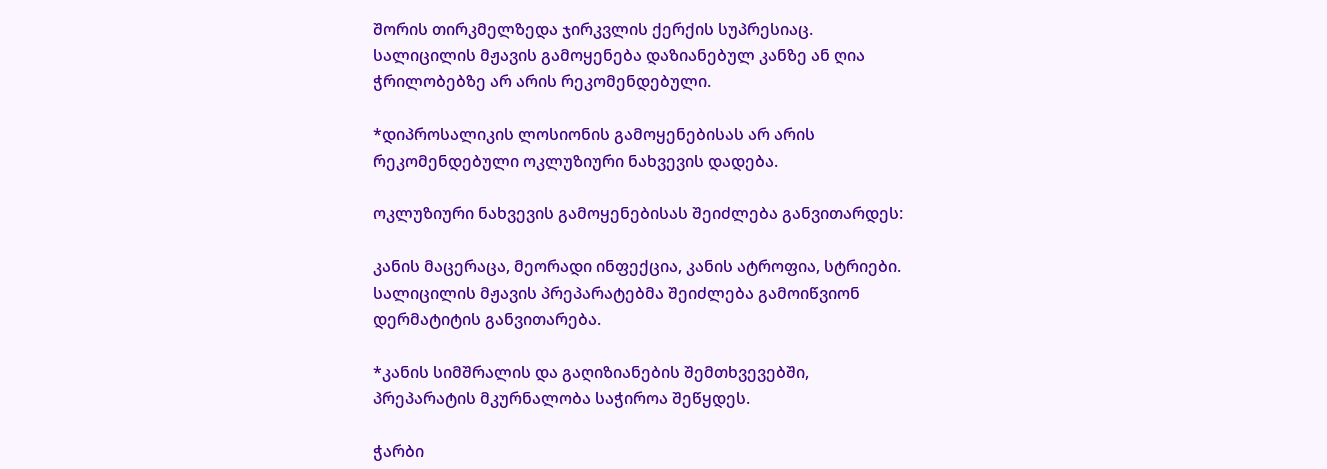შორის თირკმელზედა ჯირკვლის ქერქის სუპრესიაც. სალიცილის მჟავის გამოყენება დაზიანებულ კანზე ან ღია ჭრილობებზე არ არის რეკომენდებული.

*დიპროსალიკის ლოსიონის გამოყენებისას არ არის რეკომენდებული ოკლუზიური ნახვევის დადება.

ოკლუზიური ნახვევის გამოყენებისას შეიძლება განვითარდეს:

კანის მაცერაცა, მეორადი ინფექცია, კანის ატროფია, სტრიები. სალიცილის მჟავის პრეპარატებმა შეიძლება გამოიწვიონ დერმატიტის განვითარება.

*კანის სიმშრალის და გაღიზიანების შემთხვევებში, პრეპარატის მკურნალობა საჭიროა შეწყდეს.

ჭარბი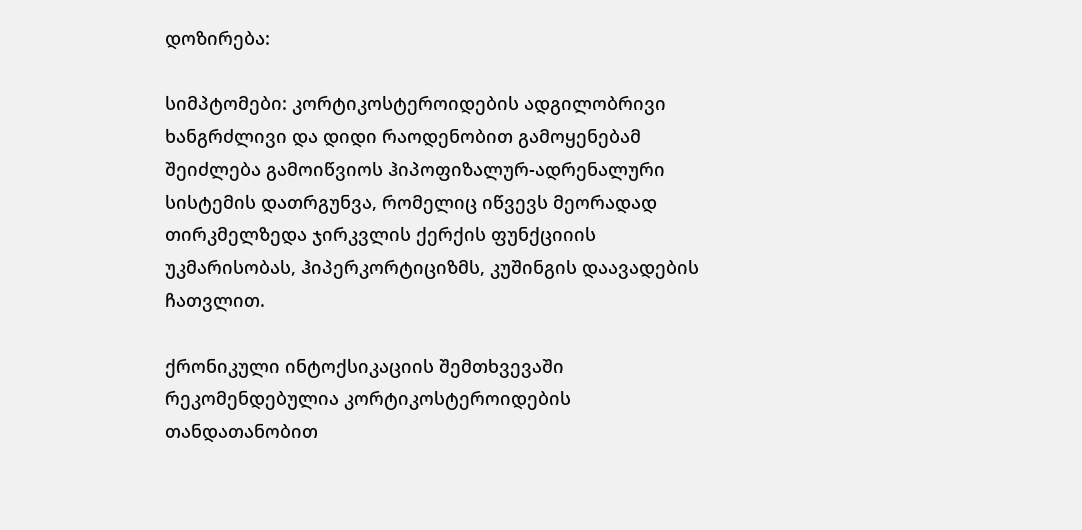დოზირება:

სიმპტომები: კორტიკოსტეროიდების ადგილობრივი ხანგრძლივი და დიდი რაოდენობით გამოყენებამ შეიძლება გამოიწვიოს ჰიპოფიზალურ-ადრენალური სისტემის დათრგუნვა, რომელიც იწვევს მეორადად თირკმელზედა ჯირკვლის ქერქის ფუნქციიის უკმარისობას, ჰიპერკორტიციზმს, კუშინგის დაავადების ჩათვლით.

ქრონიკული ინტოქსიკაციის შემთხვევაში რეკომენდებულია კორტიკოსტეროიდების თანდათანობით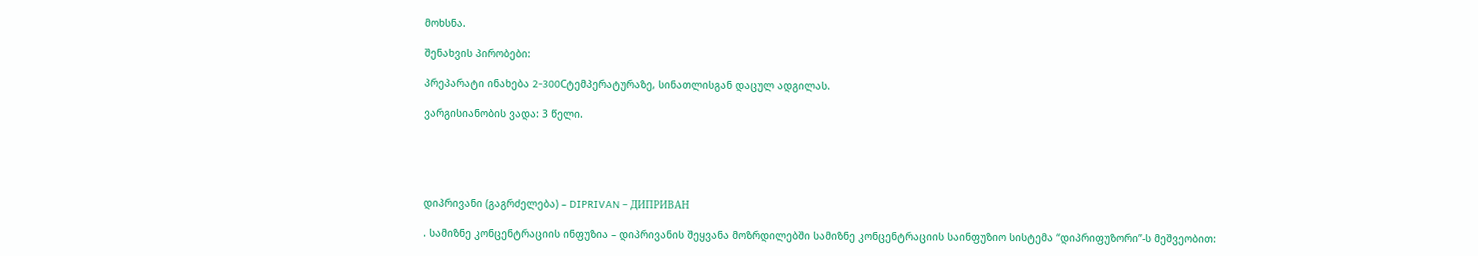მოხსნა.

შენახვის პირობები:

პრეპარატი ინახება 2-300Cტემპერატურაზე, სინათლისგან დაცულ ადგილას.

ვარგისიანობის ვადა: 3 წელი.





დიპრივანი (გაგრძელება) – DIPRIVAN – ДИПРИВАН

. სამიზნე კონცენტრაციის ინფუზია – დიპრივანის შეყვანა მოზრდილებში სამიზნე კონცენტრაციის საინფუზიო სისტემა “დიპრიფუზორი”-ს მეშვეობით: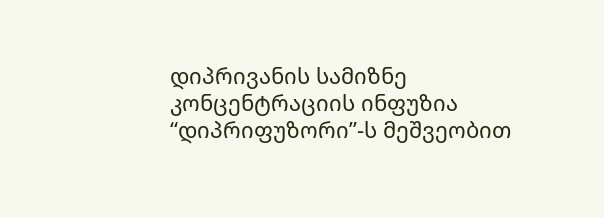დიპრივანის სამიზნე კონცენტრაციის ინფუზია “დიპრიფუზორი”-ს მეშვეობით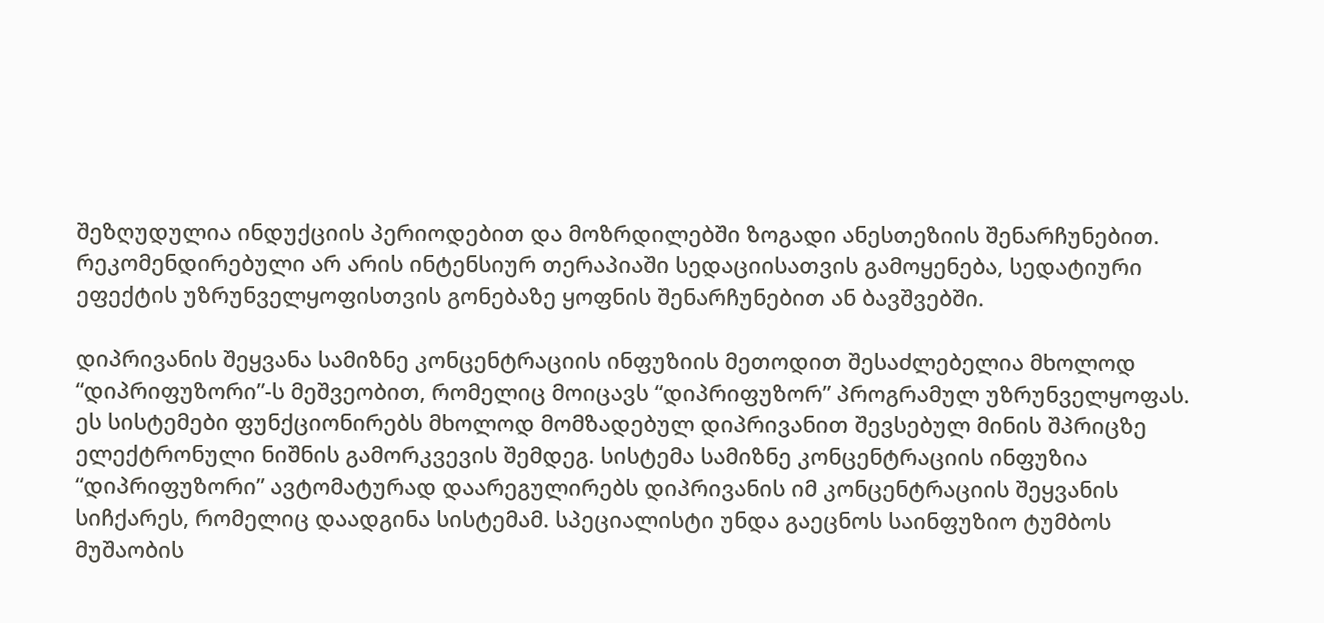შეზღუდულია ინდუქციის პერიოდებით და მოზრდილებში ზოგადი ანესთეზიის შენარჩუნებით. რეკომენდირებული არ არის ინტენსიურ თერაპიაში სედაციისათვის გამოყენება, სედატიური ეფექტის უზრუნველყოფისთვის გონებაზე ყოფნის შენარჩუნებით ან ბავშვებში.

დიპრივანის შეყვანა სამიზნე კონცენტრაციის ინფუზიის მეთოდით შესაძლებელია მხოლოდ “დიპრიფუზორი”-ს მეშვეობით, რომელიც მოიცავს “დიპრიფუზორ” პროგრამულ უზრუნველყოფას. ეს სისტემები ფუნქციონირებს მხოლოდ მომზადებულ დიპრივანით შევსებულ მინის შპრიცზე ელექტრონული ნიშნის გამორკვევის შემდეგ. სისტემა სამიზნე კონცენტრაციის ინფუზია “დიპრიფუზორი” ავტომატურად დაარეგულირებს დიპრივანის იმ კონცენტრაციის შეყვანის სიჩქარეს, რომელიც დაადგინა სისტემამ. სპეციალისტი უნდა გაეცნოს საინფუზიო ტუმბოს მუშაობის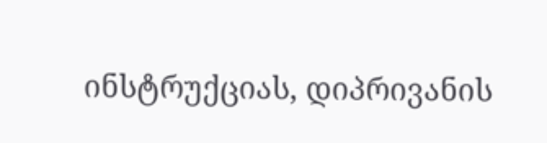ინსტრუქციას, დიპრივანის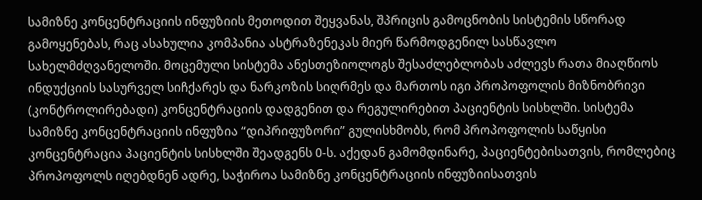სამიზნე კონცენტრაციის ინფუზიის მეთოდით შეყვანას, შპრიცის გამოცნობის სისტემის სწორად გამოყენებას, რაც ასახულია კომპანია ასტრაზენეკას მიერ წარმოდგენილ სასწავლო სახელმძღვანელოში. მოცემული სისტემა ანესთეზიოლოგს შესაძლებლობას აძლევს რათა მიაღწიოს ინდუქციის სასურველ სიჩქარეს და ნარკოზის სიღრმეს და მართოს იგი პროპოფოლის მიზნობრივი (კონტროლირებადი) კონცენტრაციის დადგენით და რეგულირებით პაციენტის სისხლში. სისტემა სამიზნე კონცენტრაციის ინფუზია “დიპრიფუზორი” გულისხმობს, რომ პროპოფოლის საწყისი კონცენტრაცია პაციენტის სისხლში შეადგენს 0-ს. აქედან გამომდინარე, პაციენტებისათვის, რომლებიც პროპოფოლს იღებდნენ ადრე, საჭიროა სამიზნე კონცენტრაციის ინფუზიისათვის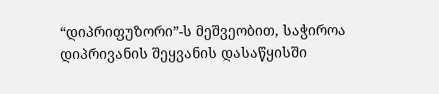“დიპრიფუზორი”-ს მეშვეობით, საჭიროა დიპრივანის შეყვანის დასაწყისში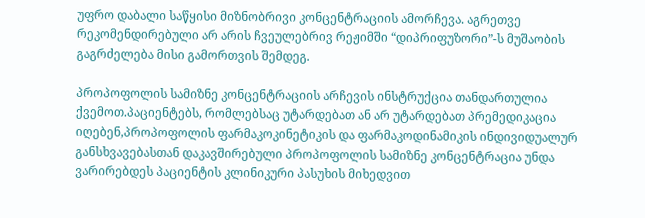უფრო დაბალი საწყისი მიზნობრივი კონცენტრაციის ამორჩევა. აგრეთვე რეკომენდირებული არ არის ჩვეულებრივ რეჟიმში “დიპრიფუზორი”-ს მუშაობის გაგრძელება მისი გამორთვის შემდეგ.

პროპოფოლის სამიზნე კონცენტრაციის არჩევის ინსტრუქცია თანდართულია ქვემოთ.პაციენტებს, რომლებსაც უტარდებათ ან არ უტარდებათ პრემედიკაცია იღებენ,პროპოფოლის ფარმაკოკინეტიკის და ფარმაკოდინამიკის ინდივიდუალურ განსხვავებასთან დაკავშირებული პროპოფოლის სამიზნე კონცენტრაცია უნდა ვარირებდეს პაციენტის კლინიკური პასუხის მიხედვით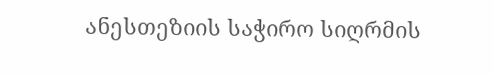ანესთეზიის საჭირო სიღრმის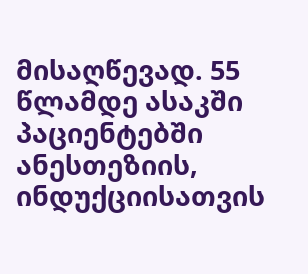მისაღწევად. 55 წლამდე ასაკში პაციენტებში ანესთეზიის, ინდუქციისათვის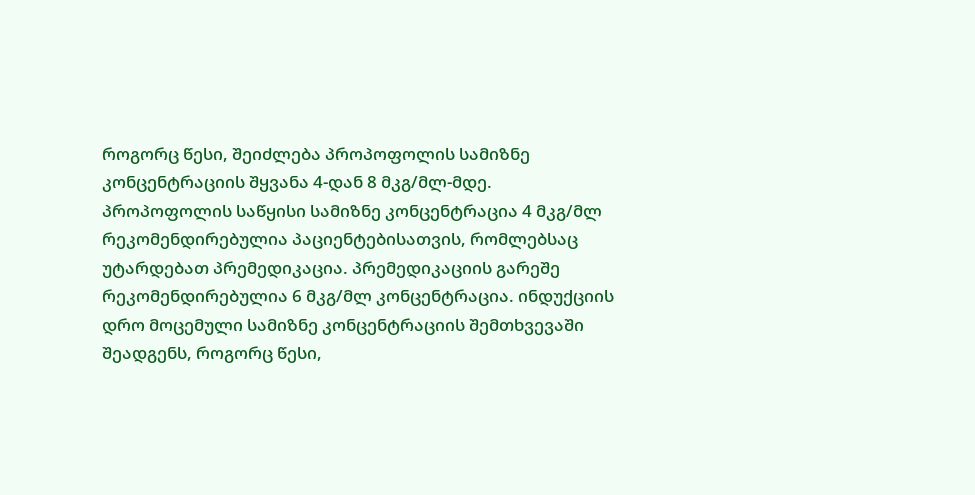როგორც წესი, შეიძლება პროპოფოლის სამიზნე კონცენტრაციის შყვანა 4-დან 8 მკგ/მლ-მდე. პროპოფოლის საწყისი სამიზნე კონცენტრაცია 4 მკგ/მლ რეკომენდირებულია პაციენტებისათვის, რომლებსაც უტარდებათ პრემედიკაცია. პრემედიკაციის გარეშე რეკომენდირებულია 6 მკგ/მლ კონცენტრაცია. ინდუქციის დრო მოცემული სამიზნე კონცენტრაციის შემთხვევაში შეადგენს, როგორც წესი,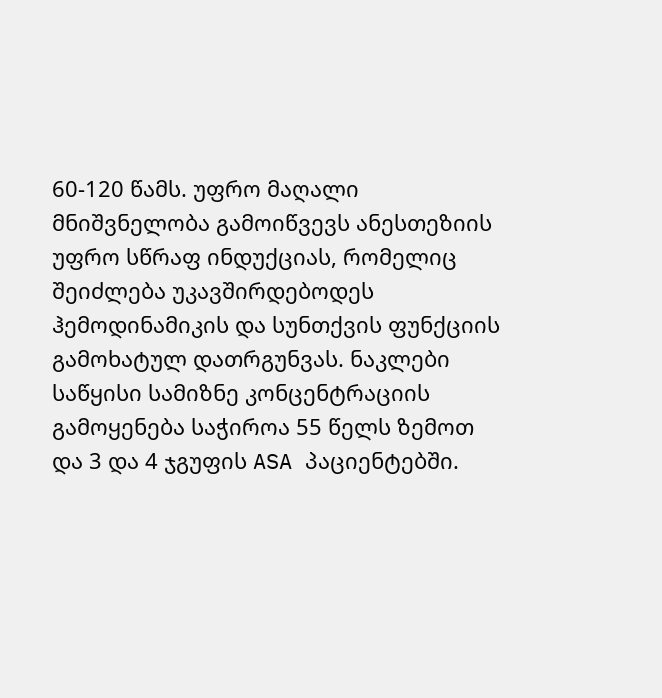60-120 წამს. უფრო მაღალი მნიშვნელობა გამოიწვევს ანესთეზიის უფრო სწრაფ ინდუქციას, რომელიც შეიძლება უკავშირდებოდეს ჰემოდინამიკის და სუნთქვის ფუნქციის გამოხატულ დათრგუნვას. ნაკლები საწყისი სამიზნე კონცენტრაციის გამოყენება საჭიროა 55 წელს ზემოთ და 3 და 4 ჯგუფის ASA პაციენტებში.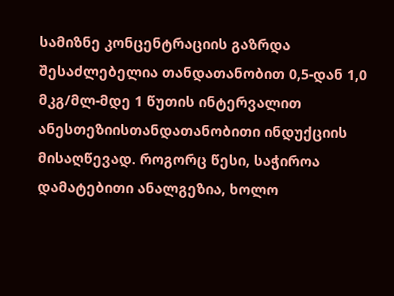სამიზნე კონცენტრაციის გაზრდა შესაძლებელია თანდათანობით 0,5-დან 1,0 მკგ/მლ-მდე 1 წუთის ინტერვალით ანესთეზიისთანდათანობითი ინდუქციის მისაღწევად. როგორც წესი, საჭიროა დამატებითი ანალგეზია, ხოლო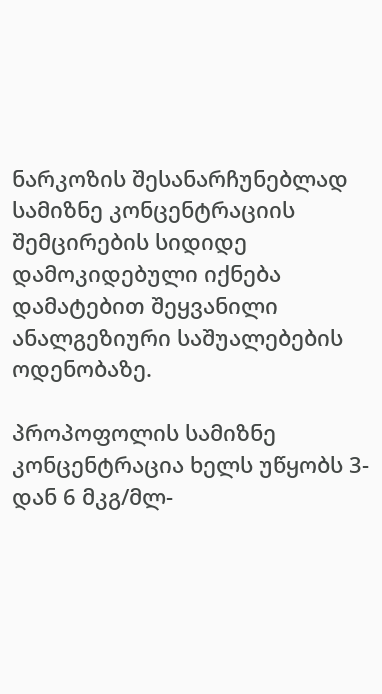ნარკოზის შესანარჩუნებლად სამიზნე კონცენტრაციის შემცირების სიდიდე დამოკიდებული იქნება დამატებით შეყვანილი ანალგეზიური საშუალებების ოდენობაზე.

პროპოფოლის სამიზნე კონცენტრაცია ხელს უწყობს 3-დან 6 მკგ/მლ-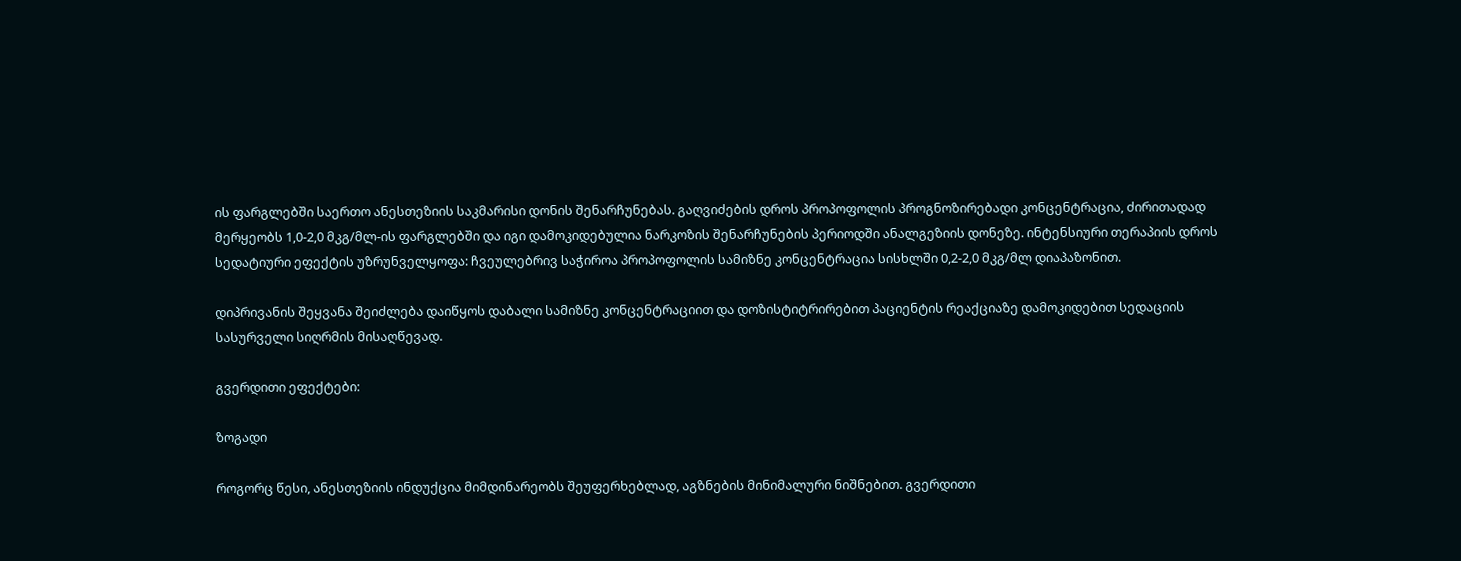ის ფარგლებში საერთო ანესთეზიის საკმარისი დონის შენარჩუნებას. გაღვიძების დროს პროპოფოლის პროგნოზირებადი კონცენტრაცია, ძირითადად მერყეობს 1,0-2,0 მკგ/მლ-ის ფარგლებში და იგი დამოკიდებულია ნარკოზის შენარჩუნების პერიოდში ანალგეზიის დონეზე. ინტენსიური თერაპიის დროს სედატიური ეფექტის უზრუნველყოფა: ჩვეულებრივ საჭიროა პროპოფოლის სამიზნე კონცენტრაცია სისხლში 0,2-2,0 მკგ/მლ დიაპაზონით.

დიპრივანის შეყვანა შეიძლება დაიწყოს დაბალი სამიზნე კონცენტრაციით და დოზისტიტრირებით პაციენტის რეაქციაზე დამოკიდებით სედაციის სასურველი სიღრმის მისაღწევად.

გვერდითი ეფექტები:

ზოგადი

როგორც წესი, ანესთეზიის ინდუქცია მიმდინარეობს შეუფერხებლად, აგზნების მინიმალური ნიშნებით. გვერდითი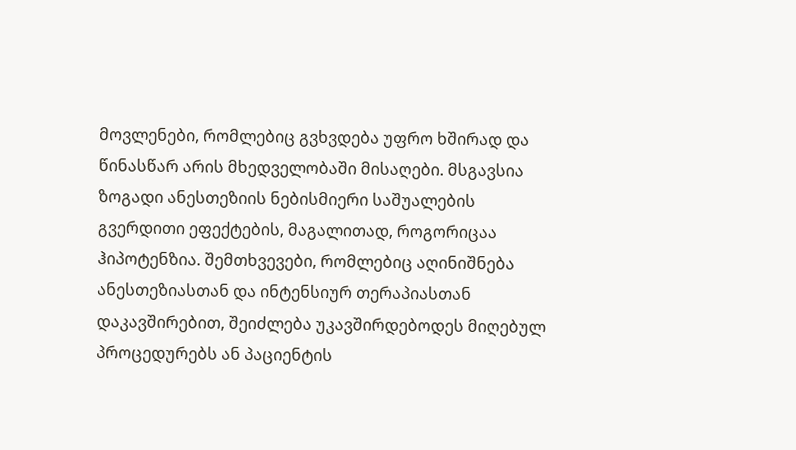მოვლენები, რომლებიც გვხვდება უფრო ხშირად და წინასწარ არის მხედველობაში მისაღები. მსგავსია ზოგადი ანესთეზიის ნებისმიერი საშუალების გვერდითი ეფექტების, მაგალითად, როგორიცაა ჰიპოტენზია. შემთხვევები, რომლებიც აღინიშნება ანესთეზიასთან და ინტენსიურ თერაპიასთან  დაკავშირებით, შეიძლება უკავშირდებოდეს მიღებულ პროცედურებს ან პაციენტის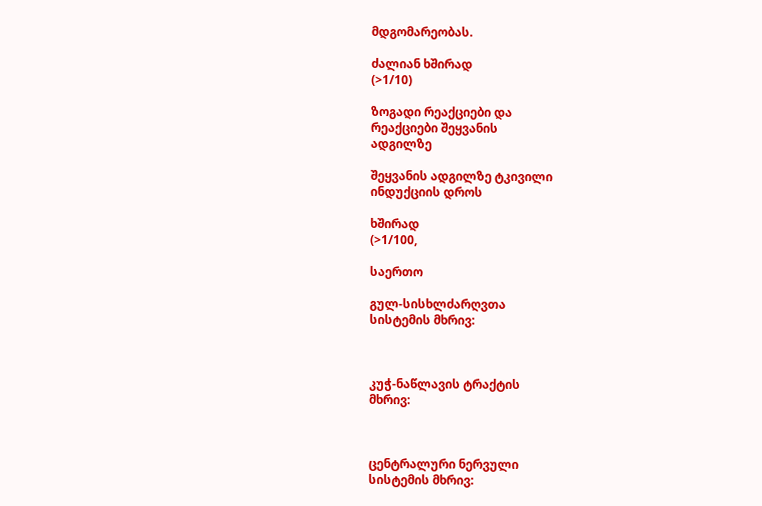მდგომარეობას.

ძალიან ხშირად
(>1/10)

ზოგადი რეაქციები და
რეაქციები შეყვანის
ადგილზე

შეყვანის ადგილზე ტკივილი
ინდუქციის დროს

ხშირად
(>1/100,

საერთო

გულ-სისხლძარღვთა
სისტემის მხრივ:



კუჭ-ნაწლავის ტრაქტის
მხრივ:



ცენტრალური ნერვული
სისტემის მხრივ: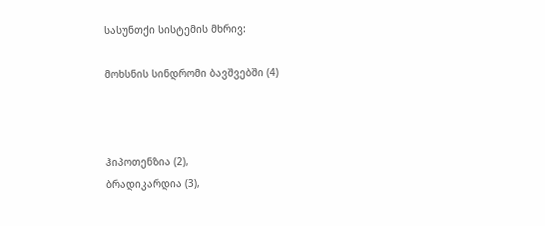სასუნთქი სისტემის მხრივ:

მოხსნის სინდრომი ბავშვებში (4)



ჰიპოთენზია (2),
ბრადიკარდია (3),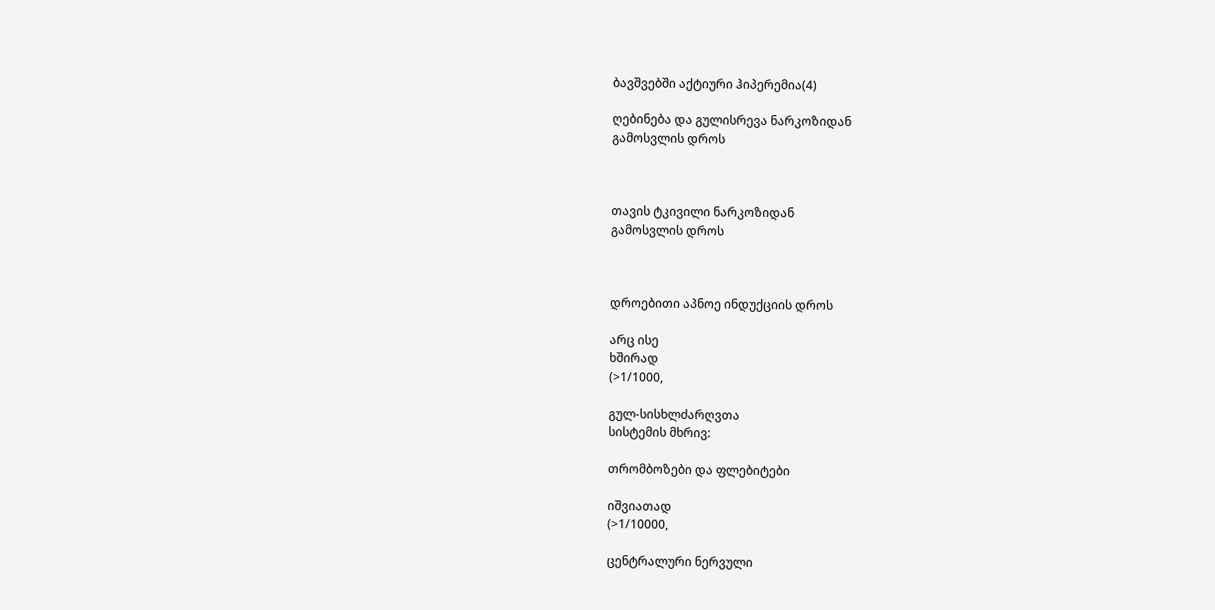ბავშვებში აქტიური ჰიპერემია(4)

ღებინება და გულისრევა ნარკოზიდან
გამოსვლის დროს



თავის ტკივილი ნარკოზიდან
გამოსვლის დროს



დროებითი აპნოე ინდუქციის დროს

არც ისე
ხშირად
(>1/1000,

გულ-სისხლძარღვთა
სისტემის მხრივ:

თრომბოზები და ფლებიტები

იშვიათად
(>1/10000,

ცენტრალური ნერვული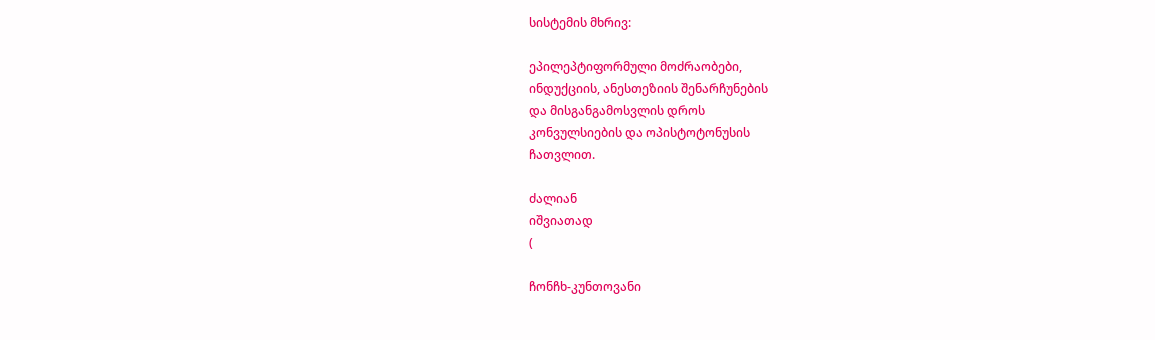სისტემის მხრივ:

ეპილეპტიფორმული მოძრაობები,
ინდუქციის, ანესთეზიის შენარჩუნების
და მისგანგამოსვლის დროს
კონვულსიების და ოპისტოტონუსის
ჩათვლით.

ძალიან
იშვიათად
(

ჩონჩხ-კუნთოვანი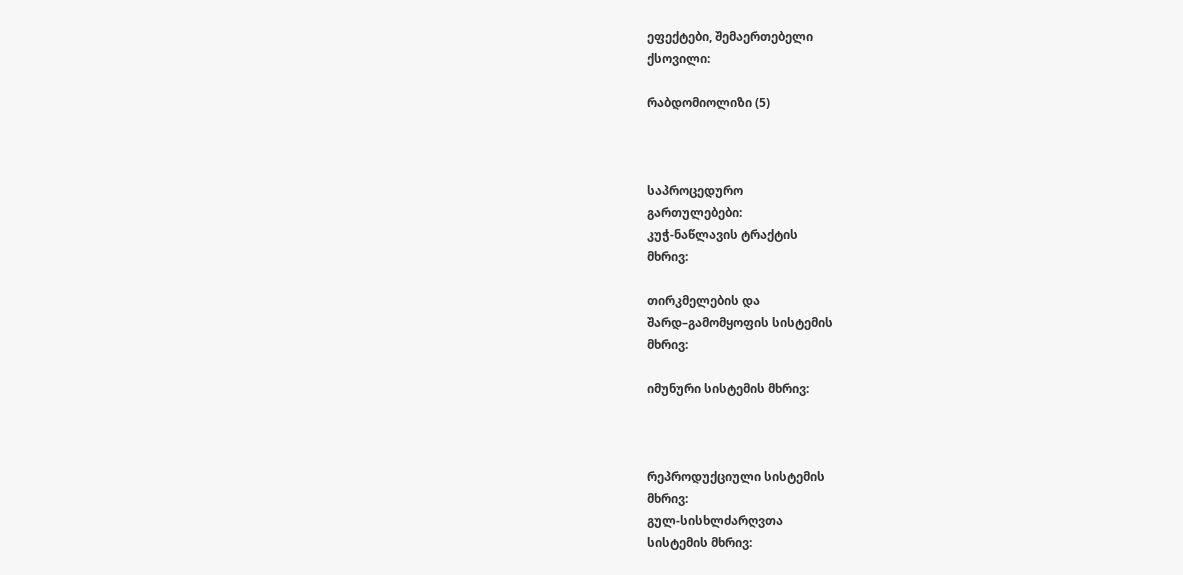ეფექტები, შემაერთებელი
ქსოვილი:

რაბდომიოლიზი (5)



საპროცედურო
გართულებები:
კუჭ-ნაწლავის ტრაქტის
მხრივ:

თირკმელების და
შარდ–გამომყოფის სისტემის
მხრივ:

იმუნური სისტემის მხრივ:



რეპროდუქციული სისტემის
მხრივ:
გულ-სისხლძარღვთა
სისტემის მხრივ: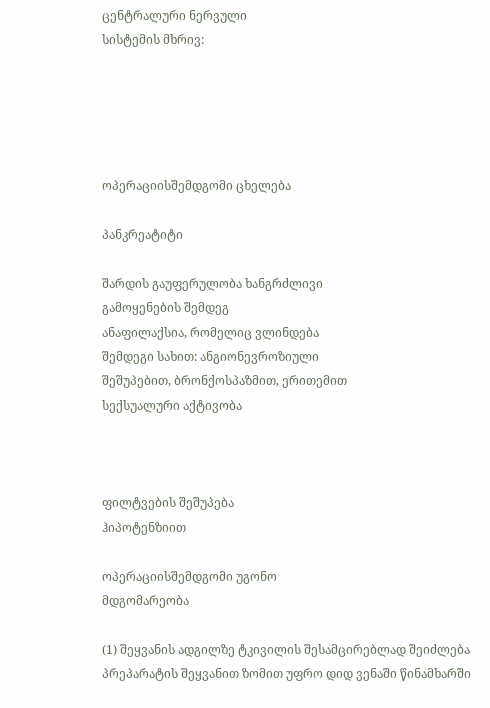ცენტრალური ნერვული
სისტემის მხრივ:





ოპერაციისშემდგომი ცხელება

პანკრეატიტი

შარდის გაუფერულობა ხანგრძლივი
გამოყენების შემდეგ
ანაფილაქსია, რომელიც ვლინდება
შემდეგი სახით: ანგიონევროზიული
შეშუპებით, ბრონქოსპაზმით, ერითემით
სექსუალური აქტივობა



ფილტვების შეშუპება
ჰიპოტენზიით

ოპერაციისშემდგომი უგონო
მდგომარეობა

(1) შეყვანის ადგილზე ტკივილის შესამცირებლად შეიძლება პრეპარატის შეყვანით ზომით უფრო დიდ ვენაში წინამხარში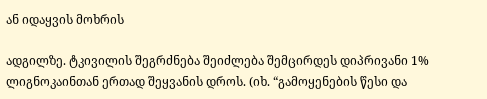ან იდაყვის მოხრის

ადგილზე. ტკივილის შეგრძნება შეიძლება შემცირდეს დიპრივანი 1% ლიგნოკაინთან ერთად შეყვანის დროს. (იხ. “გამოყენების წესი და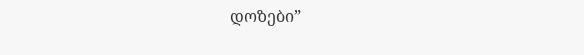დოზები”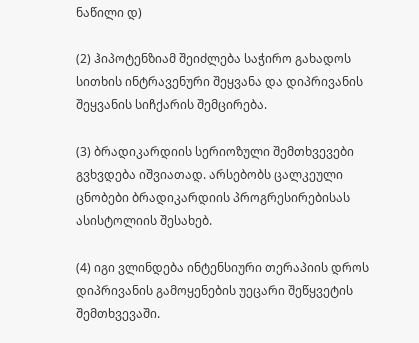ნაწილი დ)

(2) ჰიპოტენზიამ შეიძლება საჭირო გახადოს სითხის ინტრავენური შეყვანა და დიპრივანის შეყვანის სიჩქარის შემცირება.

(3) ბრადიკარდიის სერიოზული შემთხვევები გვხვდება იშვიათად. არსებობს ცალკეული ცნობები ბრადიკარდიის პროგრესირებისას ასისტოლიის შესახებ.

(4) იგი ვლინდება ინტენსიური თერაპიის დროს დიპრივანის გამოყენების უეცარი შეწყვეტის შემთხვევაში.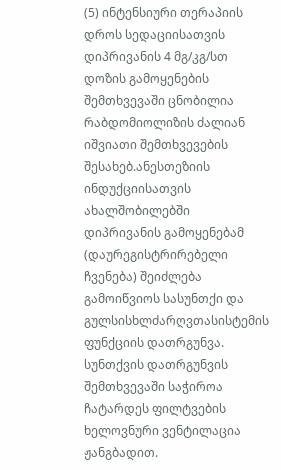(5) ინტენსიური თერაპიის დროს სედაციისათვის დიპრივანის 4 მგ/კგ/სთ დოზის გამოყენების შემთხვევაში ცნობილია რაბდომიოლიზის ძალიან იშვიათი შემთხვევების შესახებ.ანესთეზიის ინდუქციისათვის ახალშობილებში დიპრივანის გამოყენებამ (დაურეგისტრირებელი ჩვენება) შეიძლება გამოიწვიოს სასუნთქი და გულსისხლძარღვთასისტემის ფუნქციის დათრგუნვა. სუნთქვის დათრგუნვის შემთხვევაში საჭიროა ჩატარდეს ფილტვების ხელოვნური ვენტილაცია ჟანგბადით.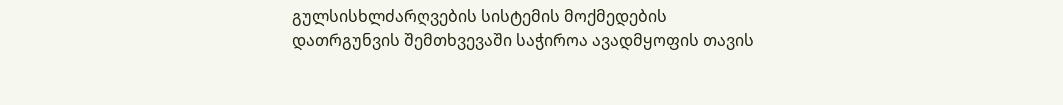გულსისხლძარღვების სისტემის მოქმედების დათრგუნვის შემთხვევაში საჭიროა ავადმყოფის თავის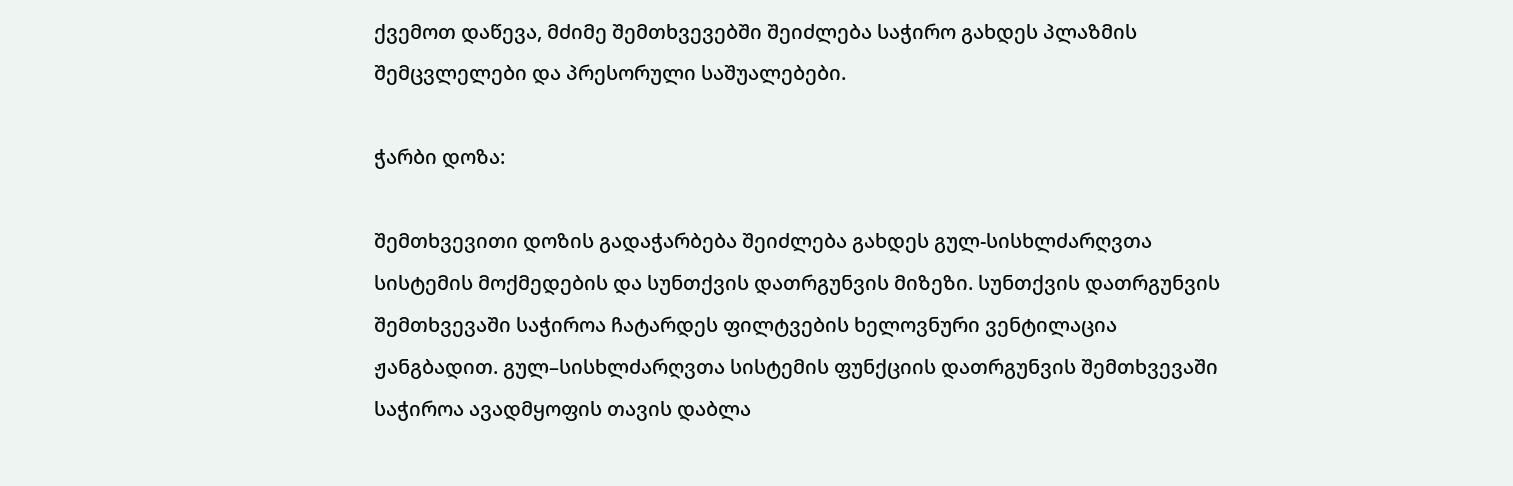ქვემოთ დაწევა, მძიმე შემთხვევებში შეიძლება საჭირო გახდეს პლაზმის შემცვლელები და პრესორული საშუალებები.

ჭარბი დოზა:

შემთხვევითი დოზის გადაჭარბება შეიძლება გახდეს გულ-სისხლძარღვთა სისტემის მოქმედების და სუნთქვის დათრგუნვის მიზეზი. სუნთქვის დათრგუნვის შემთხვევაში საჭიროა ჩატარდეს ფილტვების ხელოვნური ვენტილაცია ჟანგბადით. გულ–სისხლძარღვთა სისტემის ფუნქციის დათრგუნვის შემთხვევაში საჭიროა ავადმყოფის თავის დაბლა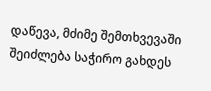დაწევა, მძიმე შემთხვევაში შეიძლება საჭირო გახდეს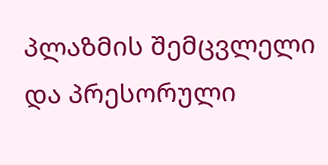პლაზმის შემცვლელი და პრესორული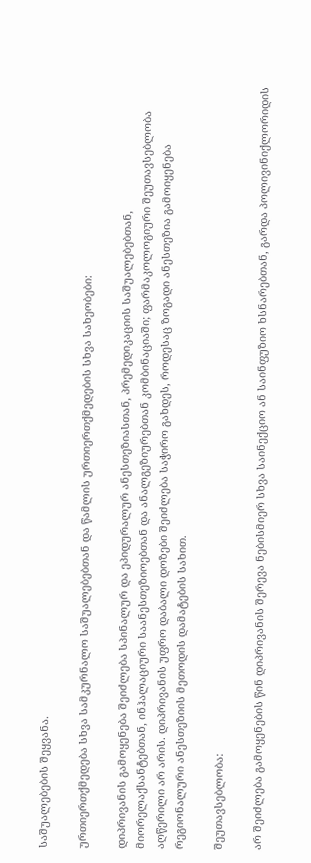საშუალებების შეყვანა.

ურთიერთქმედება სხვა სამკურნალო საშუალებებთან და წამლის ურთიერთქმედების სხვა სახეობები:

დიპრივანის გამოყენება შეიძლება სპინალურ და ეპიდურალურ ანესთეზიასთან, პრემედიკაციის საშუალებებთან, მიორელაქსანტებთან, ინჰალაციური საანესთეზიოებთან და ანალგეზიურებთან კომბინაციაში; ფარმაკოლოგიური შეუთავსებლობა აღწერილი არ არის. დიპრივანის უფრო დაბალი დოზები შეიძლება საჭირო გახდეს, როდესაც ზოგადი ანესთეზია გამოიყენება რეგიონალური ანესთეზიის მეთოდის დამატების სახით.

შეუთავსებლობა:

არ შეიძლება გამოყენების წინ დიპრივანის შერევა ნებისმიერ სხვა საინექციო ან საინფუზიო ხსნარებთან, გარდა პოლივინიქლორიდის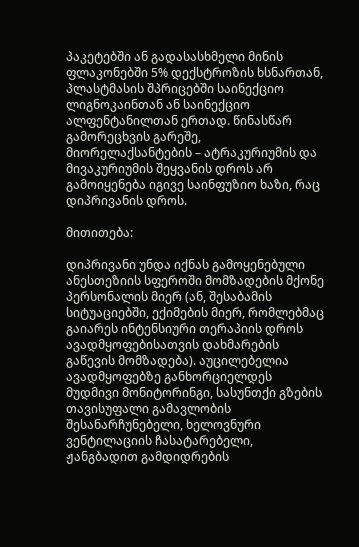პაკეტებში ან გადასასხმელი მინის ფლაკონებში 5% დექსტროზის ხსნართან, პლასტმასის შპრიცებში საინექციო ლიგნოკაინთან ან საინექციო ალფენტანილთან ერთად. წინასწარ გამორეცხვის გარეშე, მიორელაქსანტების – ატრაკურიუმის და მივაკურიუმის შეყვანის დროს არ გამოიყენება იგივე საინფუზიო ხაზი, რაც დიპრივანის დროს.

მითითება:

დიპრივანი უნდა იქნას გამოყენებული ანესთეზიის სფეროში მომზადების მქონე პერსონალის მიერ (ან, შესაბამის სიტუაციებში, ექიმების მიერ, რომლებმაც გაიარეს ინტენსიური თერაპიის დროს ავადმყოფებისათვის დახმარების გაწევის მომზადება). აუცილებელია ავადმყოფებზე განხორციელდეს მუდმივი მონიტორინგი, სასუნთქი გზების თავისუფალი გამავლობის შესანარჩუნებელი, ხელოვნური ვენტილაციის ჩასატარებელი, ჟანგბადით გამდიდრების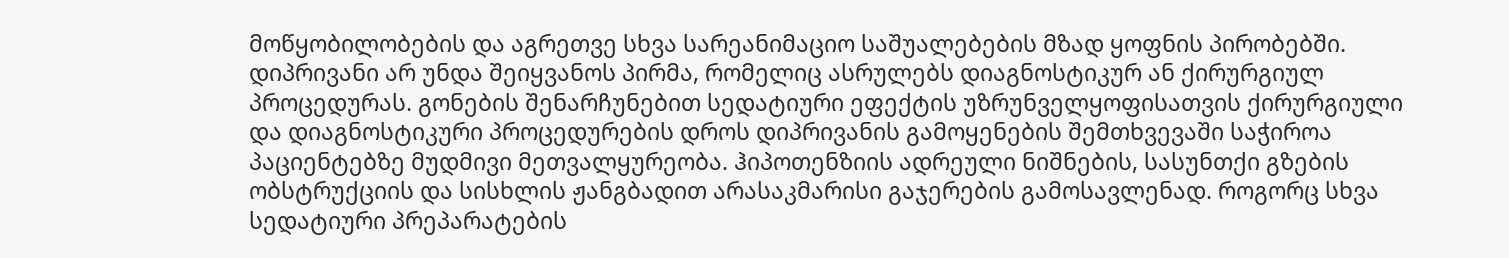მოწყობილობების და აგრეთვე სხვა სარეანიმაციო საშუალებების მზად ყოფნის პირობებში. დიპრივანი არ უნდა შეიყვანოს პირმა, რომელიც ასრულებს დიაგნოსტიკურ ან ქირურგიულ პროცედურას. გონების შენარჩუნებით სედატიური ეფექტის უზრუნველყოფისათვის ქირურგიული და დიაგნოსტიკური პროცედურების დროს დიპრივანის გამოყენების შემთხვევაში საჭიროა პაციენტებზე მუდმივი მეთვალყურეობა. ჰიპოთენზიის ადრეული ნიშნების, სასუნთქი გზების ობსტრუქციის და სისხლის ჟანგბადით არასაკმარისი გაჯერების გამოსავლენად. როგორც სხვა სედატიური პრეპარატების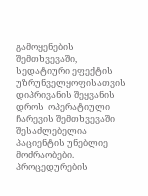გამოყენების შემთხვევაში, სედატიური ეფექტის უზრუნველყოფისათვის დიპრივანის შეყვანის დროს  ოპერატიული ჩარევის შემთხვევაში შესაძლებელია პაციენტის უნებლიე მოძრაობები. პროცედურების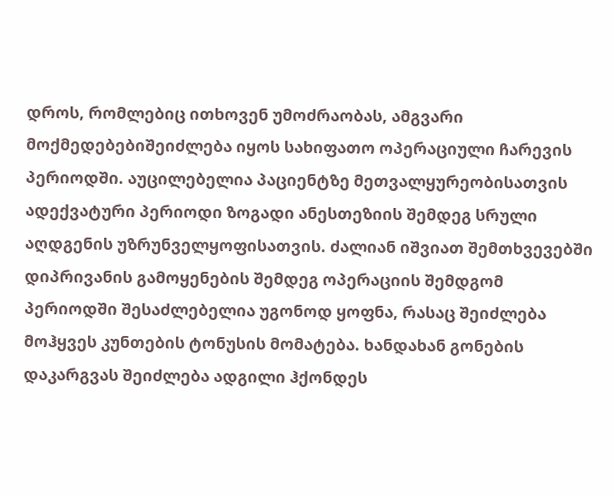დროს, რომლებიც ითხოვენ უმოძრაობას, ამგვარი მოქმედებებიშეიძლება იყოს სახიფათო ოპერაციული ჩარევის პერიოდში. აუცილებელია პაციენტზე მეთვალყურეობისათვის ადექვატური პერიოდი ზოგადი ანესთეზიის შემდეგ სრული აღდგენის უზრუნველყოფისათვის. ძალიან იშვიათ შემთხვევებში დიპრივანის გამოყენების შემდეგ ოპერაციის შემდგომ პერიოდში შესაძლებელია უგონოდ ყოფნა, რასაც შეიძლება მოჰყვეს კუნთების ტონუსის მომატება. ხანდახან გონების დაკარგვას შეიძლება ადგილი ჰქონდეს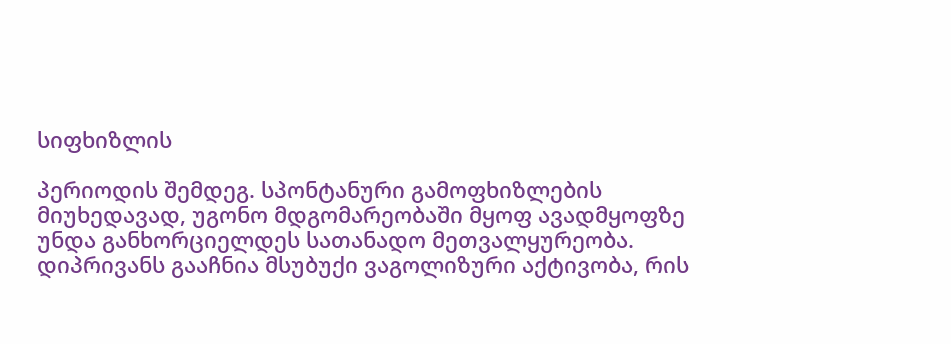სიფხიზლის

პერიოდის შემდეგ. სპონტანური გამოფხიზლების მიუხედავად, უგონო მდგომარეობაში მყოფ ავადმყოფზე უნდა განხორციელდეს სათანადო მეთვალყურეობა. დიპრივანს გააჩნია მსუბუქი ვაგოლიზური აქტივობა, რის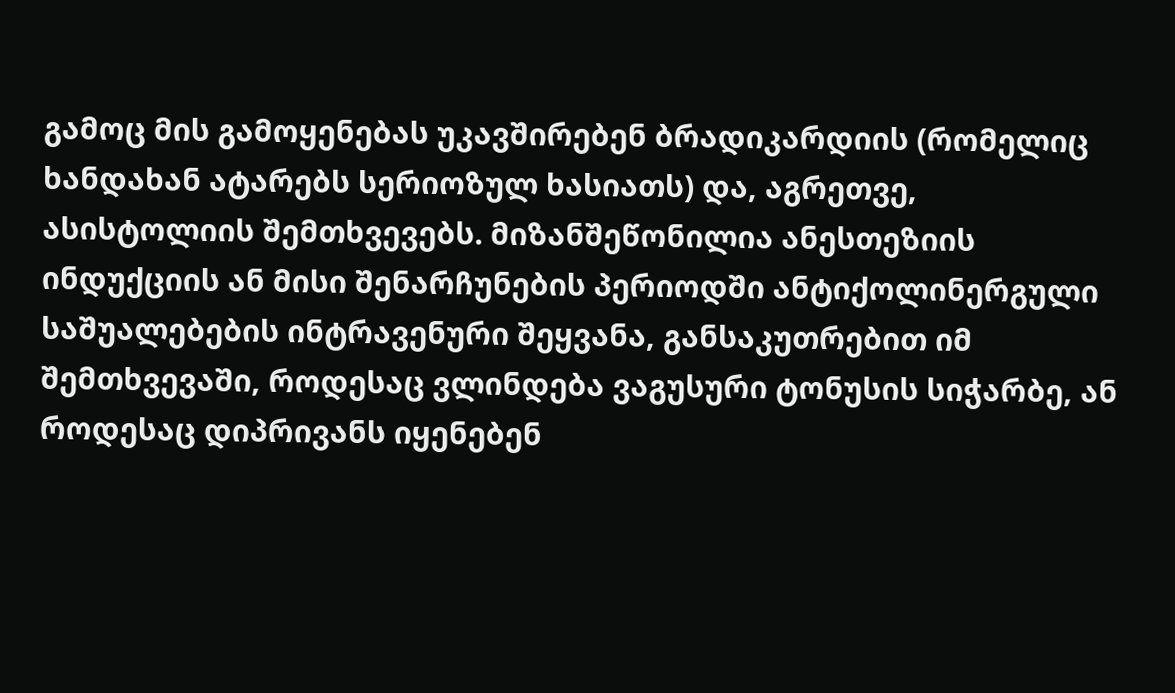გამოც მის გამოყენებას უკავშირებენ ბრადიკარდიის (რომელიც ხანდახან ატარებს სერიოზულ ხასიათს) და, აგრეთვე, ასისტოლიის შემთხვევებს. მიზანშეწონილია ანესთეზიის ინდუქციის ან მისი შენარჩუნების პერიოდში ანტიქოლინერგული საშუალებების ინტრავენური შეყვანა, განსაკუთრებით იმ შემთხვევაში, როდესაც ვლინდება ვაგუსური ტონუსის სიჭარბე, ან როდესაც დიპრივანს იყენებენ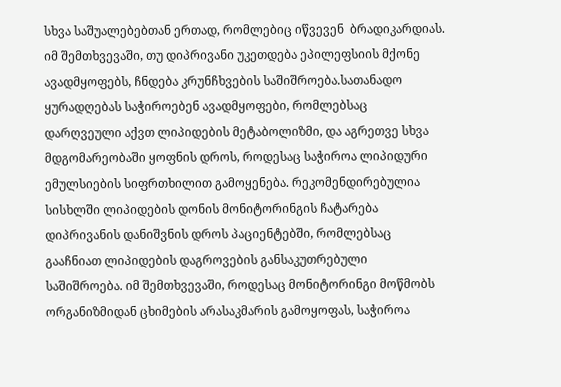სხვა საშუალებებთან ერთად, რომლებიც იწვევენ  ბრადიკარდიას. იმ შემთხვევაში, თუ დიპრივანი უკეთდება ეპილეფსიის მქონე ავადმყოფებს, ჩნდება კრუნჩხვების საშიშროება.სათანადო ყურადღებას საჭიროებენ ავადმყოფები, რომლებსაც დარღვეული აქვთ ლიპიდების მეტაბოლიზმი, და აგრეთვე სხვა მდგომარეობაში ყოფნის დროს, როდესაც საჭიროა ლიპიდური ემულსიების სიფრთხილით გამოყენება. რეკომენდირებულია სისხლში ლიპიდების დონის მონიტორინგის ჩატარება დიპრივანის დანიშვნის დროს პაციენტებში, რომლებსაც გააჩნიათ ლიპიდების დაგროვების განსაკუთრებული საშიშროება. იმ შემთხვევაში, როდესაც მონიტორინგი მოწმობს ორგანიზმიდან ცხიმების არასაკმარის გამოყოფას, საჭიროა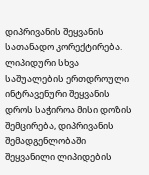დიპრივანის შეყვანის სათანადო კორექტირება. ლიპიდური სხვა საშუალების ერთდროული ინტრავენური შეყვანის დროს საჭიროა მისი დოზის შემცირება, დიპრივანის შემადგენლობაში შეყვანილი ლიპიდების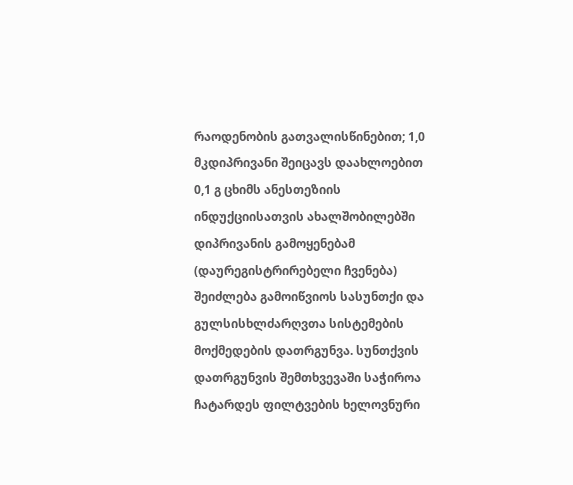რაოდენობის გათვალისწინებით; 1,0 მკდიპრივანი შეიცავს დაახლოებით 0,1 გ ცხიმს ანესთეზიის ინდუქციისათვის ახალშობილებში დიპრივანის გამოყენებამ (დაურეგისტრირებელი ჩვენება) შეიძლება გამოიწვიოს სასუნთქი და გულსისხლძარღვთა სისტემების მოქმედების დათრგუნვა. სუნთქვის დათრგუნვის შემთხვევაში საჭიროა ჩატარდეს ფილტვების ხელოვნური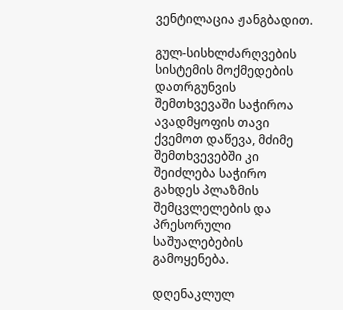ვენტილაცია ჟანგბადით.

გულ-სისხლძარღვების სისტემის მოქმედების დათრგუნვის შემთხვევაში საჭიროა ავადმყოფის თავი ქვემოთ დაწევა, მძიმე შემთხვევებში კი შეიძლება საჭირო გახდეს პლაზმის შემცვლელების და პრესორული საშუალებების გამოყენება.

დღენაკლულ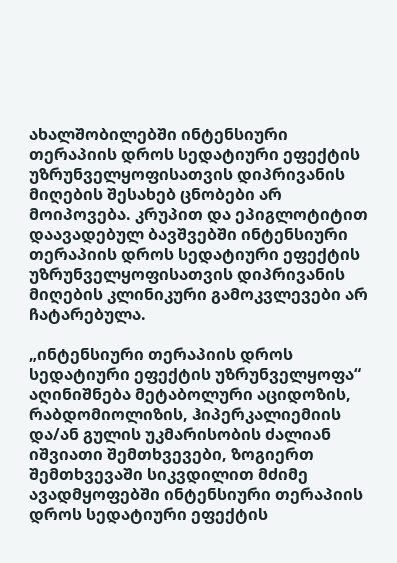ახალშობილებში ინტენსიური თერაპიის დროს სედატიური ეფექტის უზრუნველყოფისათვის დიპრივანის მიღების შესახებ ცნობები არ მოიპოვება. კრუპით და ეპიგლოტიტით დაავადებულ ბავშვებში ინტენსიური თერაპიის დროს სედატიური ეფექტის უზრუნველყოფისათვის დიპრივანის მიღების კლინიკური გამოკვლევები არ ჩატარებულა.

„ინტენსიური თერაპიის დროს სედატიური ეფექტის უზრუნველყოფა“ აღინიშნება მეტაბოლური აციდოზის, რაბდომიოლიზის, ჰიპერკალიემიის და/ან გულის უკმარისობის ძალიან იშვიათი შემთხვევები, ზოგიერთ შემთხვევაში სიკვდილით მძიმე ავადმყოფებში ინტენსიური თერაპიის დროს სედატიური ეფექტის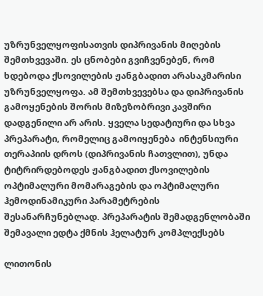უზრუნველყოფისათვის დიპრივანის მიღების შემთხვევაში. ეს ცნობები გვიჩვენებენ, რომ ხდებოდა ქსოვილების ჟანგბადით არასაკმარისი უზრუნველყოფა. ამ შემთხვევებსა და დიპრივანის გამოყენების შორის მიზეზობრივი კავშირი დადგენილი არ არის. ყველა სედატიური და სხვა პრეპარატი, რომელიც გამოიყენება  ინტენსიური თერაპიის დროს (დიპრივანის ჩათვლით), უნდა ტიტრირდებოდეს ჟანგბადით ქსოვილების ოპტიმალური მომარაგების და ოპტიმალური ჰემოდინამიკური პარამეტრების შესანარჩუნებლად. პრეპარატის შემადგენლობაში შემავალი ედტა ქმნის ჰელატურ კომპლექსებს

ლითონის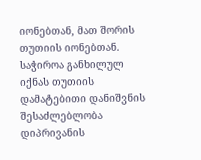იონებთან, მათ შორის თუთიის იონებთან. საჭიროა განხილულ იქნას თუთიის დამატებითი დანიშვნის შესაძლებლობა დიპრივანის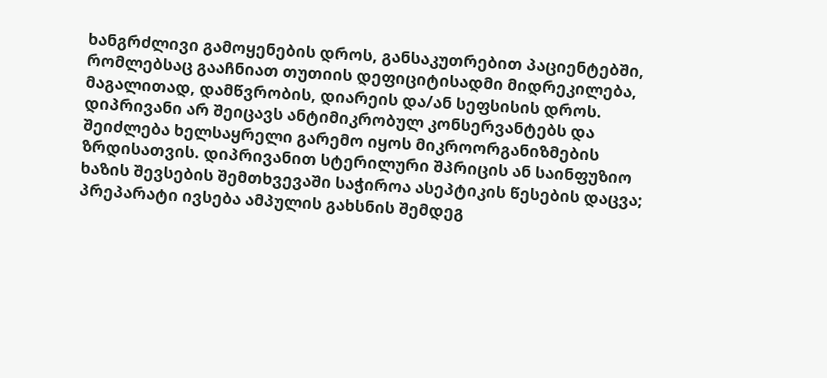ხანგრძლივი გამოყენების დროს, განსაკუთრებით პაციენტებში, რომლებსაც გააჩნიათ თუთიის დეფიციტისადმი მიდრეკილება, მაგალითად, დამწვრობის, დიარეის და/ან სეფსისის დროს. დიპრივანი არ შეიცავს ანტიმიკრობულ კონსერვანტებს და შეიძლება ხელსაყრელი გარემო იყოს მიკროორგანიზმების ზრდისათვის. დიპრივანით სტერილური შპრიცის ან საინფუზიო ხაზის შევსების შემთხვევაში საჭიროა ასეპტიკის წესების დაცვა; პრეპარატი ივსება ამპულის გახსნის შემდეგ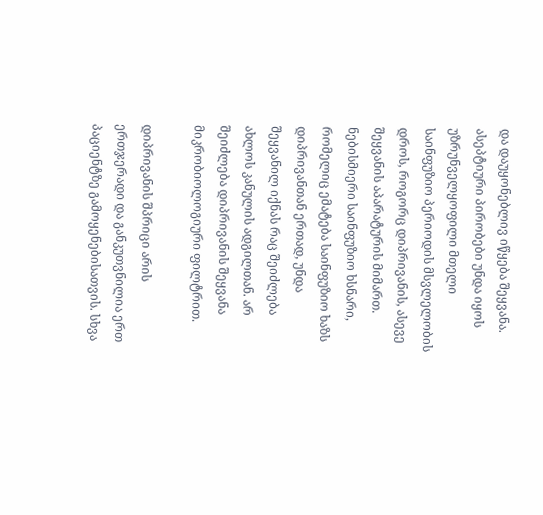და დაუყონებლივ იწყება შეყვანა. ასეპტიური პირობები უნდა იყოს უზრუნველყოფილი მთელი საინფუზიო პერიოდის მსვლელობის დროს, როგორც დიპრივანის, ასევე შეყვანის აპარატურის მიმართ. ნებისმიერი საინფუზიო ხსნარი, რომელიც ემატება საინფუზიო ხაზს დიპრივანთან ერთად, უნდა შეყვანილ იქნას რაც შეიძლება ახლოს კანულის ადგილთან. არ შეიძლება დიპრივანის შეყვანა მიკრობიოლოგიური ფილტრით.

დიპრივანის შპრიცი არის ერთჯერადი და განკუთვნილია ერთ პაციენტზე გამოყენებისათვის. სხვა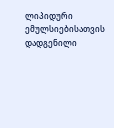ლიპიდური ემულსიებისათვის დადგენილი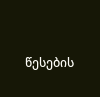წესების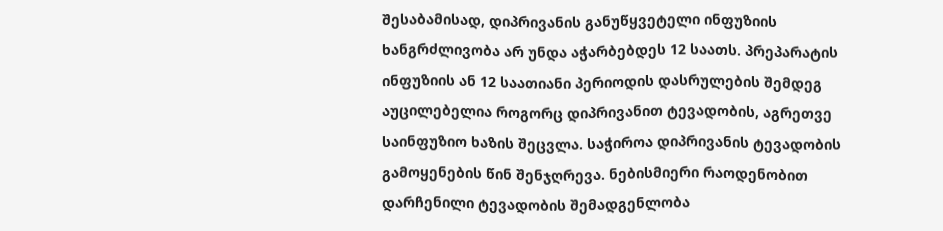შესაბამისად, დიპრივანის განუწყვეტელი ინფუზიის ხანგრძლივობა არ უნდა აჭარბებდეს 12 საათს. პრეპარატის ინფუზიის ან 12 საათიანი პერიოდის დასრულების შემდეგ აუცილებელია როგორც დიპრივანით ტევადობის, აგრეთვე საინფუზიო ხაზის შეცვლა. საჭიროა დიპრივანის ტევადობის გამოყენების წინ შენჯღრევა. ნებისმიერი რაოდენობით დარჩენილი ტევადობის შემადგენლობა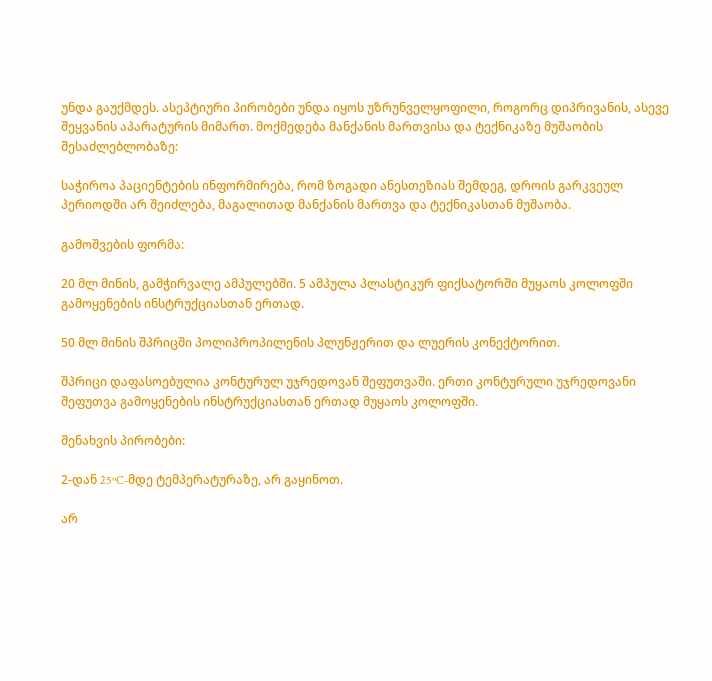უნდა გაუქმდეს. ასეპტიური პირობები უნდა იყოს უზრუნველყოფილი, როგორც დიპრივანის, ასევე შეყვანის აპარატურის მიმართ. მოქმედება მანქანის მართვისა და ტექნიკაზე მუშაობის შესაძლებლობაზე:

საჭიროა პაციენტების ინფორმირება, რომ ზოგადი ანესთეზიას შემდეგ, დროის გარკვეულ პერიოდში არ შეიძლება, მაგალითად მანქანის მართვა და ტექნიკასთან მუშაობა.

გამოშვების ფორმა:

20 მლ მინის, გამჭირვალე ამპულებში. 5 ამპულა პლასტიკურ ფიქსატორში მუყაოს კოლოფში გამოყენების ინსტრუქციასთან ერთად.

50 მლ მინის შპრიცში პოლიპროპილენის პლუნჟერით და ლუერის კონექტორით.

შპრიცი დაფასოებულია კონტურულ უჯრედოვან შეფუთვაში. ერთი კონტურული უჯრედოვანი შეფუთვა გამოყენების ინსტრუქციასთან ერთად მუყაოს კოლოფში.

შენახვის პირობები:

2-დან 25ºC-მდე ტემპერატურაზე, არ გაყინოთ.

არ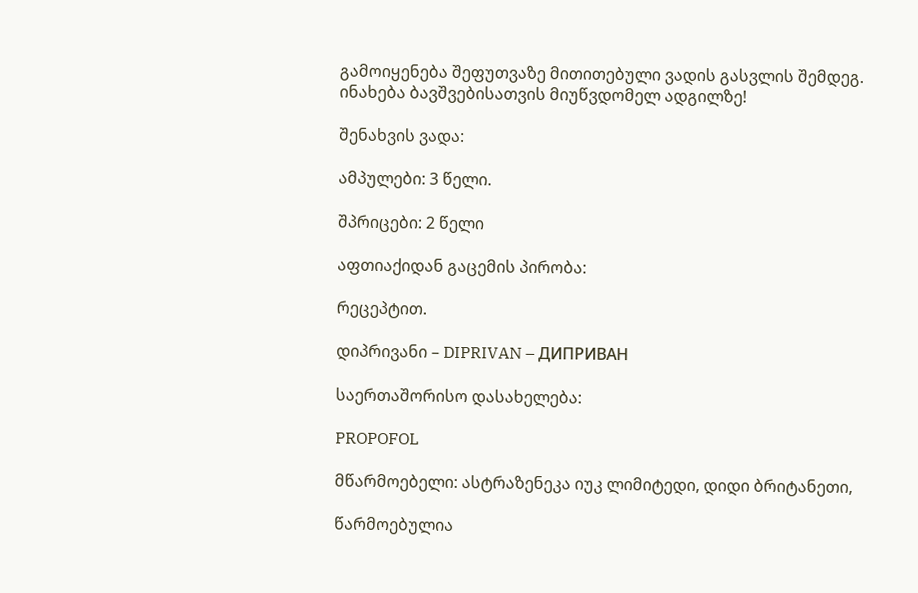გამოიყენება შეფუთვაზე მითითებული ვადის გასვლის შემდეგ. ინახება ბავშვებისათვის მიუწვდომელ ადგილზე!

შენახვის ვადა:

ამპულები: 3 წელი.

შპრიცები: 2 წელი

აფთიაქიდან გაცემის პირობა:

რეცეპტით.

დიპრივანი – DIPRIVAN – ДИПРИВАН

საერთაშორისო დასახელება:

PROPOFOL

მწარმოებელი: ასტრაზენეკა იუკ ლიმიტედი, დიდი ბრიტანეთი,

წარმოებულია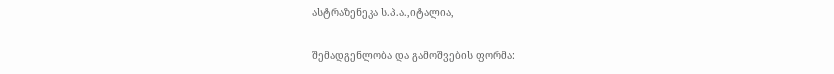ასტრაზენეკა ს.პ.ა.,იტალია,

შემადგენლობა და გამოშვების ფორმა: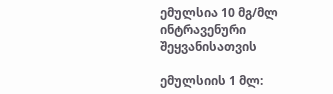ემულსია 10 მგ/მლ ინტრავენური შეყვანისათვის

ემულსიის 1 მლ: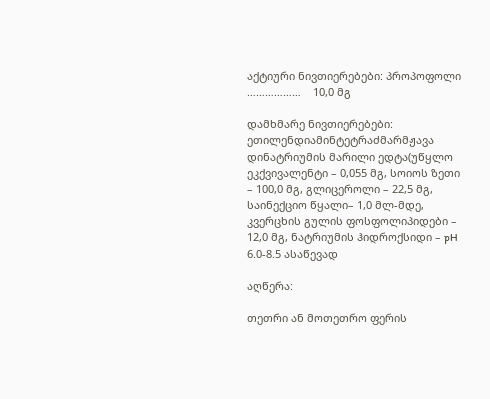აქტიური ნივთიერებები: პროპოფოლი ………………    10,0 მგ

დამხმარე ნივთიერებები: ეთილენდიამინტეტრაძმარმჟავა დინატრიუმის მარილი ედტა(უწყლო ეკქვივალენტი – 0,055 მგ, სოიოს ზეთი – 100,0 მგ, გლიცეროლი – 22,5 მგ, საინექციო წყალი– 1,0 მლ-მდე, კვერცხის გულის ფოსფოლიპიდები – 12,0 მგ, ნატრიუმის ჰიდროქსიდი – pH 6.0-8.5 ასაწევად

აღწერა:

თეთრი ან მოთეთრო ფერის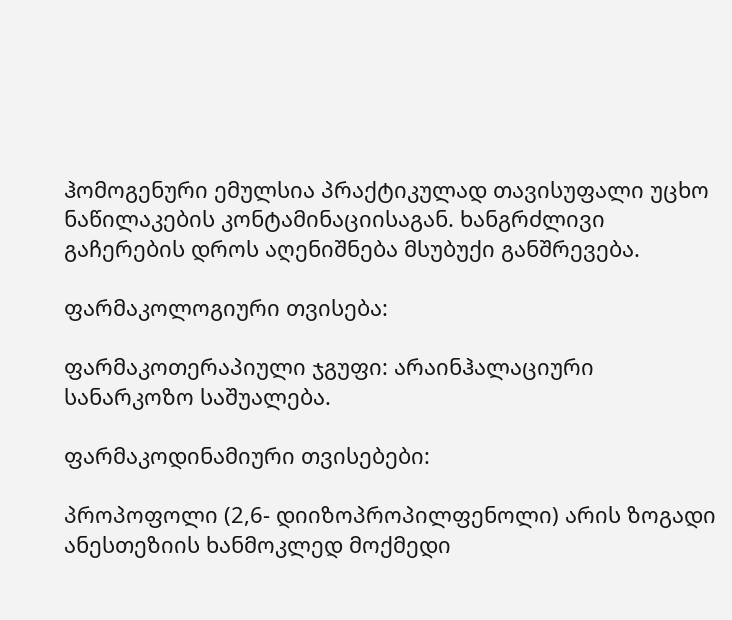ჰომოგენური ემულსია პრაქტიკულად თავისუფალი უცხო ნაწილაკების კონტამინაციისაგან. ხანგრძლივი გაჩერების დროს აღენიშნება მსუბუქი განშრევება.

ფარმაკოლოგიური თვისება:

ფარმაკოთერაპიული ჯგუფი: არაინჰალაციური სანარკოზო საშუალება.

ფარმაკოდინამიური თვისებები:

პროპოფოლი (2,6- დიიზოპროპილფენოლი) არის ზოგადი ანესთეზიის ხანმოკლედ მოქმედი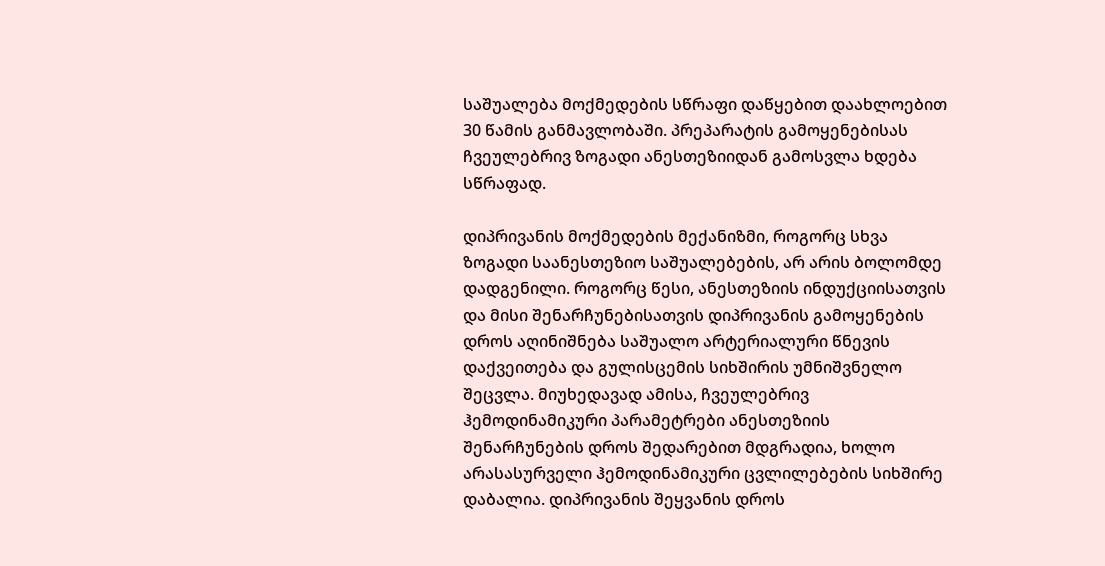საშუალება მოქმედების სწრაფი დაწყებით დაახლოებით 30 წამის განმავლობაში. პრეპარატის გამოყენებისას ჩვეულებრივ ზოგადი ანესთეზიიდან გამოსვლა ხდება სწრაფად.

დიპრივანის მოქმედების მექანიზმი, როგორც სხვა ზოგადი საანესთეზიო საშუალებების, არ არის ბოლომდე დადგენილი. როგორც წესი, ანესთეზიის ინდუქციისათვის და მისი შენარჩუნებისათვის დიპრივანის გამოყენების დროს აღინიშნება საშუალო არტერიალური წნევის დაქვეითება და გულისცემის სიხშირის უმნიშვნელო შეცვლა. მიუხედავად ამისა, ჩვეულებრივ ჰემოდინამიკური პარამეტრები ანესთეზიის შენარჩუნების დროს შედარებით მდგრადია, ხოლო არასასურველი ჰემოდინამიკური ცვლილებების სიხშირე დაბალია. დიპრივანის შეყვანის დროს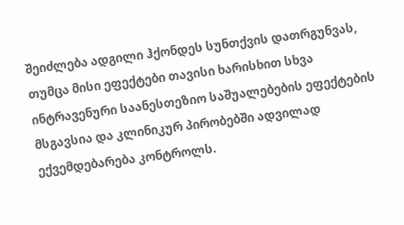შეიძლება ადგილი ჰქონდეს სუნთქვის დათრგუნვას, თუმცა მისი ეფექტები თავისი ხარისხით სხვა ინტრავენური საანესთეზიო საშუალებების ეფექტების მსგავსია და კლინიკურ პირობებში ადვილად ექვემდებარება კონტროლს.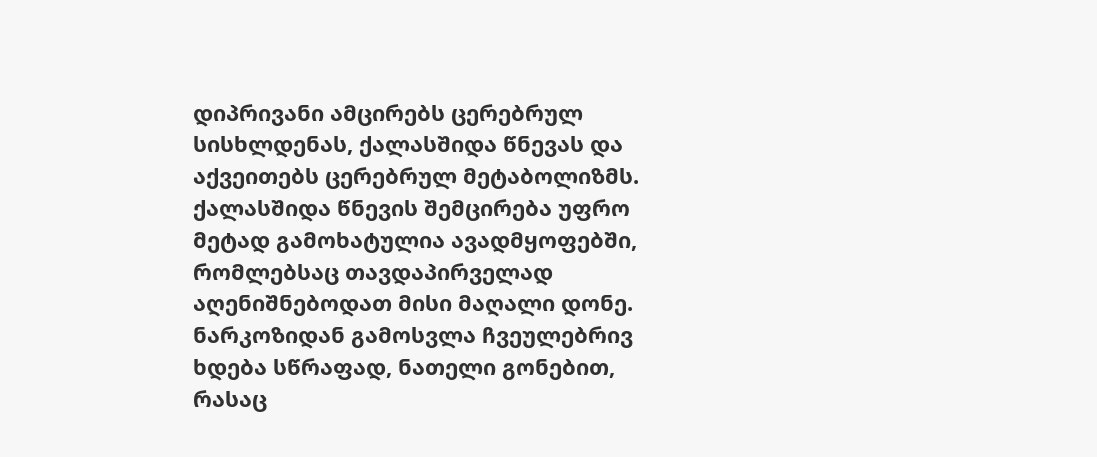დიპრივანი ამცირებს ცერებრულ სისხლდენას, ქალასშიდა წნევას და აქვეითებს ცერებრულ მეტაბოლიზმს. ქალასშიდა წნევის შემცირება უფრო მეტად გამოხატულია ავადმყოფებში, რომლებსაც თავდაპირველად აღენიშნებოდათ მისი მაღალი დონე. ნარკოზიდან გამოსვლა ჩვეულებრივ ხდება სწრაფად, ნათელი გონებით, რასაც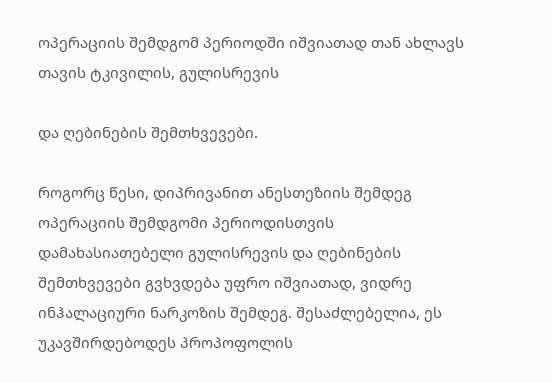ოპერაციის შემდგომ პერიოდში იშვიათად თან ახლავს თავის ტკივილის, გულისრევის

და ღებინების შემთხვევები.

როგორც წესი, დიპრივანით ანესთეზიის შემდეგ ოპერაციის შემდგომი პერიოდისთვის დამახასიათებელი გულისრევის და ღებინების შემთხვევები გვხვდება უფრო იშვიათად, ვიდრე ინჰალაციური ნარკოზის შემდეგ. შესაძლებელია, ეს უკავშირდებოდეს პროპოფოლის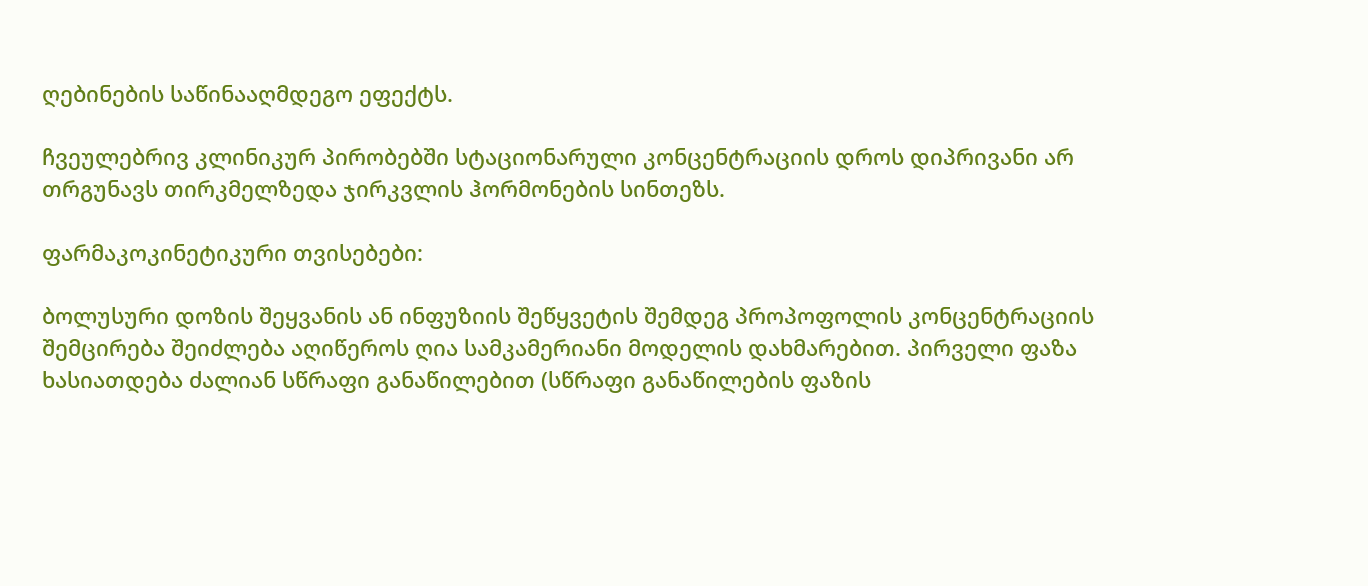ღებინების საწინააღმდეგო ეფექტს.

ჩვეულებრივ კლინიკურ პირობებში სტაციონარული კონცენტრაციის დროს დიპრივანი არ თრგუნავს თირკმელზედა ჯირკვლის ჰორმონების სინთეზს.

ფარმაკოკინეტიკური თვისებები:

ბოლუსური დოზის შეყვანის ან ინფუზიის შეწყვეტის შემდეგ პროპოფოლის კონცენტრაციის შემცირება შეიძლება აღიწეროს ღია სამკამერიანი მოდელის დახმარებით. პირველი ფაზა ხასიათდება ძალიან სწრაფი განაწილებით (სწრაფი განაწილების ფაზის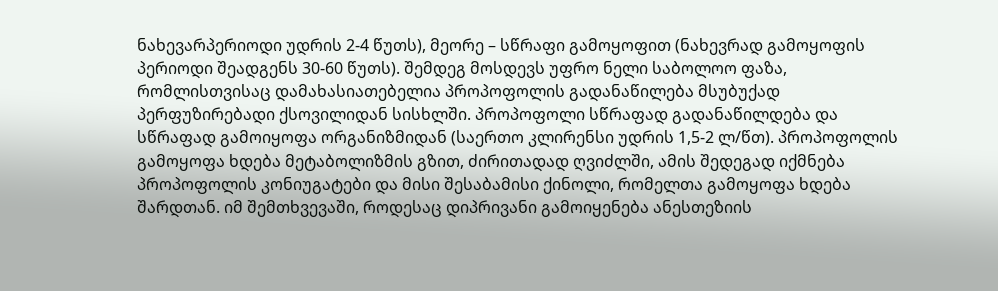ნახევარპერიოდი უდრის 2-4 წუთს), მეორე – სწრაფი გამოყოფით (ნახევრად გამოყოფის პერიოდი შეადგენს 30-60 წუთს). შემდეგ მოსდევს უფრო ნელი საბოლოო ფაზა, რომლისთვისაც დამახასიათებელია პროპოფოლის გადანაწილება მსუბუქად პერფუზირებადი ქსოვილიდან სისხლში. პროპოფოლი სწრაფად გადანაწილდება და სწრაფად გამოიყოფა ორგანიზმიდან (საერთო კლირენსი უდრის 1,5-2 ლ/წთ). პროპოფოლის გამოყოფა ხდება მეტაბოლიზმის გზით, ძირითადად ღვიძლში, ამის შედეგად იქმნება პროპოფოლის კონიუგატები და მისი შესაბამისი ქინოლი, რომელთა გამოყოფა ხდება შარდთან. იმ შემთხვევაში, როდესაც დიპრივანი გამოიყენება ანესთეზიის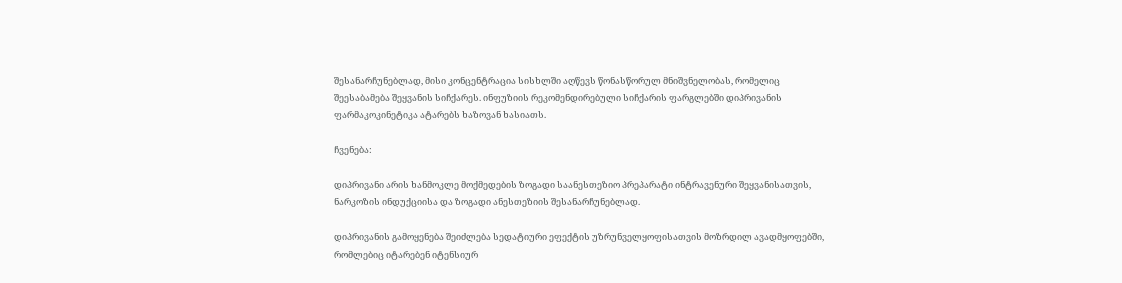შესანარჩუნებლად, მისი კონცენტრაცია სისხლში აღწევს წონასწორულ მნიშვნელობას, რომელიც შეესაბამება შეყვანის სიჩქარეს. ინფუზიის რეკომენდირებული სიჩქარის ფარგლებში დიპრივანის ფარმაკოკინეტიკა ატარებს ხაზოვან ხასიათს.

ჩვენება:

დიპრივანი არის ხანმოკლე მოქმედების ზოგადი საანესთეზიო პრეპარატი ინტრავენური შეყვანისათვის, ნარკოზის ინდუქციისა და ზოგადი ანესთეზიის შესანარჩუნებლად.

დიპრივანის გამოყენება შეიძლება სედატიური ეფექტის უზრუნველყოფისათვის მოზრდილ ავადმყოფებში, რომლებიც იტარებენ იტენსიურ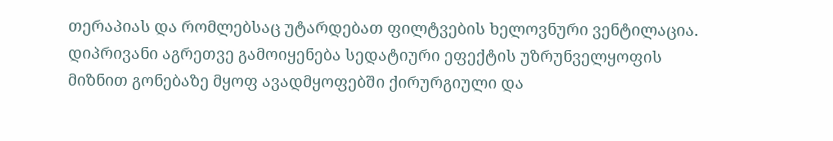თერაპიას და რომლებსაც უტარდებათ ფილტვების ხელოვნური ვენტილაცია. დიპრივანი აგრეთვე გამოიყენება სედატიური ეფექტის უზრუნველყოფის მიზნით გონებაზე მყოფ ავადმყოფებში ქირურგიული და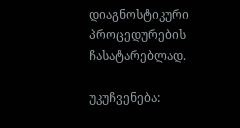დიაგნოსტიკური პროცედურების ჩასატარებლად.

უკუჩვენება: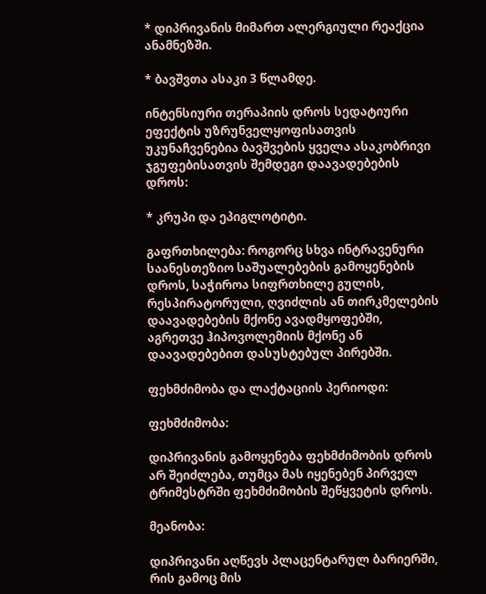* დიპრივანის მიმართ ალერგიული რეაქცია ანამნეზში.

* ბავშვთა ასაკი 3 წლამდე.

ინტენსიური თერაპიის დროს სედატიური ეფექტის უზრუნველყოფისათვის უკუნაჩვენებია ბავშვების ყველა ასაკობრივი ჯგუფებისათვის შემდეგი დაავადებების დროს:

* კრუპი და ეპიგლოტიტი.

გაფრთხილება: როგორც სხვა ინტრავენური საანესთეზიო საშუალებების გამოყენების დროს, საჭიროა სიფრთხილე გულის, რესპირატორული, ღვიძლის ან თირკმელების დაავადებების მქონე ავადმყოფებში, აგრეთვე ჰიპოვოლემიის მქონე ან დაავადებებით დასუსტებულ პირებში.

ფეხმძიმობა და ლაქტაციის პერიოდი:

ფეხმძიმობა:

დიპრივანის გამოყენება ფეხმძიმობის დროს არ შეიძლება, თუმცა მას იყენებენ პირველ ტრიმესტრში ფეხმძიმობის შეწყვეტის დროს.

მეანობა:

დიპრივანი აღწევს პლაცენტარულ ბარიერში, რის გამოც მის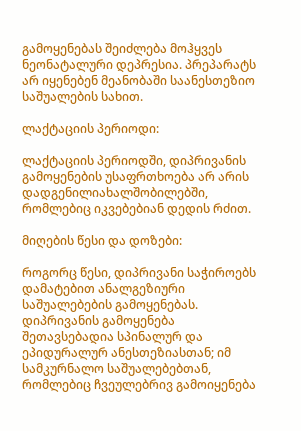გამოყენებას შეიძლება მოჰყვეს ნეონატალური დეპრესია. პრეპარატს არ იყენებენ მეანობაში საანესთეზიო საშუალების სახით.

ლაქტაციის პერიოდი:

ლაქტაციის პერიოდში, დიპრივანის გამოყენების უსაფრთხოება არ არის დადგენილიახალშობილებში, რომლებიც იკვებებიან დედის რძით.

მიღების წესი და დოზები:

როგორც წესი, დიპრივანი საჭიროებს დამატებით ანალგეზიური საშუალებების გამოყენებას. დიპრივანის გამოყენება შეთავსებადია სპინალურ და ეპიდურალურ ანესთეზიასთან; იმ სამკურნალო საშუალებებთან, რომლებიც ჩვეულებრივ გამოიყენება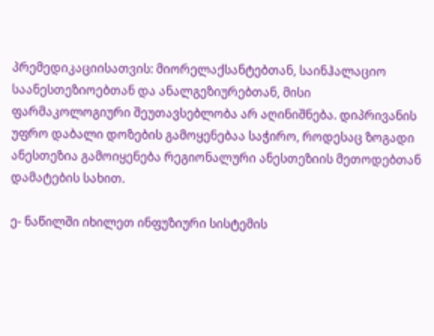პრემედიკაციისათვის: მიორელაქსანტებთან, საინჰალაციო საანესთეზიოებთან და ანალგეზიურებთან, მისი ფარმაკოლოგიური შეუთავსებლობა არ აღინიშნება. დიპრივანის უფრო დაბალი დოზების გამოყენებაა საჭირო, როდესაც ზოგადი ანესთეზია გამოიყენება რეგიონალური ანესთეზიის მეთოდებთან დამატების სახით.

ე- ნაწილში იხილეთ ინფუზიური სისტემის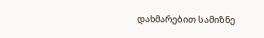დახმარებით სამიზნე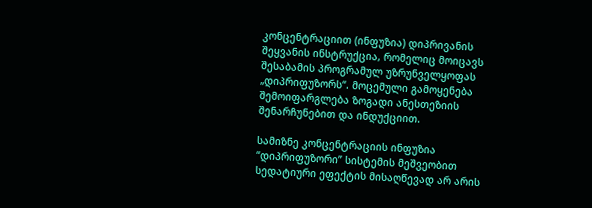კონცენტრაციით (ინფუზია) დიპრივანის შეყვანის ინსტრუქცია, რომელიც მოიცავს შესაბამის პროგრამულ უზრუნველყოფას „დიპრიფუზორს“. მოცემული გამოყენება შემოიფარგლება ზოგადი ანესთეზიის შენარჩუნებით და ინდუქციით.

სამიზნე კონცენტრაციის ინფუზია “დიპრიფუზორი” სისტემის მეშვეობით სედატიური ეფექტის მისაღწევად არ არის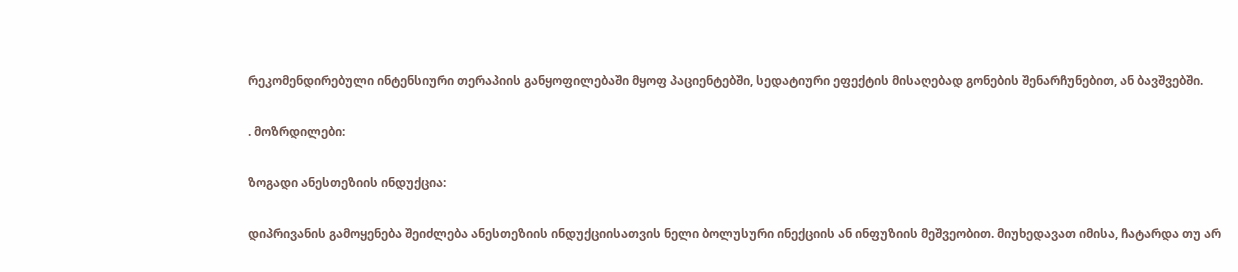რეკომენდირებული ინტენსიური თერაპიის განყოფილებაში მყოფ პაციენტებში, სედატიური ეფექტის მისაღებად გონების შენარჩუნებით, ან ბავშვებში.

. მოზრდილები:

ზოგადი ანესთეზიის ინდუქცია:

დიპრივანის გამოყენება შეიძლება ანესთეზიის ინდუქციისათვის ნელი ბოლუსური ინექციის ან ინფუზიის მეშვეობით. მიუხედავათ იმისა, ჩატარდა თუ არ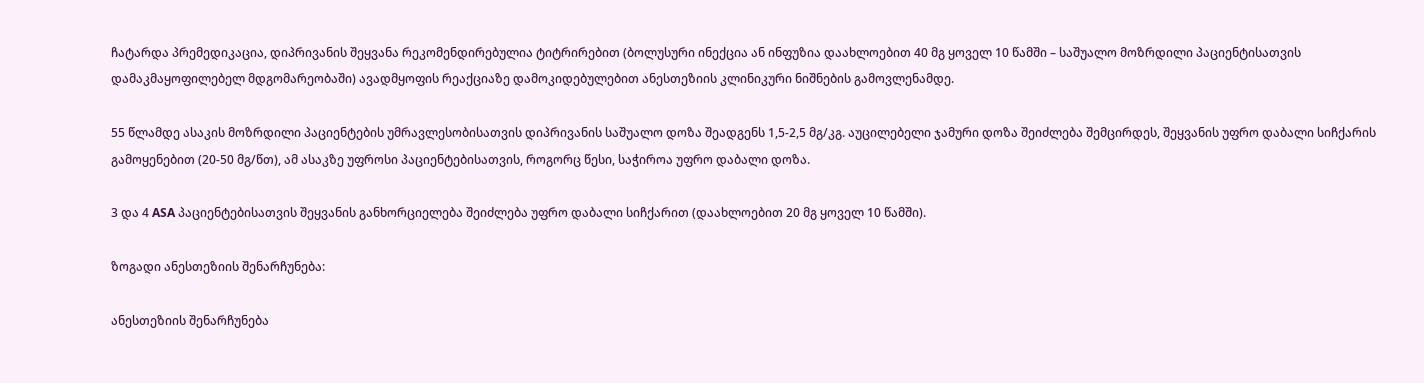ჩატარდა პრემედიკაცია, დიპრივანის შეყვანა რეკომენდირებულია ტიტრირებით (ბოლუსური ინექცია ან ინფუზია დაახლოებით 40 მგ ყოველ 10 წამში – საშუალო მოზრდილი პაციენტისათვის დამაკმაყოფილებელ მდგომარეობაში) ავადმყოფის რეაქციაზე დამოკიდებულებით ანესთეზიის კლინიკური ნიშნების გამოვლენამდე.

55 წლამდე ასაკის მოზრდილი პაციენტების უმრავლესობისათვის დიპრივანის საშუალო დოზა შეადგენს 1,5-2,5 მგ/კგ. აუცილებელი ჯამური დოზა შეიძლება შემცირდეს, შეყვანის უფრო დაბალი სიჩქარის გამოყენებით (20-50 მგ/წთ), ამ ასაკზე უფროსი პაციენტებისათვის, როგორც წესი, საჭიროა უფრო დაბალი დოზა.

3 და 4 ASA პაციენტებისათვის შეყვანის განხორციელება შეიძლება უფრო დაბალი სიჩქარით (დაახლოებით 20 მგ ყოველ 10 წამში).

ზოგადი ანესთეზიის შენარჩუნება:

ანესთეზიის შენარჩუნება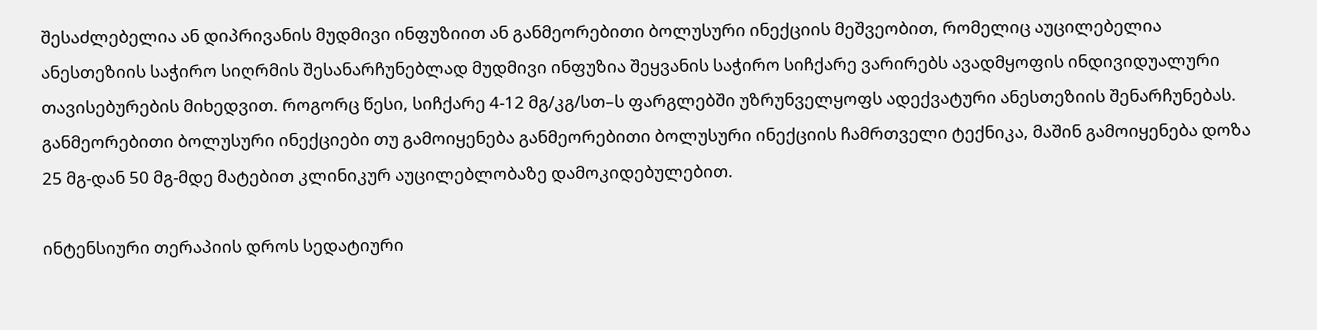შესაძლებელია ან დიპრივანის მუდმივი ინფუზიით ან განმეორებითი ბოლუსური ინექციის მეშვეობით, რომელიც აუცილებელია ანესთეზიის საჭირო სიღრმის შესანარჩუნებლად მუდმივი ინფუზია შეყვანის საჭირო სიჩქარე ვარირებს ავადმყოფის ინდივიდუალური თავისებურების მიხედვით. როგორც წესი, სიჩქარე 4-12 მგ/კგ/სთ–ს ფარგლებში უზრუნველყოფს ადექვატური ანესთეზიის შენარჩუნებას. განმეორებითი ბოლუსური ინექციები თუ გამოიყენება განმეორებითი ბოლუსური ინექციის ჩამრთველი ტექნიკა, მაშინ გამოიყენება დოზა 25 მგ-დან 50 მგ-მდე მატებით კლინიკურ აუცილებლობაზე დამოკიდებულებით.

ინტენსიური თერაპიის დროს სედატიური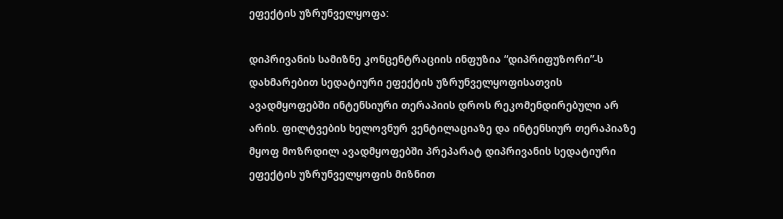ეფექტის უზრუნველყოფა:

დიპრივანის სამიზნე კონცენტრაციის ინფუზია “დიპრიფუზორი”-ს დახმარებით სედატიური ეფექტის უზრუნველყოფისათვის ავადმყოფებში ინტენსიური თერაპიის დროს რეკომენდირებული არ არის. ფილტვების ხელოვნურ ვენტილაციაზე და ინტენსიურ თერაპიაზე მყოფ მოზრდილ ავადმყოფებში პრეპარატ დიპრივანის სედატიური ეფექტის უზრუნველყოფის მიზნით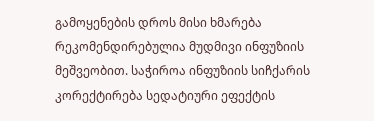გამოყენების დროს მისი ხმარება რეკომენდირებულია მუდმივი ინფუზიის მეშვეობით. საჭიროა ინფუზიის სიჩქარის კორექტირება სედატიური ეფექტის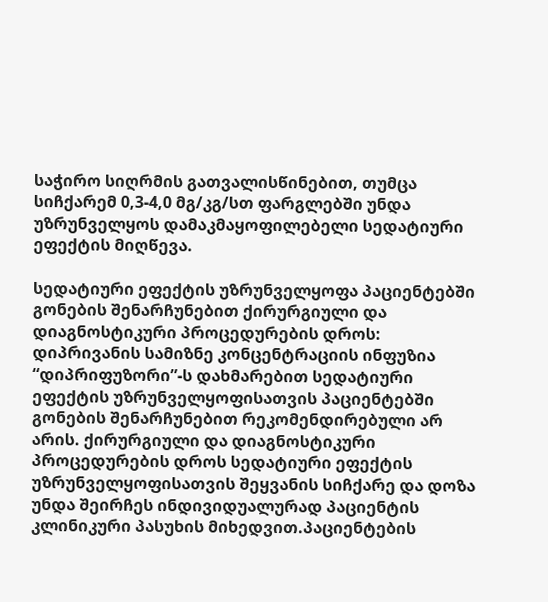საჭირო სიღრმის გათვალისწინებით, თუმცა სიჩქარემ 0,3-4,0 მგ/კგ/სთ ფარგლებში უნდა უზრუნველყოს დამაკმაყოფილებელი სედატიური ეფექტის მიღწევა.

სედატიური ეფექტის უზრუნველყოფა პაციენტებში გონების შენარჩუნებით ქირურგიული და დიაგნოსტიკური პროცედურების დროს: დიპრივანის სამიზნე კონცენტრაციის ინფუზია “დიპრიფუზორი”-ს დახმარებით სედატიური ეფექტის უზრუნველყოფისათვის პაციენტებში გონების შენარჩუნებით რეკომენდირებული არ არის. ქირურგიული და დიაგნოსტიკური პროცედურების დროს სედატიური ეფექტის უზრუნველყოფისათვის შეყვანის სიჩქარე და დოზა უნდა შეირჩეს ინდივიდუალურად პაციენტის კლინიკური პასუხის მიხედვით.პაციენტების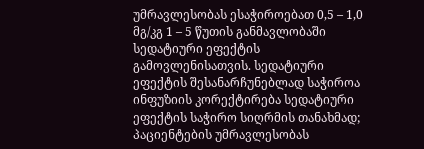უმრავლესობას ესაჭიროებათ 0,5 – 1,0 მგ/კგ 1 – 5 წუთის განმავლობაში სედატიური ეფექტის გამოვლენისათვის. სედატიური ეფექტის შესანარჩუნებლად საჭიროა ინფუზიის კორექტირება სედატიური ეფექტის საჭირო სიღრმის თანახმად; პაციენტების უმრავლესობას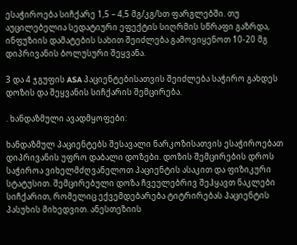ესაჭიროება სიჩქარე 1,5 – 4,5 მგ/კგ/სთ ფარგლებში. თუ აუცილებელია სედატიური ეფექტის სიღრმის სწრაფი გაზრდა, ინფუზიის დამატების სახით შეიძლება გამოვიყენოთ 10-20 მგ დიპრივანის ბოლუსური შეყვანა.

3 და 4 ჯგუფის ASA პაციენტებისათვის შეიძლება საჭირო გახდეს დოზის და შეყვანის სიჩქარის შემცირება.

. ხანდაზმული ავადმყოფები:

ხანდაზმულ პაციენტებს შესავალი ნარკოზისათვის ესაჭიროებათ დიპრივანის უფრო დაბალი დოზები. დოზის შემცირების დროს საჭიროა ვიხელმძღვანელოთ პაციენტის ასაკით და ფიზიკური სტატუსით. შემცირებული დოზა ჩვეულებრივ შეჰყავთ ნაკლები სიჩქარით, რომელიც ექვემდებარება ტიტრირებას პაციენტის პასუხის მიხედვით. ანესთეზიის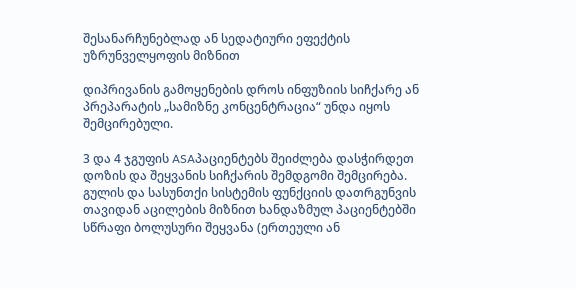შესანარჩუნებლად ან სედატიური ეფექტის უზრუნველყოფის მიზნით

დიპრივანის გამოყენების დროს ინფუზიის სიჩქარე ან პრეპარატის „სამიზნე კონცენტრაცია“ უნდა იყოს შემცირებული.

3 და 4 ჯგუფის ASAპაციენტებს შეიძლება დასჭირდეთ დოზის და შეყვანის სიჩქარის შემდგომი შემცირება. გულის და სასუნთქი სისტემის ფუნქციის დათრგუნვის თავიდან აცილების მიზნით ხანდაზმულ პაციენტებში სწრაფი ბოლუსური შეყვანა (ერთეული ან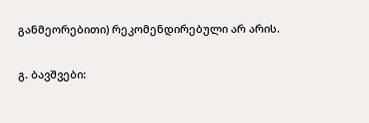განმეორებითი) რეკომენდირებული არ არის.

გ. ბავშვები: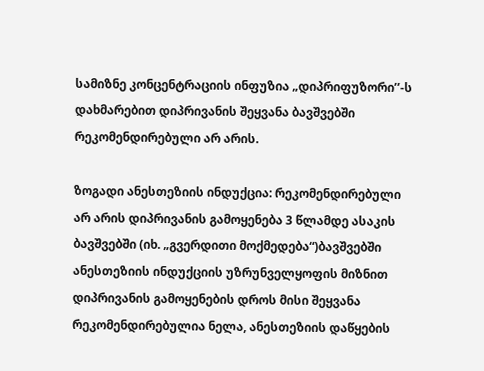სამიზნე კონცენტრაციის ინფუზია „დიპრიფუზორი’’-ს დახმარებით დიპრივანის შეყვანა ბავშვებში რეკომენდირებული არ არის.

ზოგადი ანესთეზიის ინდუქცია: რეკომენდირებული არ არის დიპრივანის გამოყენება 3 წლამდე ასაკის ბავშვებში (იხ. „გვერდითი მოქმედება“)ბავშვებში ანესთეზიის ინდუქციის უზრუნველყოფის მიზნით დიპრივანის გამოყენების დროს მისი შეყვანა რეკომენდირებულია ნელა, ანესთეზიის დაწყების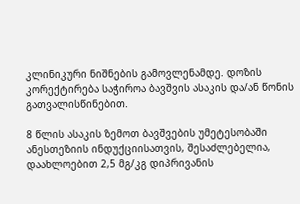კლინიკური ნიშნების გამოვლენამდე. დოზის კორექტირება საჭიროა ბავშვის ასაკის და/ან წონის გათვალისწინებით.

8 წლის ასაკის ზემოთ ბავშვების უმეტესობაში ანესთეზიის ინდუქციისათვის, შესაძლებელია, დაახლოებით 2,5 მგ/კგ დიპრივანის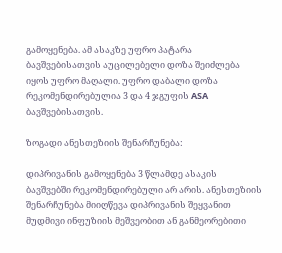გამოყენება. ამ ასაკზე უფრო პატარა ბავშვებისათვის აუცილებელი დოზა შეიძლება იყოს უფრო მაღალი. უფრო დაბალი დოზა რეკომენდირებულია 3 და 4 ჯგუფის ASA ბავშვებისათვის.

ზოგადი ანესთეზიის შენარჩუნება:

დიპრივანის გამოყენება 3 წლამდე ასაკის ბავშვებში რეკომენდირებული არ არის. ანესთეზიის შენარჩუნება მიიღწევა დიპრივანის შეყვანით მუდმივი ინფუზიის მეშვეობით ან განმეორებითი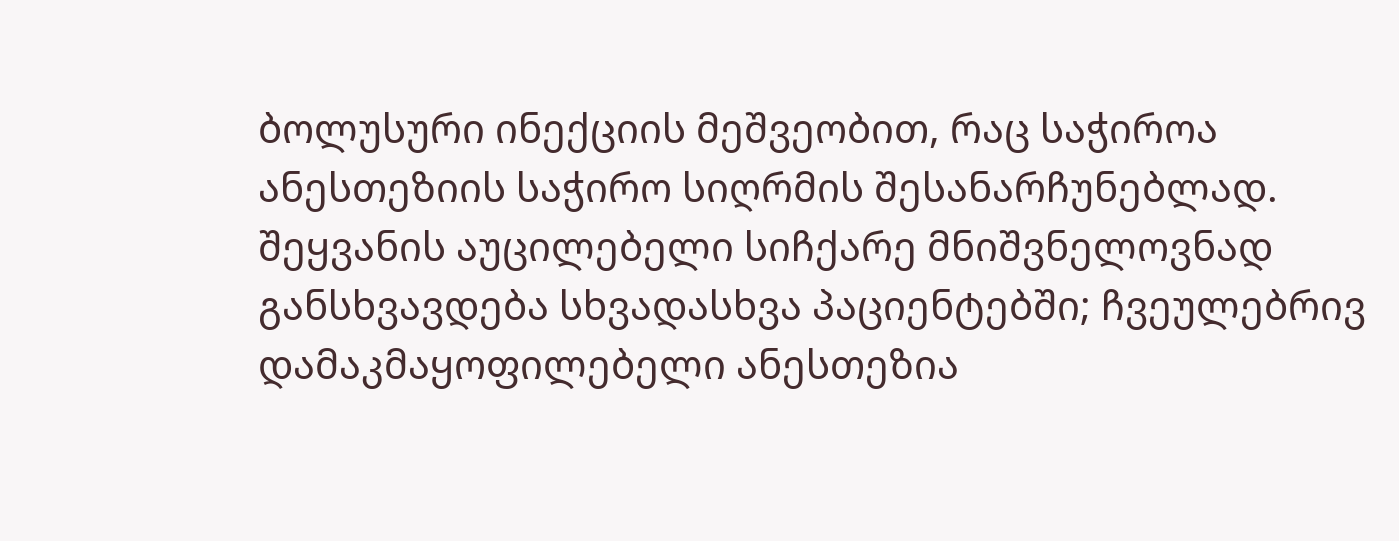ბოლუსური ინექციის მეშვეობით, რაც საჭიროა ანესთეზიის საჭირო სიღრმის შესანარჩუნებლად. შეყვანის აუცილებელი სიჩქარე მნიშვნელოვნად განსხვავდება სხვადასხვა პაციენტებში; ჩვეულებრივ დამაკმაყოფილებელი ანესთეზია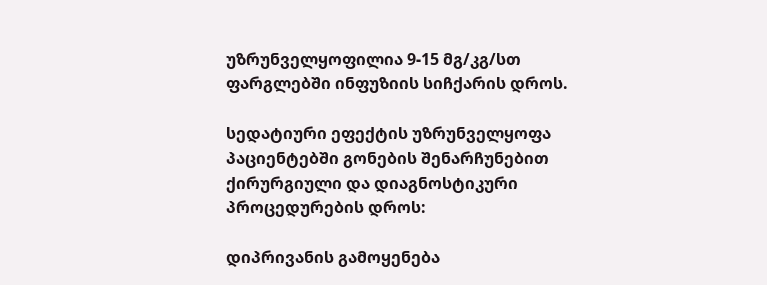უზრუნველყოფილია 9-15 მგ/კგ/სთ ფარგლებში ინფუზიის სიჩქარის დროს.

სედატიური ეფექტის უზრუნველყოფა პაციენტებში გონების შენარჩუნებით ქირურგიული და დიაგნოსტიკური პროცედურების დროს:

დიპრივანის გამოყენება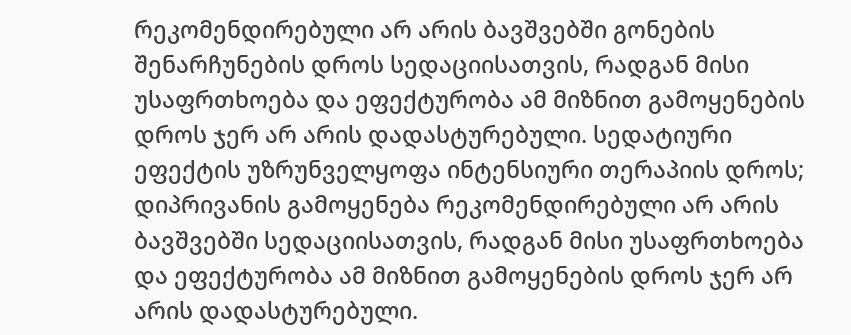რეკომენდირებული არ არის ბავშვებში გონების შენარჩუნების დროს სედაციისათვის, რადგან მისი უსაფრთხოება და ეფექტურობა ამ მიზნით გამოყენების დროს ჯერ არ არის დადასტურებული. სედატიური ეფექტის უზრუნველყოფა ინტენსიური თერაპიის დროს;
დიპრივანის გამოყენება რეკომენდირებული არ არის ბავშვებში სედაციისათვის, რადგან მისი უსაფრთხოება და ეფექტურობა ამ მიზნით გამოყენების დროს ჯერ არ არის დადასტურებული.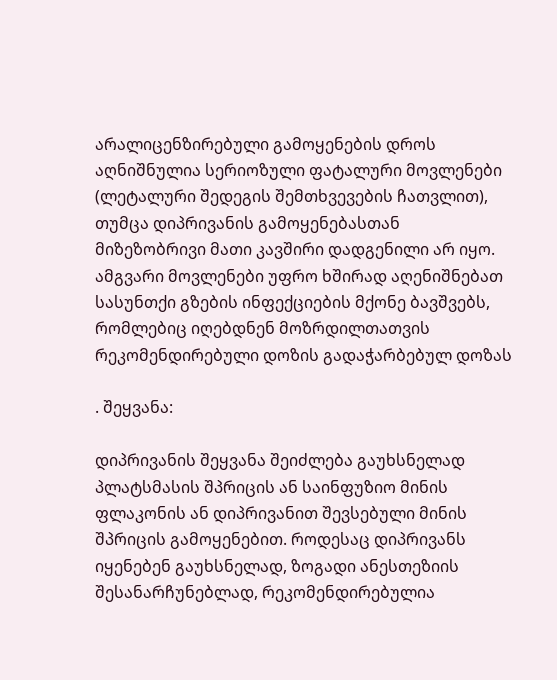არალიცენზირებული გამოყენების დროს აღნიშნულია სერიოზული ფატალური მოვლენები (ლეტალური შედეგის შემთხვევების ჩათვლით), თუმცა დიპრივანის გამოყენებასთან მიზეზობრივი მათი კავშირი დადგენილი არ იყო. ამგვარი მოვლენები უფრო ხშირად აღენიშნებათ სასუნთქი გზების ინფექციების მქონე ბავშვებს, რომლებიც იღებდნენ მოზრდილთათვის რეკომენდირებული დოზის გადაჭარბებულ დოზას

. შეყვანა:

დიპრივანის შეყვანა შეიძლება გაუხსნელად პლატსმასის შპრიცის ან საინფუზიო მინის ფლაკონის ან დიპრივანით შევსებული მინის შპრიცის გამოყენებით. როდესაც დიპრივანს იყენებენ გაუხსნელად, ზოგადი ანესთეზიის შესანარჩუნებლად, რეკომენდირებულია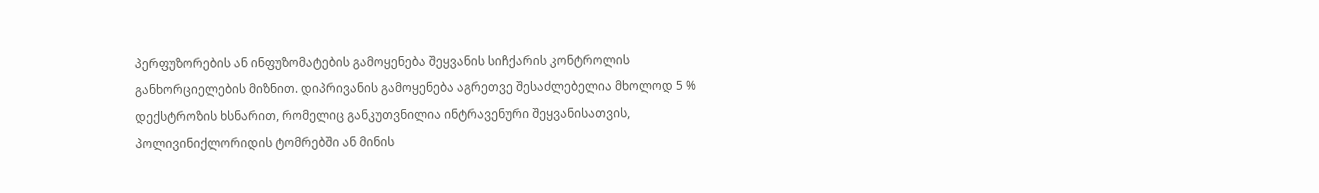პერფუზორების ან ინფუზომატების გამოყენება შეყვანის სიჩქარის კონტროლის განხორციელების მიზნით. დიპრივანის გამოყენება აგრეთვე შესაძლებელია მხოლოდ 5 % დექსტროზის ხსნარით, რომელიც განკუთვნილია ინტრავენური შეყვანისათვის, პოლივინიქლორიდის ტომრებში ან მინის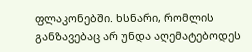ფლაკონებში. ხსნარი, რომლის განზავებაც არ უნდა აღემატებოდეს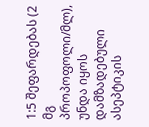1:5 შეფარდებას (2 მგ პროპოფოლი/მლ), უნდა იყოს დამზადებული ასეპტიკის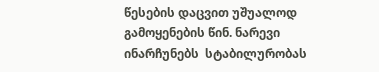წესების დაცვით უშუალოდ გამოყენების წინ. ნარევი ინარჩუნებს  სტაბილურობას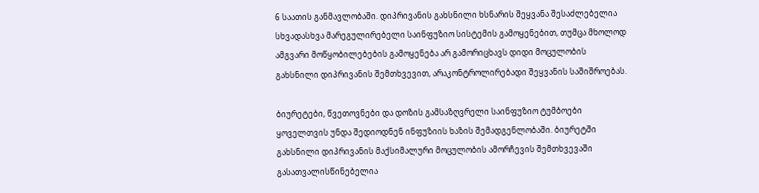6 საათის განმავლობაში. დიპრივანის გახსნილი ხსნარის შეყვანა შესაძლებელია სხვადასხვა მარეგულირებელი საინფუზიო სისტემის გამოყენებით, თუმცა მხოლოდ ამგვარი მოწყობილებების გამოყენება არ გამორიცხავს დიდი მოცულობის გახსნილი დიპრივანის შემთხვევით, არაკონტროლირებადი შეყვანის საშიშროებას.

ბიურეტები, წვეთოვნები და დოზის გამსაზღვრელი საინფუზიო ტუმბოები ყოველთვის უნდა შედიოდნენ ინფუზიის ხაზის შემადგენლობაში. ბიურეტში გახსნილი დიპრივანის მაქსიმალური მოცულობის ამორჩევის შემთხვევაში გასათვალისწინებელია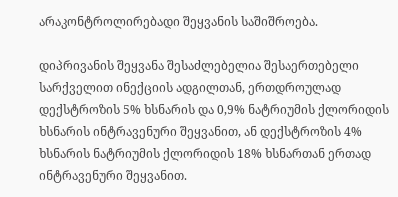არაკონტროლირებადი შეყვანის საშიშროება.

დიპრივანის შეყვანა შესაძლებელია შესაერთებელი სარქველით ინექციის ადგილთან, ერთდროულად დექსტროზის 5% ხსნარის და 0,9% ნატრიუმის ქლორიდის ხსნარის ინტრავენური შეყვანით, ან დექსტროზის 4% ხსნარის ნატრიუმის ქლორიდის 18% ხსნართან ერთად ინტრავენური შეყვანით.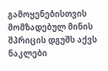გამოყენებისთვის მომზადებულ მინის შპრიცის დგუშს აქვს ნაკლები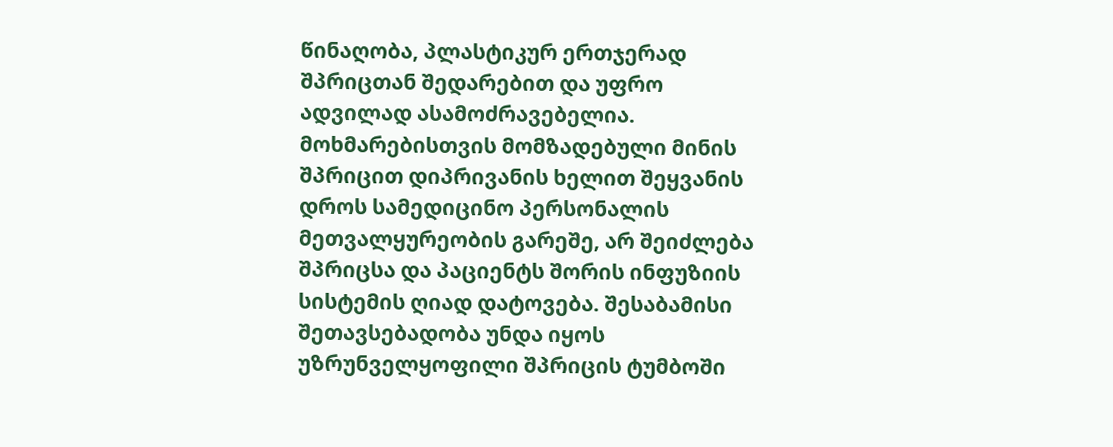წინაღობა, პლასტიკურ ერთჯერად შპრიცთან შედარებით და უფრო ადვილად ასამოძრავებელია. მოხმარებისთვის მომზადებული მინის შპრიცით დიპრივანის ხელით შეყვანის დროს სამედიცინო პერსონალის მეთვალყურეობის გარეშე, არ შეიძლება შპრიცსა და პაციენტს შორის ინფუზიის სისტემის ღიად დატოვება. შესაბამისი შეთავსებადობა უნდა იყოს უზრუნველყოფილი შპრიცის ტუმბოში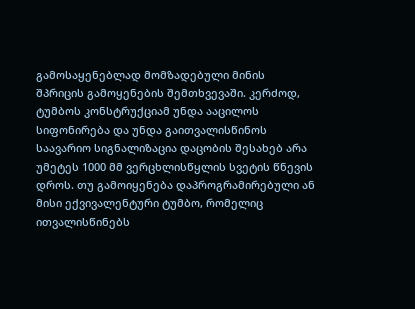გამოსაყენებლად მომზადებული მინის შპრიცის გამოყენების შემთხვევაში. კერძოდ, ტუმბოს კონსტრუქციამ უნდა ააცილოს სიფონირება და უნდა გაითვალისწინოს საავარიო სიგნალიზაცია დაცობის შესახებ არა უმეტეს 1000 მმ ვერცხლისწყლის სვეტის წნევის დროს. თუ გამოიყენება დაპროგრამირებული ან მისი ექვივალენტური ტუმბო, რომელიც ითვალისწინებს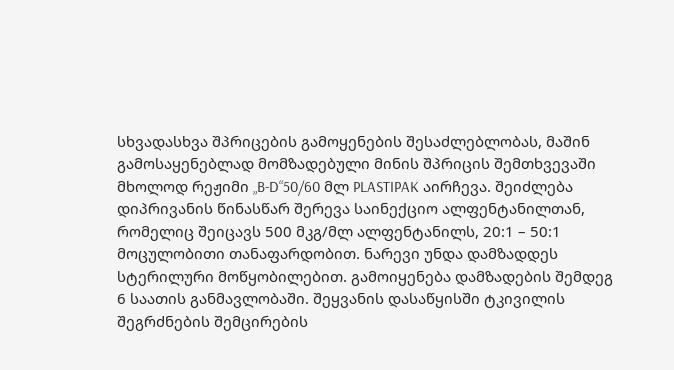სხვადასხვა შპრიცების გამოყენების შესაძლებლობას, მაშინ გამოსაყენებლად მომზადებული მინის შპრიცის შემთხვევაში მხოლოდ რეჟიმი „B-D“50/60 მლ PLASTIPAK აირჩევა. შეიძლება დიპრივანის წინასწარ შერევა საინექციო ალფენტანილთან, რომელიც შეიცავს 500 მკგ/მლ ალფენტანილს, 20:1 – 50:1 მოცულობითი თანაფარდობით. ნარევი უნდა დამზადდეს სტერილური მოწყობილებით. გამოიყენება დამზადების შემდეგ 6 საათის განმავლობაში. შეყვანის დასაწყისში ტკივილის შეგრძნების შემცირების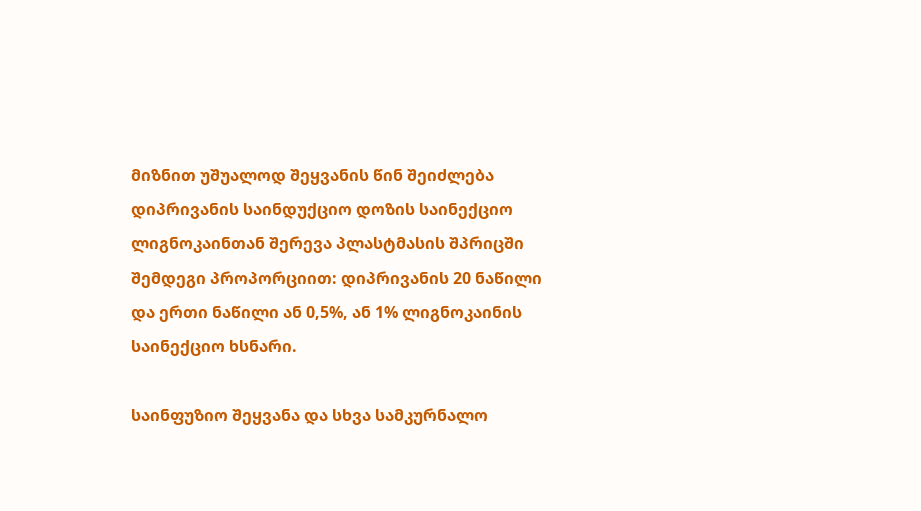მიზნით უშუალოდ შეყვანის წინ შეიძლება დიპრივანის საინდუქციო დოზის საინექციო ლიგნოკაინთან შერევა პლასტმასის შპრიცში შემდეგი პროპორციით: დიპრივანის 20 ნაწილი და ერთი ნაწილი ან 0,5%, ან 1% ლიგნოკაინის საინექციო ხსნარი.

საინფუზიო შეყვანა და სხვა სამკურნალო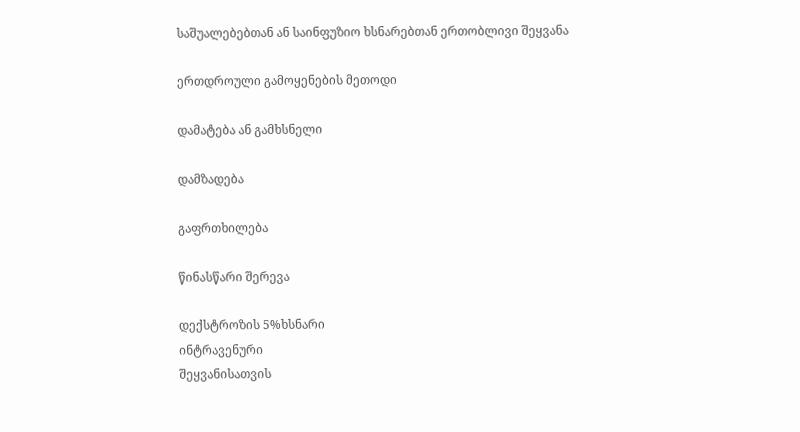საშუალებებთან ან საინფუზიო ხსნარებთან ერთობლივი შეყვანა

ერთდროული გამოყენების მეთოდი

დამატება ან გამხსნელი

დამზადება

გაფრთხილება

წინასწარი შერევა

დექსტროზის 5%ხსნარი
ინტრავენური
შეყვანისათვის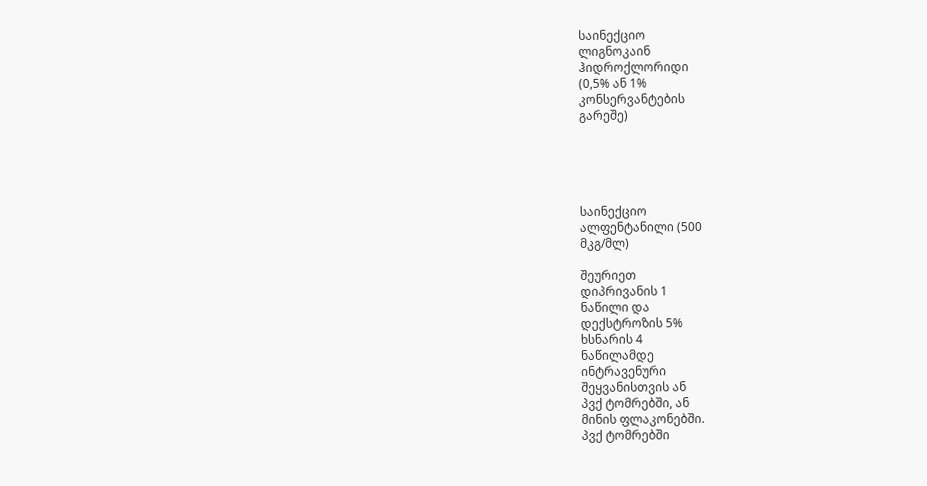საინექციო
ლიგნოკაინ
ჰიდროქლორიდი
(0,5% ან 1%
კონსერვანტების
გარეშე)





საინექციო
ალფენტანილი (500
მკგ/მლ)

შეურიეთ
დიპრივანის 1
ნაწილი და
დექსტროზის 5%
ხსნარის 4
ნაწილამდე
ინტრავენური
შეყვანისთვის ან
პვქ ტომრებში, ან
მინის ფლაკონებში.
პვქ ტომრებში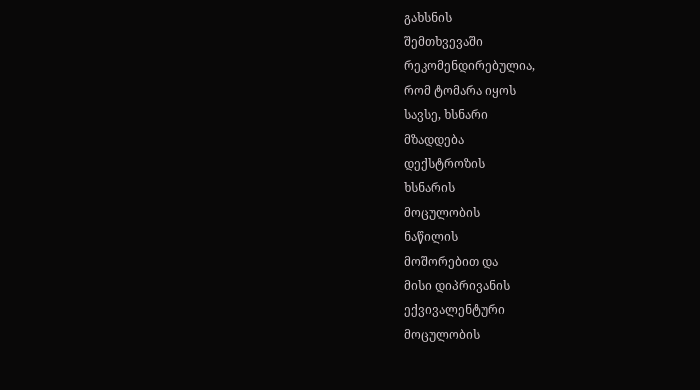გახსნის
შემთხვევაში
რეკომენდირებულია,
რომ ტომარა იყოს
სავსე, ხსნარი
მზადდება
დექსტროზის
ხსნარის
მოცულობის
ნაწილის
მოშორებით და
მისი დიპრივანის
ექვივალენტური
მოცულობის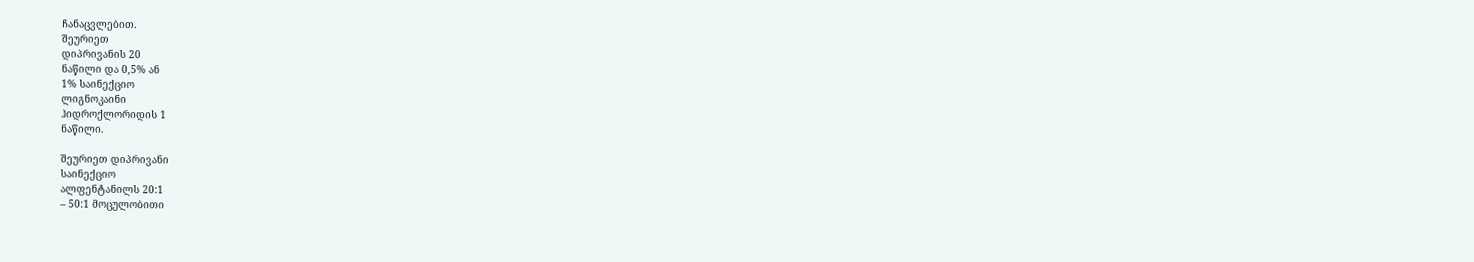ჩანაცვლებით.
შეურიეთ
დიპრივანის 20
ნაწილი და 0,5% ან
1% საინექციო
ლიგნოკაინი
ჰიდროქლორიდის 1
ნაწილი.

შეურიეთ დიპრივანი
საინექციო
ალფენტანილს 20:1
– 50:1 მოცულობითი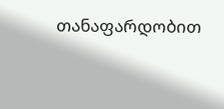თანაფარდობით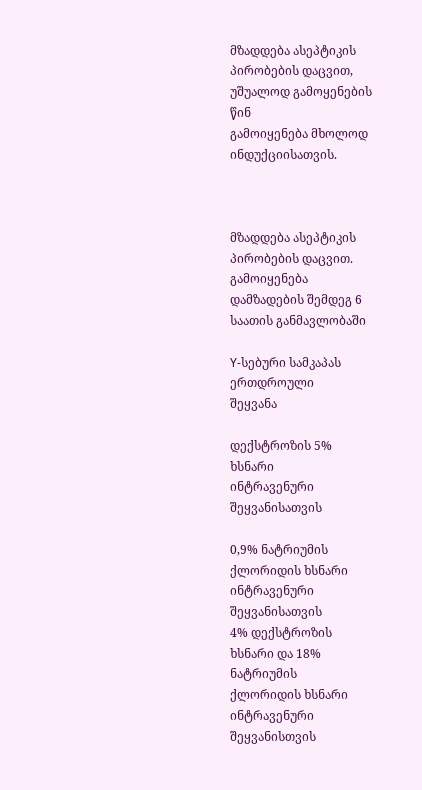მზადდება ასეპტიკის
პირობების დაცვით,
უშუალოდ გამოყენების
წინ
გამოიყენება მხოლოდ
ინდუქციისათვის.



მზადდება ასეპტიკის
პირობების დაცვით.
გამოიყენება
დამზადების შემდეგ 6
საათის განმავლობაში

Y-სებური სამკაპას
ერთდროული
შეყვანა

დექსტროზის 5%
ხსნარი
ინტრავენური
შეყვანისათვის

0,9% ნატრიუმის
ქლორიდის ხსნარი
ინტრავენური
შეყვანისათვის
4% დექსტროზის
ხსნარი და 18%
ნატრიუმის
ქლორიდის ხსნარი
ინტრავენური
შეყვანისთვის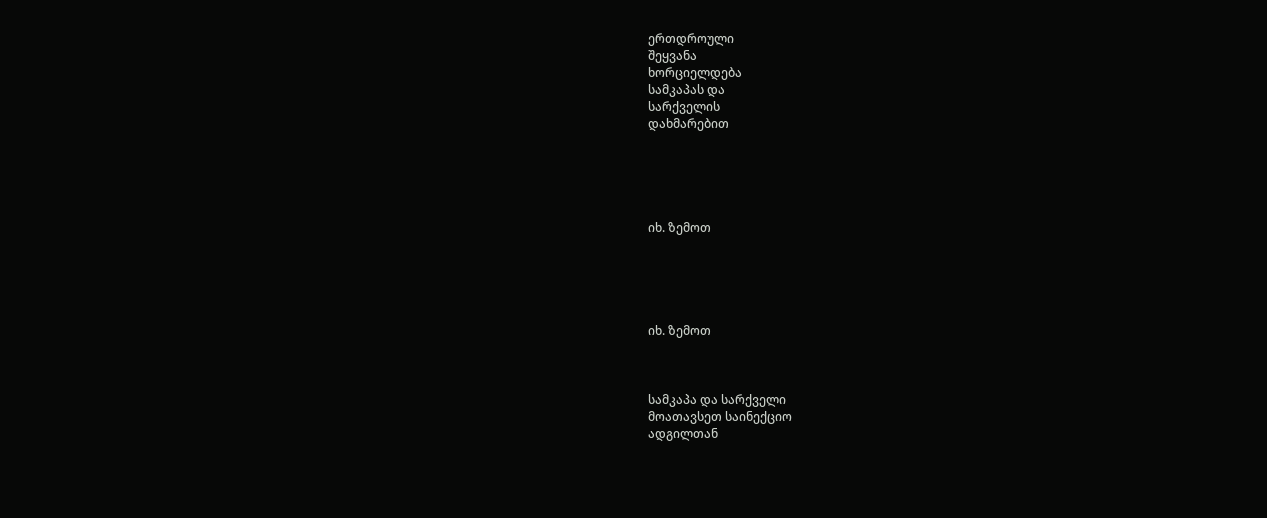ერთდროული
შეყვანა
ხორციელდება
სამკაპას და
სარქველის
დახმარებით





იხ. ზემოთ





იხ. ზემოთ



სამკაპა და სარქველი
მოათავსეთ საინექციო
ადგილთან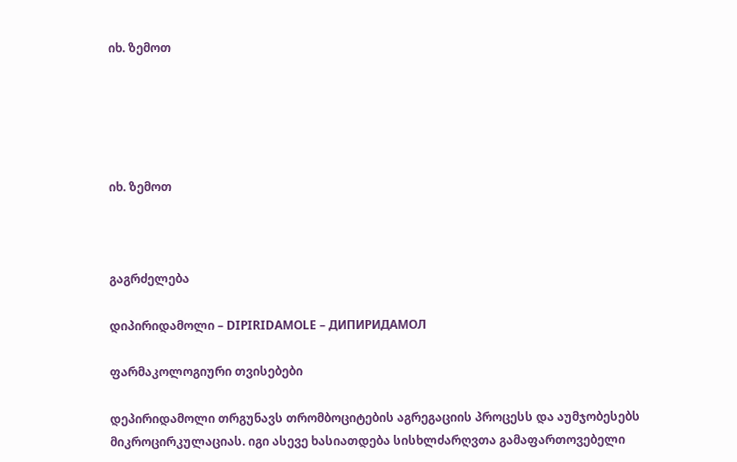იხ. ზემოთ





იხ. ზემოთ



გაგრძელება

დიპირიდამოლი – DIPIRIDAMOLE – ДИПИРИДАМОЛ

ფარმაკოლოგიური თვისებები

დეპირიდამოლი თრგუნავს თრომბოციტების აგრეგაციის პროცესს და აუმჯობესებს მიკროცირკულაციას. იგი ასევე ხასიათდება სისხლძარღვთა გამაფართოვებელი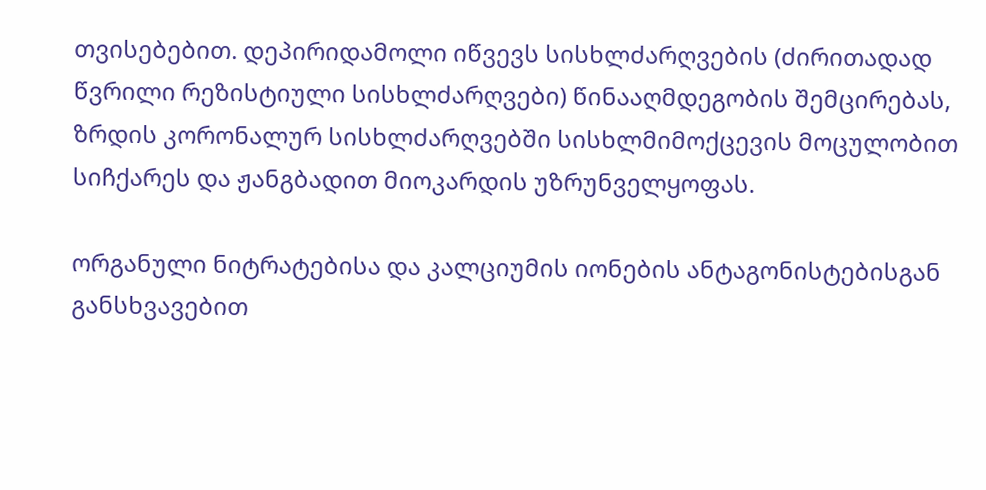თვისებებით. დეპირიდამოლი იწვევს სისხლძარღვების (ძირითადად წვრილი რეზისტიული სისხლძარღვები) წინააღმდეგობის შემცირებას, ზრდის კორონალურ სისხლძარღვებში სისხლმიმოქცევის მოცულობით სიჩქარეს და ჟანგბადით მიოკარდის უზრუნველყოფას.

ორგანული ნიტრატებისა და კალციუმის იონების ანტაგონისტებისგან განსხვავებით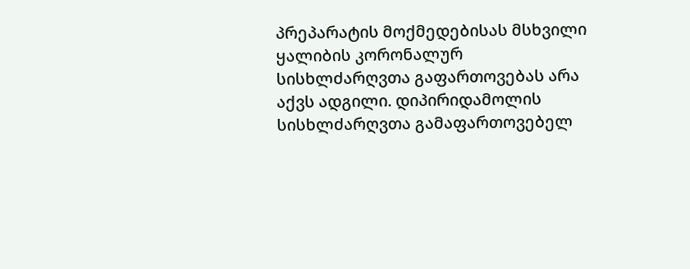პრეპარატის მოქმედებისას მსხვილი ყალიბის კორონალურ სისხლძარღვთა გაფართოვებას არა აქვს ადგილი. დიპირიდამოლის სისხლძარღვთა გამაფართოვებელ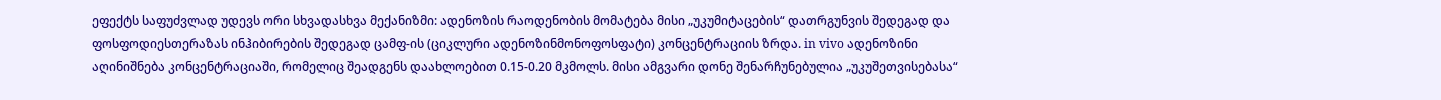ეფექტს საფუძვლად უდევს ორი სხვადასხვა მექანიზმი: ადენოზის რაოდენობის მომატება მისი „უკუმიტაცების“ დათრგუნვის შედეგად და ფოსფოდიესთერაზას ინჰიბირების შედეგად ცამფ-ის (ციკლური ადენოზინმონოფოსფატი) კონცენტრაციის ზრდა. in vivo ადენოზინი აღინიშნება კონცენტრაციაში, რომელიც შეადგენს დაახლოებით 0.15-0.20 მკმოლს. მისი ამგვარი დონე შენარჩუნებულია „უკუშეთვისებასა“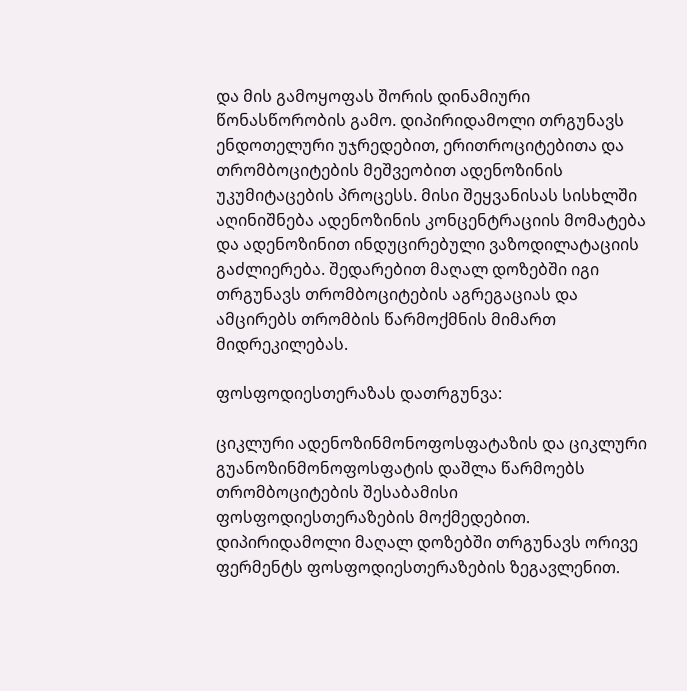და მის გამოყოფას შორის დინამიური წონასწორობის გამო. დიპირიდამოლი თრგუნავს ენდოთელური უჯრედებით, ერითროციტებითა და თრომბოციტების მეშვეობით ადენოზინის უკუმიტაცების პროცესს. მისი შეყვანისას სისხლში აღინიშნება ადენოზინის კონცენტრაციის მომატება და ადენოზინით ინდუცირებული ვაზოდილატაციის გაძლიერება. შედარებით მაღალ დოზებში იგი თრგუნავს თრომბოციტების აგრეგაციას და ამცირებს თრომბის წარმოქმნის მიმართ მიდრეკილებას.

ფოსფოდიესთერაზას დათრგუნვა:

ციკლური ადენოზინმონოფოსფატაზის და ციკლური გუანოზინმონოფოსფატის დაშლა წარმოებს თრომბოციტების შესაბამისი ფოსფოდიესთერაზების მოქმედებით. დიპირიდამოლი მაღალ დოზებში თრგუნავს ორივე ფერმენტს ფოსფოდიესთერაზების ზეგავლენით.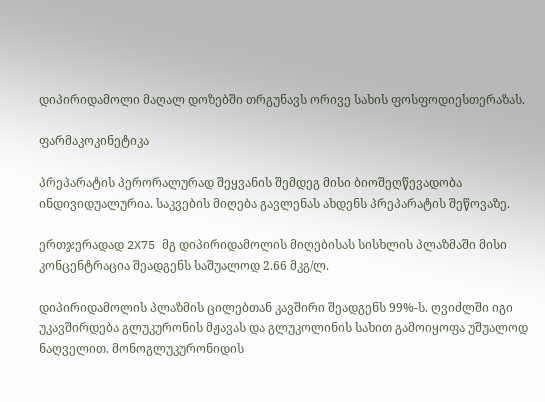დიპირიდამოლი მაღალ დოზებში თრგუნავს ორივე სახის ფოსფოდიესთერაზას.

ფარმაკოკინეტიკა

პრეპარატის პერორალურად შეყვანის შემდეგ მისი ბიოშეღწევადობა ინდივიდუალურია. საკვების მიღება გავლენას ახდენს პრეპარატის შეწოვაზე.

ერთჯერადად 2X75 მგ დიპირიდამოლის მიღებისას სისხლის პლაზმაში მისი კონცენტრაცია შეადგენს საშუალოდ 2.66 მკგ/ლ.

დიპირიდამოლის პლაზმის ცილებთან კავშირი შეადგენს 99%-ს. ღვიძლში იგი უკავშირდება გლუკურონის მჟავას და გლუკოლინის სახით გამოიყოფა უშუალოდ ნაღველით. მონოგლუკურონიდის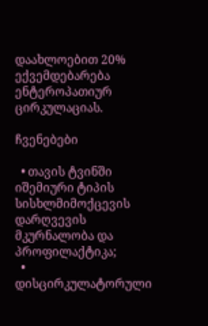დაახლოებით 20% ექვემდებარება ენტეროპათიურ ცირკულაციას.

ჩვენებები

  • თავის ტვინში იშემიური ტიპის სისხლმიმოქცევის დარღვევის მკურნალობა და პროფილაქტიკა;
  • დისცირკულატორული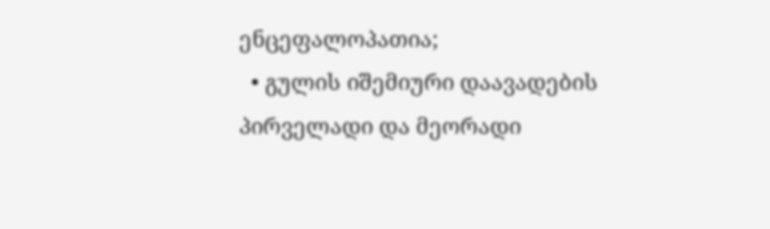ენცეფალოპათია;
  • გულის იშემიური დაავადების პირველადი და მეორადი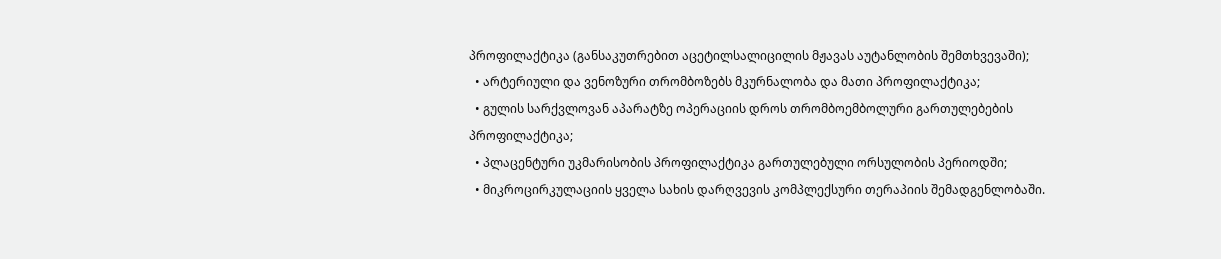პროფილაქტიკა (განსაკუთრებით აცეტილსალიცილის მჟავას აუტანლობის შემთხვევაში);
  • არტერიული და ვენოზური თრომბოზებს მკურნალობა და მათი პროფილაქტიკა;
  • გულის სარქვლოვან აპარატზე ოპერაციის დროს თრომბოემბოლური გართულებების პროფილაქტიკა;
  • პლაცენტური უკმარისობის პროფილაქტიკა გართულებული ორსულობის პერიოდში;
  • მიკროცირკულაციის ყველა სახის დარღვევის კომპლექსური თერაპიის შემადგენლობაში.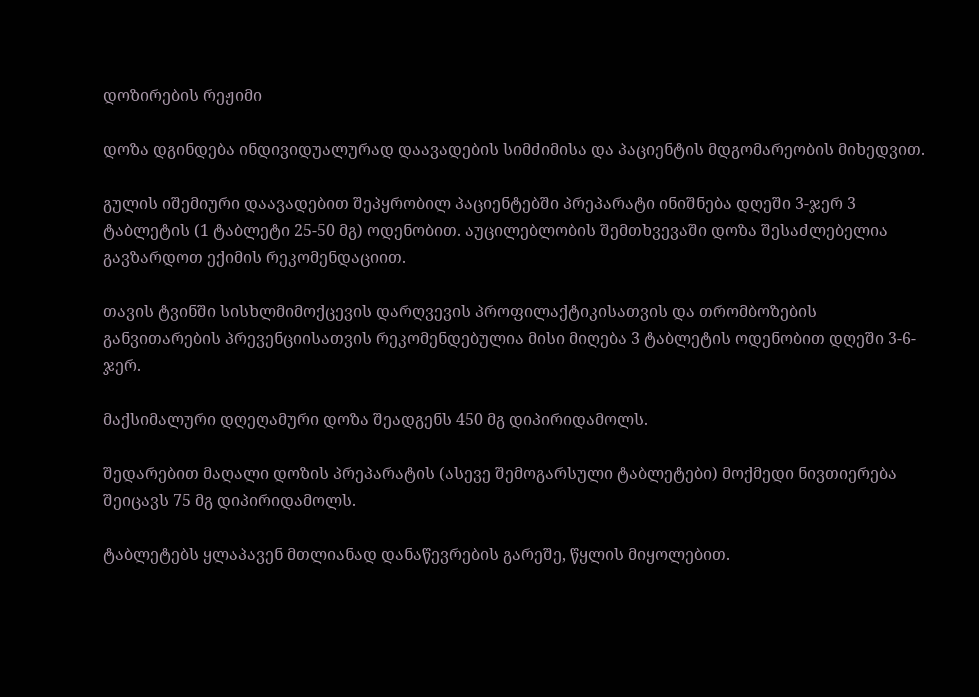დოზირების რეჟიმი

დოზა დგინდება ინდივიდუალურად დაავადების სიმძიმისა და პაციენტის მდგომარეობის მიხედვით.

გულის იშემიური დაავადებით შეპყრობილ პაციენტებში პრეპარატი ინიშნება დღეში 3-ჯერ 3 ტაბლეტის (1 ტაბლეტი 25-50 მგ) ოდენობით. აუცილებლობის შემთხვევაში დოზა შესაძლებელია გავზარდოთ ექიმის რეკომენდაციით.

თავის ტვინში სისხლმიმოქცევის დარღვევის პროფილაქტიკისათვის და თრომბოზების განვითარების პრევენციისათვის რეკომენდებულია მისი მიღება 3 ტაბლეტის ოდენობით დღეში 3-6-ჯერ.

მაქსიმალური დღეღამური დოზა შეადგენს 450 მგ დიპირიდამოლს.

შედარებით მაღალი დოზის პრეპარატის (ასევე შემოგარსული ტაბლეტები) მოქმედი ნივთიერება შეიცავს 75 მგ დიპირიდამოლს.

ტაბლეტებს ყლაპავენ მთლიანად დანაწევრების გარეშე, წყლის მიყოლებით.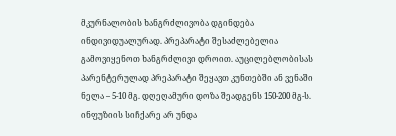მკურნალობის ხანგრძლივობა დგინდება ინდივიდუალურად. პრეპარატი შესაძლებელია გამოვიყენოთ ხანგრძლივი დროით. აუცილებლობისას პარენტერულად პრეპარატი შეყავთ კუნთებში ან ვენაში ნელა – 5-10 მგ. დღეღამური დოზა შეადგენს 150-200 მგ-ს. ინფუზიის სიჩქარე არ უნდა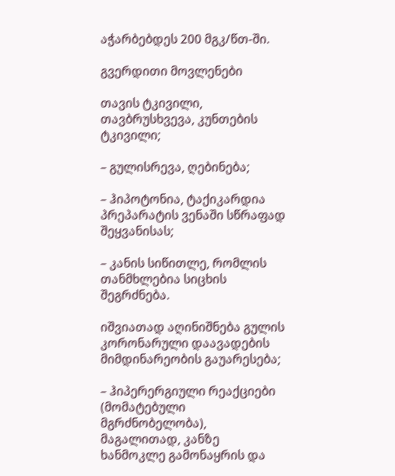აჭარბებდეს 200 მგკ/წთ-ში.

გვერდითი მოვლენები

თავის ტკივილი, თავბრუსხვევა, კუნთების ტკივილი;

– გულისრევა, ღებინება;

– ჰიპოტონია, ტაქიკარდია პრეპარატის ვენაში სწრაფად შეყვანისას;

– კანის სიწითლე, რომლის თანმხლებია სიცხის შეგრძნება.

იშვიათად აღინიშნება გულის კორონარული დაავადების მიმდინარეობის გაუარესება;

– ჰიპერერგიული რეაქციები (მომატებული მგრძნობელობა), მაგალითად, კანზე ხანმოკლე გამონაყრის და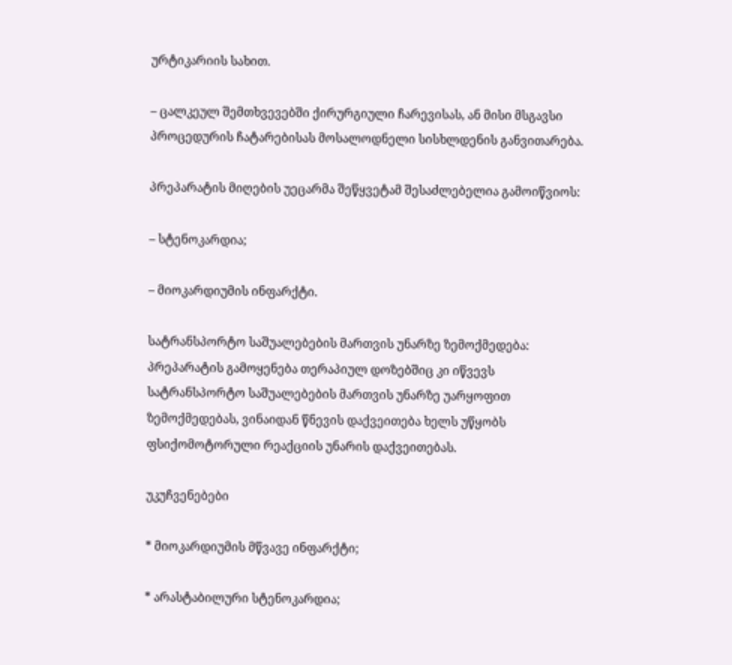ურტიკარიის სახით.

– ცალკეულ შემთხვევებში ქირურგიული ჩარევისას, ან მისი მსგავსი პროცედურის ჩატარებისას მოსალოდნელი სისხლდენის განვითარება.

პრეპარატის მიღების უეცარმა შეწყვეტამ შესაძლებელია გამოიწვიოს:

– სტენოკარდია;

– მიოკარდიუმის ინფარქტი.

სატრანსპორტო საშუალებების მართვის უნარზე ზემოქმედება: პრეპარატის გამოყენება თერაპიულ დოზებშიც კი იწვევს სატრანსპორტო საშუალებების მართვის უნარზე უარყოფით ზემოქმედებას, ვინაიდან წნევის დაქვეითება ხელს უწყობს ფსიქომოტორული რეაქციის უნარის დაქვეითებას.

უკუჩვენებები

* მიოკარდიუმის მწვავე ინფარქტი;

* არასტაბილური სტენოკარდია;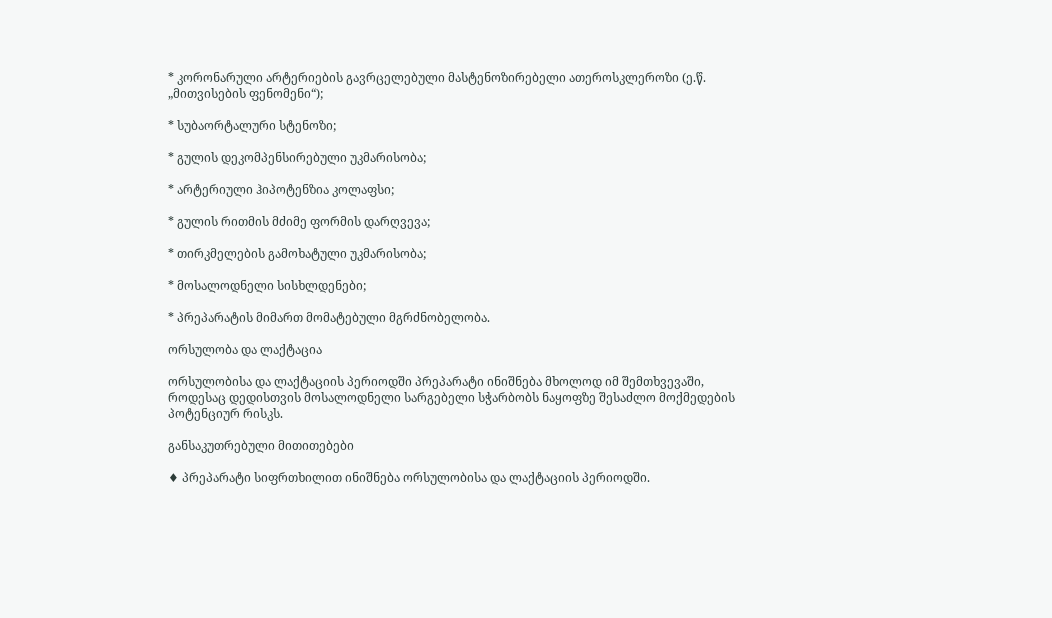* კორონარული არტერიების გავრცელებული მასტენოზირებელი ათეროსკლეროზი (ე.წ. „მითვისების ფენომენი“);

* სუბაორტალური სტენოზი;

* გულის დეკომპენსირებული უკმარისობა;

* არტერიული ჰიპოტენზია კოლაფსი;

* გულის რითმის მძიმე ფორმის დარღვევა;

* თირკმელების გამოხატული უკმარისობა;

* მოსალოდნელი სისხლდენები;

* პრეპარატის მიმართ მომატებული მგრძნობელობა.

ორსულობა და ლაქტაცია

ორსულობისა და ლაქტაციის პერიოდში პრეპარატი ინიშნება მხოლოდ იმ შემთხვევაში, როდესაც დედისთვის მოსალოდნელი სარგებელი სჭარბობს ნაყოფზე შესაძლო მოქმედების პოტენციურ რისკს.

განსაკუთრებული მითითებები

♦ პრეპარატი სიფრთხილით ინიშნება ორსულობისა და ლაქტაციის პერიოდში.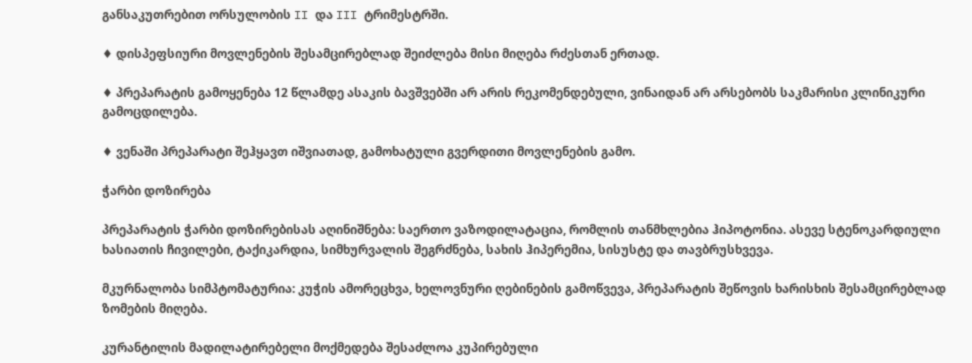განსაკუთრებით ორსულობის II და III ტრიმესტრში.

♦ დისპეფსიური მოვლენების შესამცირებლად შეიძლება მისი მიღება რძესთან ერთად.

♦ პრეპარატის გამოყენება 12 წლამდე ასაკის ბავშვებში არ არის რეკომენდებული, ვინაიდან არ არსებობს საკმარისი კლინიკური გამოცდილება.

♦ ვენაში პრეპარატი შეჰყავთ იშვიათად, გამოხატული გვერდითი მოვლენების გამო.

ჭარბი დოზირება

პრეპარატის ჭარბი დოზირებისას აღინიშნება: საერთო ვაზოდილატაცია, რომლის თანმხლებია ჰიპოტონია. ასევე სტენოკარდიული ხასიათის ჩივილები, ტაქიკარდია, სიმხურვალის შეგრძნება, სახის ჰიპერემია, სისუსტე და თავბრუსხვევა.

მკურნალობა სიმპტომატურია: კუჭის ამორეცხვა, ხელოვნური ღებინების გამოწვევა, პრეპარატის შეწოვის ხარისხის შესამცირებლად ზომების მიღება.

კურანტილის მადილატირებელი მოქმედება შესაძლოა კუპირებული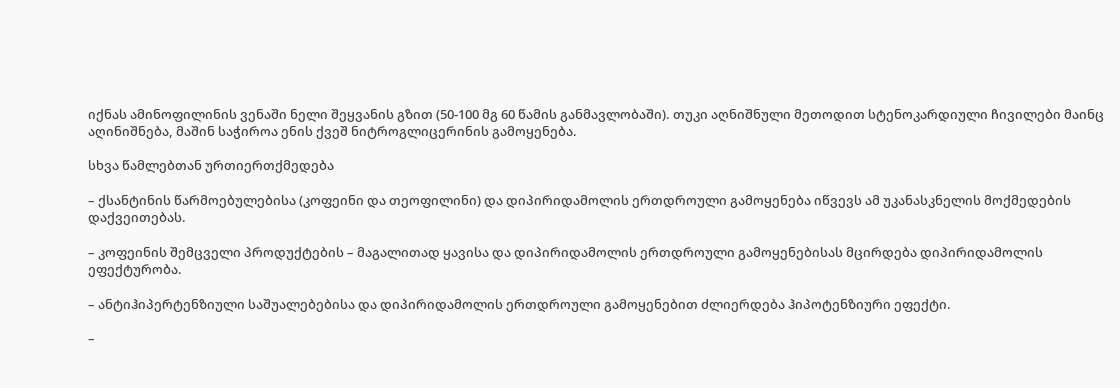იქნას ამინოფილინის ვენაში ნელი შეყვანის გზით (50-100 მგ 60 წამის განმავლობაში). თუკი აღნიშნული მეთოდით სტენოკარდიული ჩივილები მაინც აღინიშნება, მაშინ საჭიროა ენის ქვეშ ნიტროგლიცერინის გამოყენება.

სხვა წამლებთან ურთიერთქმედება

– ქსანტინის წარმოებულებისა (კოფეინი და თეოფილინი) და დიპირიდამოლის ერთდროული გამოყენება იწვევს ამ უკანასკნელის მოქმედების დაქვეითებას.

– კოფეინის შემცველი პროდუქტების – მაგალითად ყავისა და დიპირიდამოლის ერთდროული გამოყენებისას მცირდება დიპირიდამოლის ეფექტურობა.

– ანტიჰიპერტენზიული საშუალებებისა და დიპირიდამოლის ერთდროული გამოყენებით ძლიერდება ჰიპოტენზიური ეფექტი.

–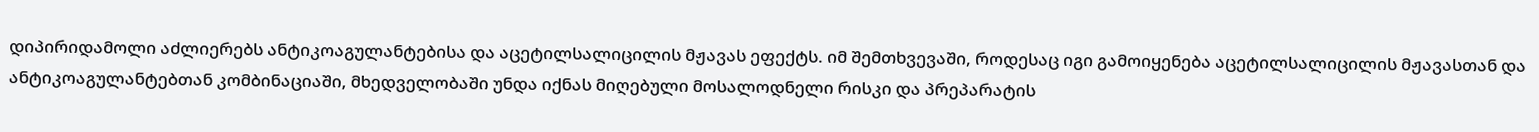დიპირიდამოლი აძლიერებს ანტიკოაგულანტებისა და აცეტილსალიცილის მჟავას ეფექტს. იმ შემთხვევაში, როდესაც იგი გამოიყენება აცეტილსალიცილის მჟავასთან და ანტიკოაგულანტებთან კომბინაციაში, მხედველობაში უნდა იქნას მიღებული მოსალოდნელი რისკი და პრეპარატის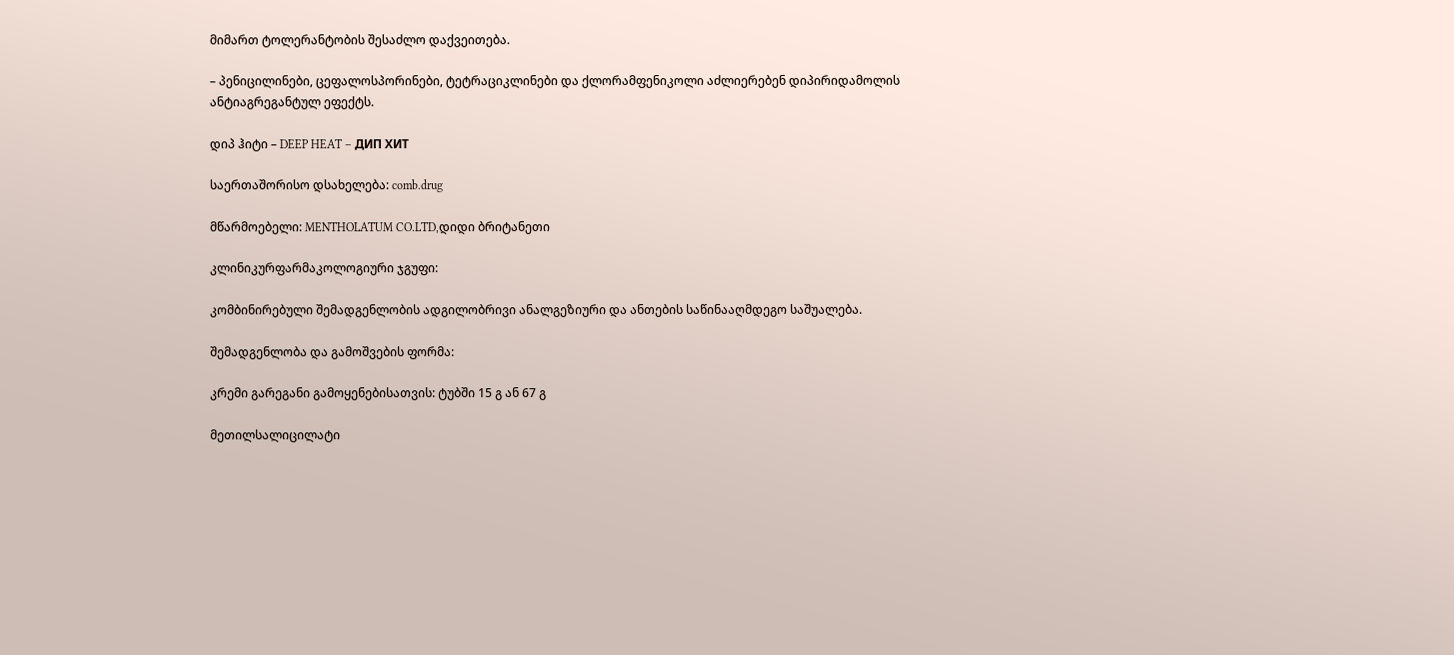მიმართ ტოლერანტობის შესაძლო დაქვეითება.

– პენიცილინები, ცეფალოსპორინები, ტეტრაციკლინები და ქლორამფენიკოლი აძლიერებენ დიპირიდამოლის ანტიაგრეგანტულ ეფექტს.

დიპ ჰიტი – DEEP HEAT – ДИП ХИТ

საერთაშორისო დსახელება: comb.drug

მწარმოებელი: MENTHOLATUM CO.LTD,დიდი ბრიტანეთი

კლინიკურფარმაკოლოგიური ჯგუფი:

კომბინირებული შემადგენლობის ადგილობრივი ანალგეზიური და ანთების საწინააღმდეგო საშუალება.

შემადგენლობა და გამოშვების ფორმა:

კრემი გარეგანი გამოყენებისათვის: ტუბში 15 გ ან 67 გ

მეთილსალიცილატი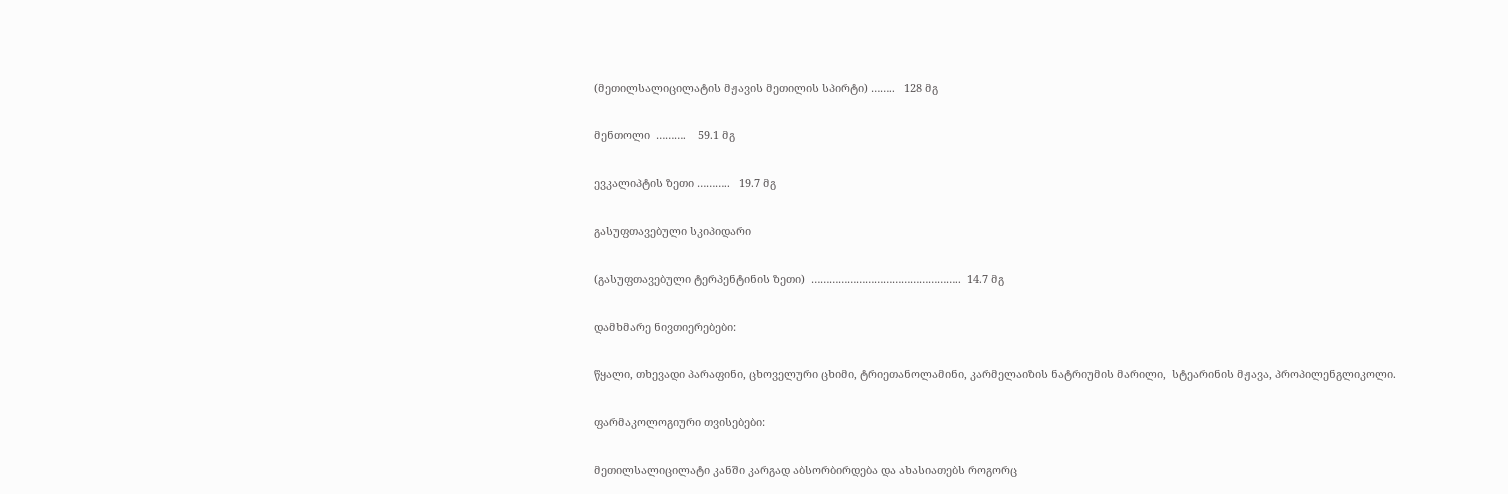(მეთილსალიცილატის მჟავის მეთილის სპირტი) ……..   128 მგ

მენთოლი  ……….    59.1 მგ

ევკალიპტის ზეთი ………..   19.7 მგ

გასუფთავებული სკიპიდარი

(გასუფთავებული ტერპენტინის ზეთი)  …………………………………………..  14.7 მგ

დამხმარე ნივთიერებები:

წყალი, თხევადი პარაფინი, ცხოველური ცხიმი, ტრიეთანოლამინი, კარმელაიზის ნატრიუმის მარილი,  სტეარინის მჟავა, პროპილენგლიკოლი.

ფარმაკოლოგიური თვისებები:

მეთილსალიცილატი კანში კარგად აბსორბირდება და ახასიათებს როგორც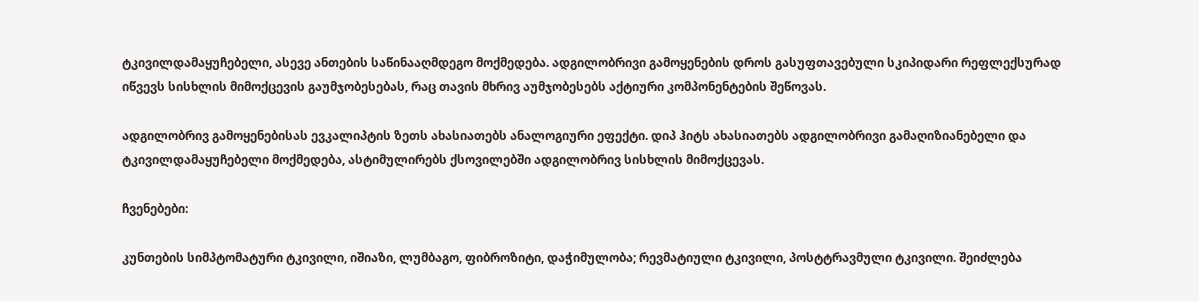ტკივილდამაყუჩებელი, ასევე ანთების საწინააღმდეგო მოქმედება. ადგილობრივი გამოყენების დროს გასუფთავებული სკიპიდარი რეფლექსურად იწვევს სისხლის მიმოქცევის გაუმჯობესებას, რაც თავის მხრივ აუმჯობესებს აქტიური კომპონენტების შეწოვას.

ადგილობრივ გამოყენებისას ევკალიპტის ზეთს ახასიათებს ანალოგიური ეფექტი. დიპ ჰიტს ახასიათებს ადგილობრივი გამაღიზიანებელი და ტკივილდამაყუჩებელი მოქმედება, ასტიმულირებს ქსოვილებში ადგილობრივ სისხლის მიმოქცევას.

ჩვენებები:

კუნთების სიმპტომატური ტკივილი, იშიაზი, ლუმბაგო, ფიბროზიტი, დაჭიმულობა; რევმატიული ტკივილი, პოსტტრავმული ტკივილი. შეიძლება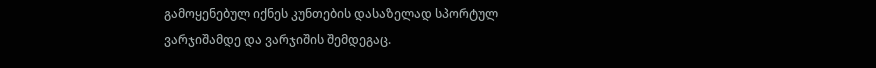გამოყენებულ იქნეს კუნთების დასაზელად სპორტულ ვარჯიშამდე და ვარჯიშის შემდეგაც.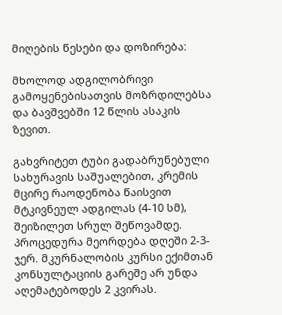მიღების წესები და დოზირება:

მხოლოდ ადგილობრივი გამოყენებისათვის მოზრდილებსა და ბავშვებში 12 წლის ასაკის ზევით.

გახვრიტეთ ტუბი გადაბრუნებული სახურავის საშუალებით, კრემის მცირე რაოდენობა წაისვით მტკივნეულ ადგილას (4-10 სმ), შეიზილეთ სრულ შეწოვამდე. პროცედურა მეორდება დღეში 2-3-ჯერ. მკურნალობის კურსი ექიმთან კონსულტაციის გარეშე არ უნდა აღემატებოდეს 2 კვირას.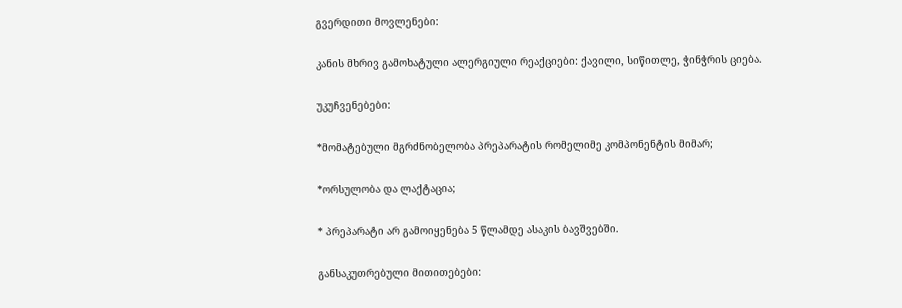გვერდითი მოვლენები:

კანის მხრივ გამოხატული ალერგიული რეაქციები: ქავილი, სიწითლე, ჭინჭრის ციება.

უკუჩვენებები:

*მომატებული მგრძნობელობა პრეპარატის რომელიმე კომპონენტის მიმარ;

*ორსულობა და ლაქტაცია;

* პრეპარატი არ გამოიყენება 5 წლამდე ასაკის ბავშვებში.

განსაკუთრებული მითითებები: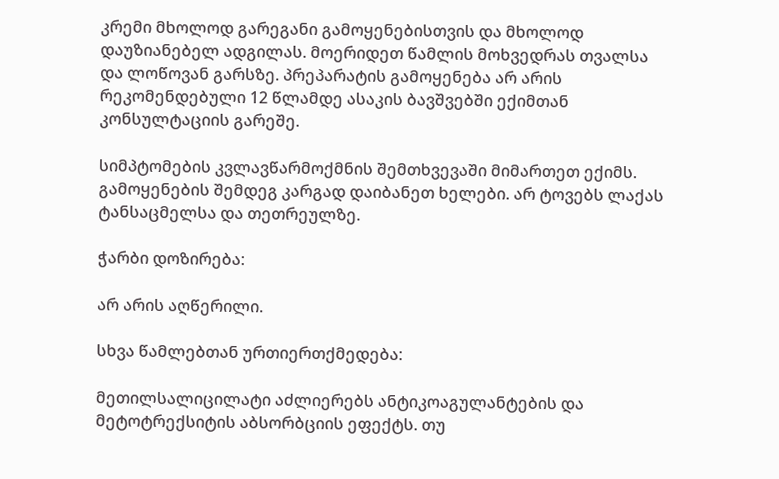კრემი მხოლოდ გარეგანი გამოყენებისთვის და მხოლოდ დაუზიანებელ ადგილას. მოერიდეთ წამლის მოხვედრას თვალსა და ლოწოვან გარსზე. პრეპარატის გამოყენება არ არის რეკომენდებული 12 წლამდე ასაკის ბავშვებში ექიმთან კონსულტაციის გარეშე.

სიმპტომების კვლავწარმოქმნის შემთხვევაში მიმართეთ ექიმს. გამოყენების შემდეგ კარგად დაიბანეთ ხელები. არ ტოვებს ლაქას ტანსაცმელსა და თეთრეულზე.

ჭარბი დოზირება:

არ არის აღწერილი.

სხვა წამლებთან ურთიერთქმედება:

მეთილსალიცილატი აძლიერებს ანტიკოაგულანტების და მეტოტრექსიტის აბსორბციის ეფექტს. თუ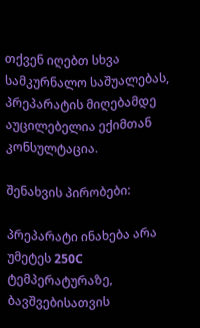თქვენ იღებთ სხვა სამკურნალო საშუალებას, პრეპარატის მიღებამდე აუცილებელია ექიმთან კონსულტაცია.

შენახვის პირობები:

პრეპარატი ინახება არა უმეტეს 250C ტემპერატურაზე, ბავშვებისათვის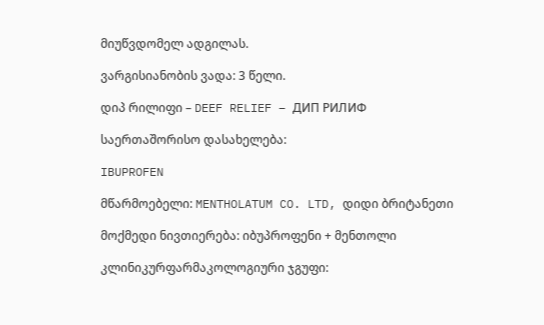მიუწვდომელ ადგილას.

ვარგისიანობის ვადა: 3 წელი.

დიპ რილიფი – DEEF RELIEF – ДИП РИЛИФ

საერთაშორისო დასახელება:

IBUPROFEN

მწარმოებელი: MENTHOLATUM CO. LTD, დიდი ბრიტანეთი

მოქმედი ნივთიერება: იბუპროფენი + მენთოლი

კლინიკურფარმაკოლოგიური ჯგუფი: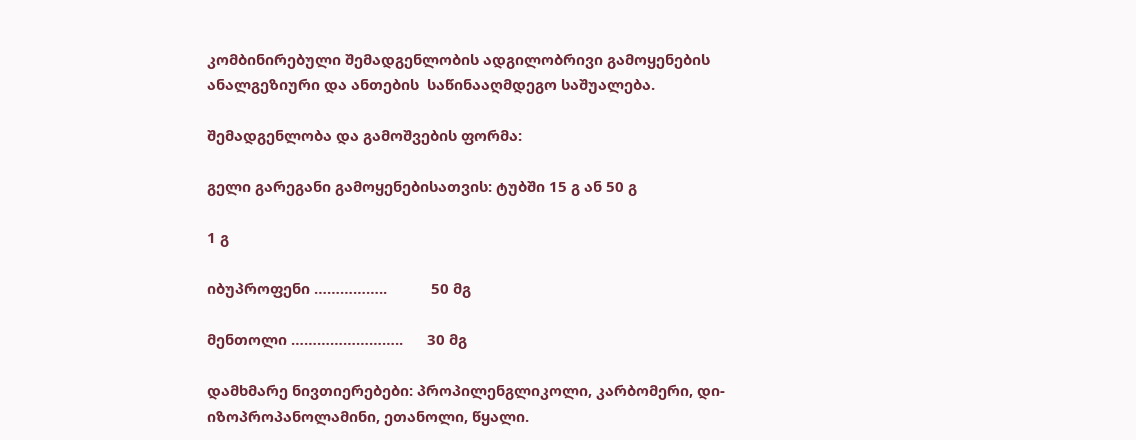კომბინირებული შემადგენლობის ადგილობრივი გამოყენების ანალგეზიური და ანთების  საწინააღმდეგო საშუალება.

შემადგენლობა და გამოშვების ფორმა:

გელი გარეგანი გამოყენებისათვის: ტუბში 15 გ ან 50 გ

1 გ

იბუპროფენი ……………..           50 მგ

მენთოლი ……………………..      30 მგ

დამხმარე ნივთიერებები: პროპილენგლიკოლი, კარბომერი, დი-იზოპროპანოლამინი, ეთანოლი, წყალი.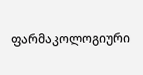ფარმაკოლოგიური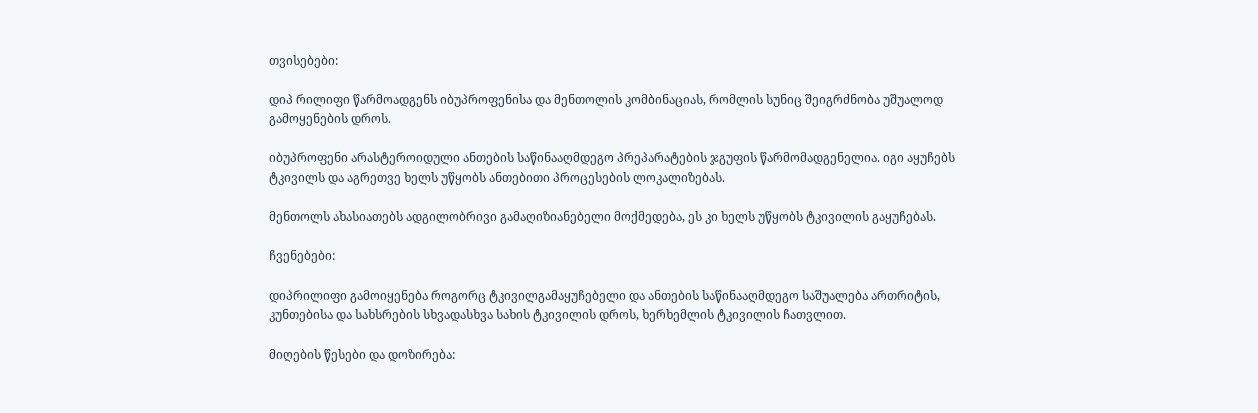თვისებები:

დიპ რილიფი წარმოადგენს იბუპროფენისა და მენთოლის კომბინაციას, რომლის სუნიც შეიგრძნობა უშუალოდ გამოყენების დროს.

იბუპროფენი არასტეროიდული ანთების საწინააღმდეგო პრეპარატების ჯგუფის წარმომადგენელია. იგი აყუჩებს ტკივილს და აგრეთვე ხელს უწყობს ანთებითი პროცესების ლოკალიზებას.

მენთოლს ახასიათებს ადგილობრივი გამაღიზიანებელი მოქმედება, ეს კი ხელს უწყობს ტკივილის გაყუჩებას.

ჩვენებები:

დიპრილიფი გამოიყენება როგორც ტკივილგამაყუჩებელი და ანთების საწინააღმდეგო საშუალება ართრიტის, კუნთებისა და სახსრების სხვადასხვა სახის ტკივილის დროს, ხერხემლის ტკივილის ჩათვლით.

მიღების წესები და დოზირება: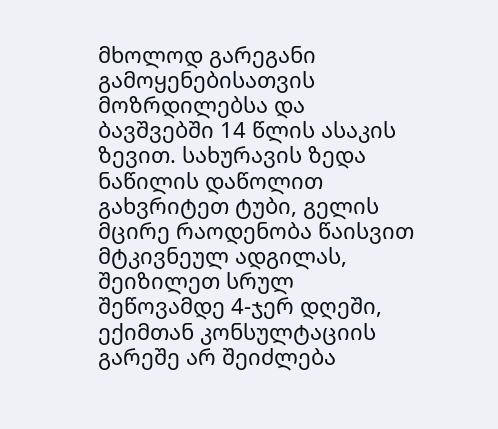მხოლოდ გარეგანი გამოყენებისათვის მოზრდილებსა და ბავშვებში 14 წლის ასაკის ზევით. სახურავის ზედა ნაწილის დაწოლით გახვრიტეთ ტუბი, გელის მცირე რაოდენობა წაისვით მტკივნეულ ადგილას, შეიზილეთ სრულ შეწოვამდე 4-ჯერ დღეში, ექიმთან კონსულტაციის გარეშე არ შეიძლება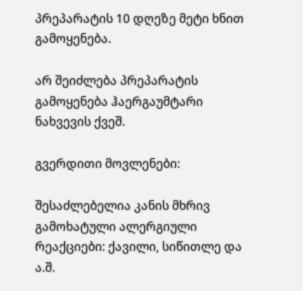პრეპარატის 10 დღეზე მეტი ხნით გამოყენება.

არ შეიძლება პრეპარატის გამოყენება ჰაერგაუმტარი ნახვევის ქვეშ.

გვერდითი მოვლენები:

შესაძლებელია კანის მხრივ გამოხატული ალერგიული რეაქციები: ქავილი, სიწითლე და ა.შ.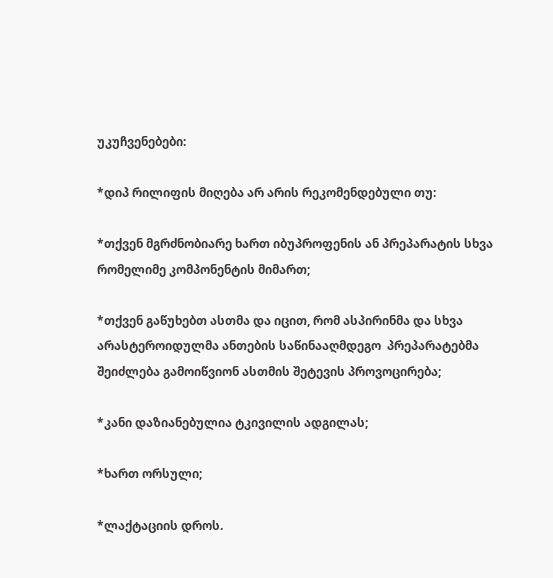უკუჩვენებები:

*დიპ რილიფის მიღება არ არის რეკომენდებული თუ:

*თქვენ მგრძნობიარე ხართ იბუპროფენის ან პრეპარატის სხვა რომელიმე კომპონენტის მიმართ;

*თქვენ გაწუხებთ ასთმა და იცით, რომ ასპირინმა და სხვა არასტეროიდულმა ანთების საწინააღმდეგო  პრეპარატებმა შეიძლება გამოიწვიონ ასთმის შეტევის პროვოცირება;

*კანი დაზიანებულია ტკივილის ადგილას;

*ხართ ორსული;

*ლაქტაციის დროს.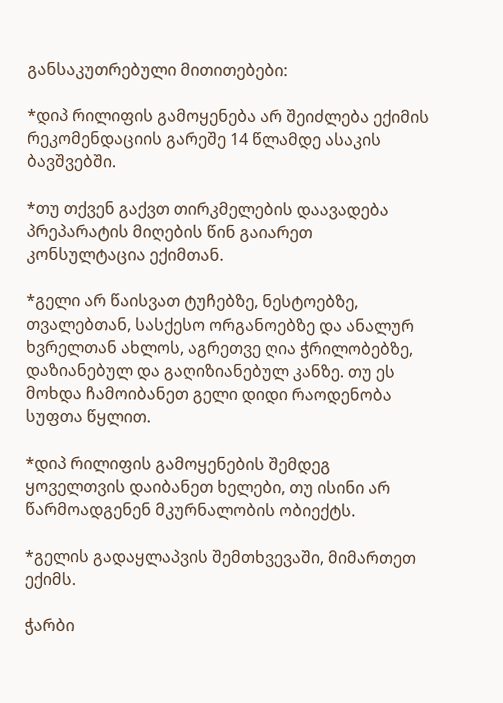განსაკუთრებული მითითებები:

*დიპ რილიფის გამოყენება არ შეიძლება ექიმის რეკომენდაციის გარეშე 14 წლამდე ასაკის ბავშვებში.

*თუ თქვენ გაქვთ თირკმელების დაავადება პრეპარატის მიღების წინ გაიარეთ კონსულტაცია ექიმთან.

*გელი არ წაისვათ ტუჩებზე, ნესტოებზე, თვალებთან, სასქესო ორგანოებზე და ანალურ ხვრელთან ახლოს, აგრეთვე ღია ჭრილობებზე, დაზიანებულ და გაღიზიანებულ კანზე. თუ ეს მოხდა ჩამოიბანეთ გელი დიდი რაოდენობა სუფთა წყლით.

*დიპ რილიფის გამოყენების შემდეგ ყოველთვის დაიბანეთ ხელები, თუ ისინი არ წარმოადგენენ მკურნალობის ობიექტს.

*გელის გადაყლაპვის შემთხვევაში, მიმართეთ ექიმს.

ჭარბი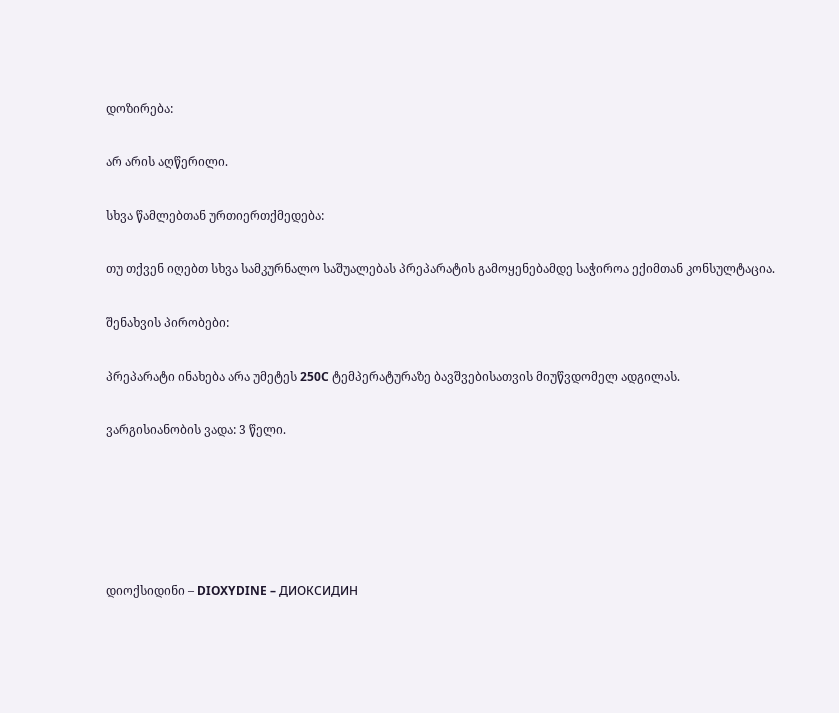დოზირება:

არ არის აღწერილი.

სხვა წამლებთან ურთიერთქმედება:

თუ თქვენ იღებთ სხვა სამკურნალო საშუალებას პრეპარატის გამოყენებამდე საჭიროა ექიმთან კონსულტაცია.

შენახვის პირობები:

პრეპარატი ინახება არა უმეტეს 250C ტემპერატურაზე ბავშვებისათვის მიუწვდომელ ადგილას.

ვარგისიანობის ვადა: 3 წელი.





დიოქსიდინი – DIOXYDINE – ДИОКСИДИН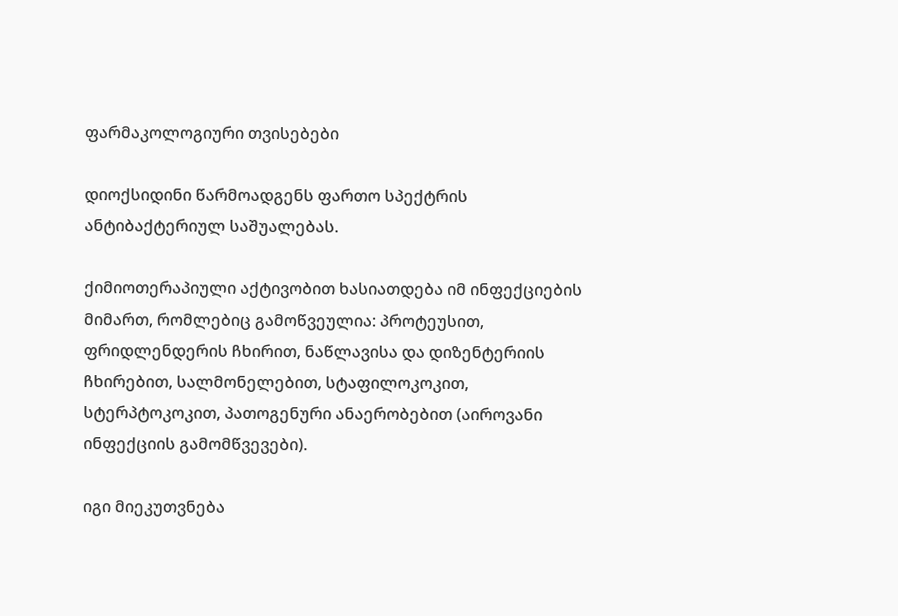ფარმაკოლოგიური თვისებები

დიოქსიდინი წარმოადგენს ფართო სპექტრის ანტიბაქტერიულ საშუალებას.

ქიმიოთერაპიული აქტივობით ხასიათდება იმ ინფექციების მიმართ, რომლებიც გამოწვეულია: პროტეუსით, ფრიდლენდერის ჩხირით, ნაწლავისა და დიზენტერიის ჩხირებით, სალმონელებით, სტაფილოკოკით, სტერპტოკოკით, პათოგენური ანაერობებით (აიროვანი ინფექციის გამომწვევები).

იგი მიეკუთვნება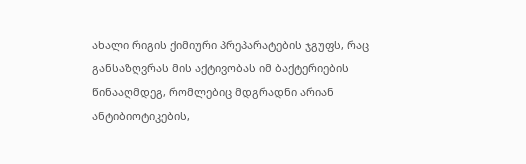ახალი რიგის ქიმიური პრეპარატების ჯგუფს, რაც განსაზღვრას მის აქტივობას იმ ბაქტერიების წინააღმდეგ, რომლებიც მდგრადნი არიან ანტიბიოტიკების,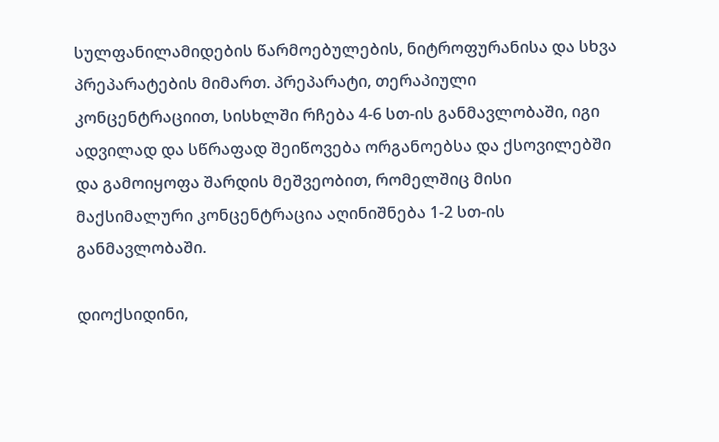სულფანილამიდების წარმოებულების, ნიტროფურანისა და სხვა პრეპარატების მიმართ. პრეპარატი, თერაპიული კონცენტრაციით, სისხლში რჩება 4-6 სთ-ის განმავლობაში, იგი ადვილად და სწრაფად შეიწოვება ორგანოებსა და ქსოვილებში და გამოიყოფა შარდის მეშვეობით, რომელშიც მისი მაქსიმალური კონცენტრაცია აღინიშნება 1-2 სთ-ის განმავლობაში.

დიოქსიდინი,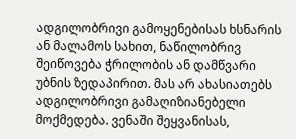ადგილობრივი გამოყენებისას ხსნარის ან მალამოს სახით, ნაწილობრივ შეიწოვება ჭრილობის ან დამწვარი უბნის ზედაპირით. მას არ ახასიათებს ადგილობრივი გამაღიზიანებელი მოქმედება. ვენაში შეყვანისას,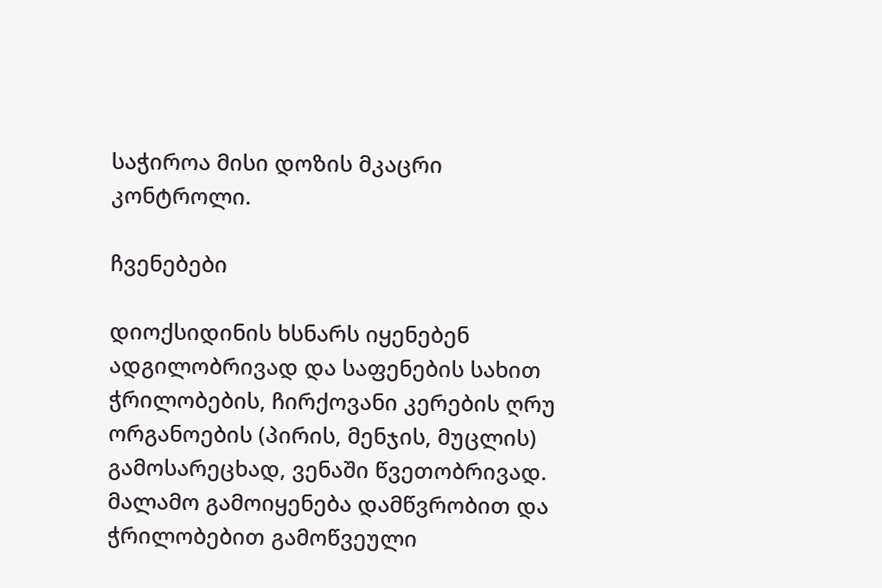საჭიროა მისი დოზის მკაცრი კონტროლი.

ჩვენებები

დიოქსიდინის ხსნარს იყენებენ ადგილობრივად და საფენების სახით ჭრილობების, ჩირქოვანი კერების ღრუ ორგანოების (პირის, მენჯის, მუცლის) გამოსარეცხად, ვენაში წვეთობრივად. მალამო გამოიყენება დამწვრობით და ჭრილობებით გამოწვეული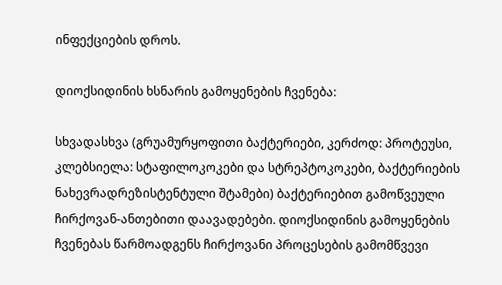ინფექციების დროს.

დიოქსიდინის ხსნარის გამოყენების ჩვენება:

სხვადასხვა (გრუამურყოფითი ბაქტერიები, კერძოდ: პროტეუსი, კლებსიელა: სტაფილოკოკები და სტრეპტოკოკები, ბაქტერიების ნახევრადრეზისტენტული შტამები) ბაქტერიებით გამოწვეული ჩირქოვან-ანთებითი დაავადებები. დიოქსიდინის გამოყენების ჩვენებას წარმოადგენს ჩირქოვანი პროცესების გამომწვევი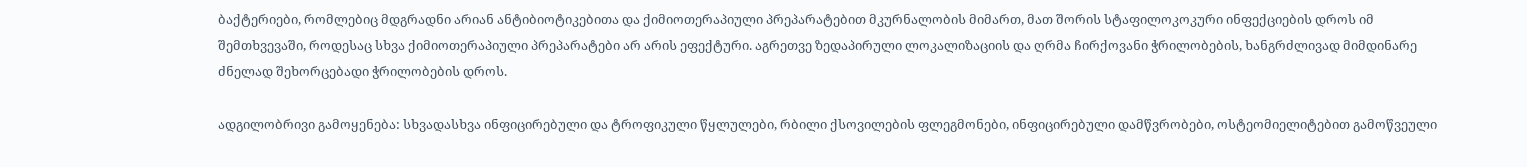ბაქტერიები, რომლებიც მდგრადნი არიან ანტიბიოტიკებითა და ქიმიოთერაპიული პრეპარატებით მკურნალობის მიმართ, მათ შორის სტაფილოკოკური ინფექციების დროს იმ შემთხვევაში, როდესაც სხვა ქიმიოთერაპიული პრეპარატები არ არის ეფექტური. აგრეთვე ზედაპირული ლოკალიზაციის და ღრმა ჩირქოვანი ჭრილობების, ხანგრძლივად მიმდინარე ძნელად შეხორცებადი ჭრილობების დროს.

ადგილობრივი გამოყენება: სხვადასხვა ინფიცირებული და ტროფიკული წყლულები, რბილი ქსოვილების ფლეგმონები, ინფიცირებული დამწვრობები, ოსტეომიელიტებით გამოწვეული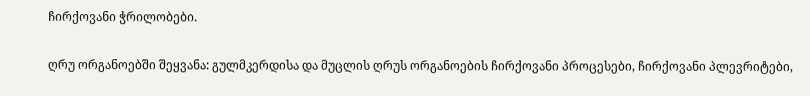ჩირქოვანი ჭრილობები.

ღრუ ორგანოებში შეყვანა: გულმკერდისა და მუცლის ღრუს ორგანოების ჩირქოვანი პროცესები, ჩირქოვანი პლევრიტები,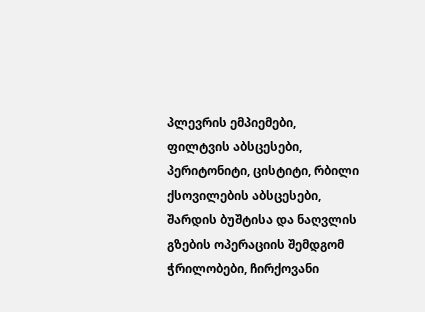პლევრის ემპიემები, ფილტვის აბსცესები, პერიტონიტი, ცისტიტი, რბილი ქსოვილების აბსცესები, შარდის ბუშტისა და ნაღვლის გზების ოპერაციის შემდგომ ჭრილობები, ჩირქოვანი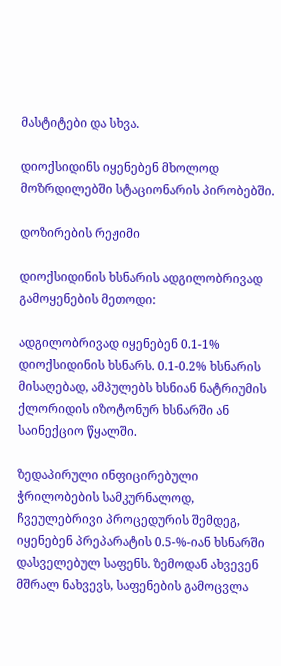მასტიტები და სხვა.

დიოქსიდინს იყენებენ მხოლოდ მოზრდილებში სტაციონარის პირობებში.

დოზირების რეჟიმი

დიოქსიდინის ხსნარის ადგილობრივად გამოყენების მეთოდი:

ადგილობრივად იყენებენ 0.1-1% დიოქსიდინის ხსნარს. 0.1-0.2% ხსნარის მისაღებად, ამპულებს ხსნიან ნატრიუმის ქლორიდის იზოტონურ ხსნარში ან საინექციო წყალში.

ზედაპირული ინფიცირებული ჭრილობების სამკურნალოდ, ჩვეულებრივი პროცედურის შემდეგ, იყენებენ პრეპარატის 0.5-%-იან ხსნარში დასველებულ საფენს. ზემოდან ახვევენ მშრალ ნახვევს, საფენების გამოცვლა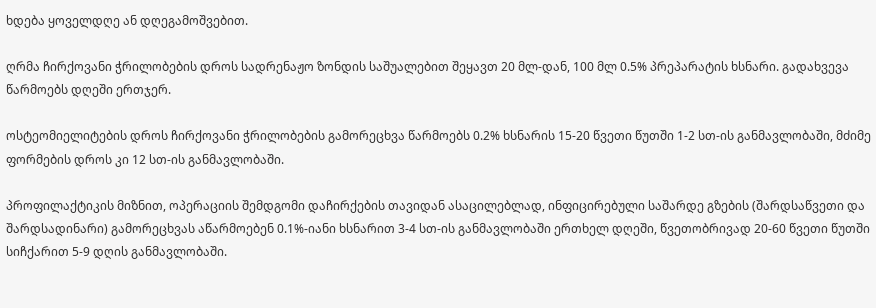ხდება ყოველდღე ან დღეგამოშვებით.

ღრმა ჩირქოვანი ჭრილობების დროს სადრენაჟო ზონდის საშუალებით შეყავთ 20 მლ-დან, 100 მლ 0.5% პრეპარატის ხსნარი. გადახვევა წარმოებს დღეში ერთჯერ.

ოსტეომიელიტების დროს ჩირქოვანი ჭრილობების გამორეცხვა წარმოებს 0.2% ხსნარის 15-20 წვეთი წუთში 1-2 სთ-ის განმავლობაში, მძიმე ფორმების დროს კი 12 სთ-ის განმავლობაში.

პროფილაქტიკის მიზნით, ოპერაციის შემდგომი დაჩირქების თავიდან ასაცილებლად, ინფიცირებული საშარდე გზების (შარდსაწვეთი და შარდსადინარი) გამორეცხვას აწარმოებენ 0.1%-იანი ხსნარით 3-4 სთ-ის განმავლობაში ერთხელ დღეში, წვეთობრივად 20-60 წვეთი წუთში სიჩქარით 5-9 დღის განმავლობაში.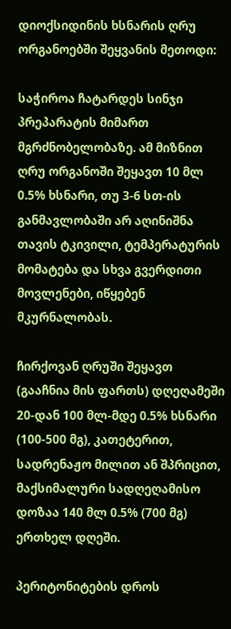დიოქსიდინის ხსნარის ღრუ ორგანოებში შეყვანის მეთოდი:

საჭიროა ჩატარდეს სინჯი პრეპარატის მიმართ მგრძნობელობაზე. ამ მიზნით ღრუ ორგანოში შეყავთ 10 მლ 0.5% ხსნარი, თუ 3-6 სთ-ის განმავლობაში არ აღინიშნა თავის ტკივილი, ტემპერატურის მომატება და სხვა გვერდითი მოვლენები, იწყებენ მკურნალობას.

ჩირქოვან ღრუში შეყავთ (გააჩნია მის ფართს) დღეღამეში 20-დან 100 მლ-მდე 0.5% ხსნარი (100-500 მგ), კათეტერით, სადრენაჟო მილით ან შპრიცით, მაქსიმალური სადღეღამისო დოზაა 140 მლ 0.5% (700 მგ) ერთხელ დღეში.

პერიტონიტების დროს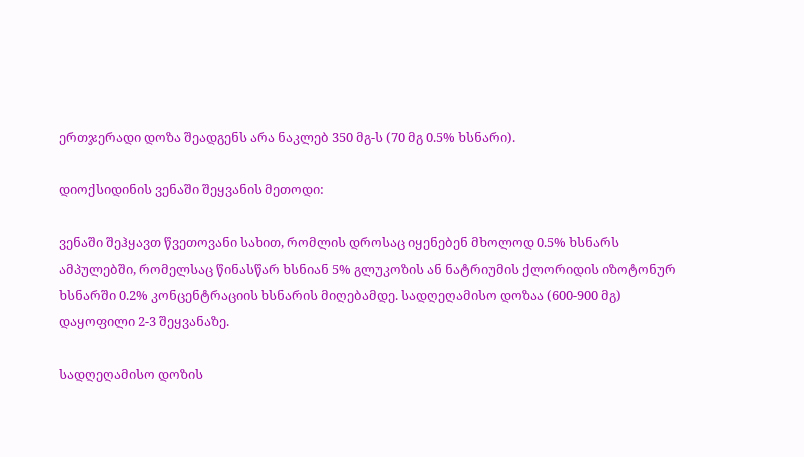ერთჯერადი დოზა შეადგენს არა ნაკლებ 350 მგ-ს (70 მგ 0.5% ხსნარი).

დიოქსიდინის ვენაში შეყვანის მეთოდი:

ვენაში შეჰყავთ წვეთოვანი სახით, რომლის დროსაც იყენებენ მხოლოდ 0.5% ხსნარს ამპულებში, რომელსაც წინასწარ ხსნიან 5% გლუკოზის ან ნატრიუმის ქლორიდის იზოტონურ ხსნარში 0.2% კონცენტრაციის ხსნარის მიღებამდე. სადღეღამისო დოზაა (600-900 მგ) დაყოფილი 2-3 შეყვანაზე.

სადღეღამისო დოზის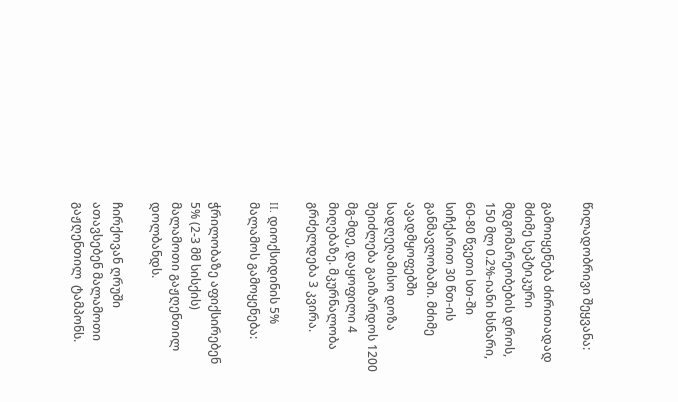წილადობრივი შეყვანა:

გამოიყენება ძირითადად მძიმე სეპტიკური მდგომარეობების დროს, 150 მლ 0.2%-იანი ხსნარი, 60-80 წვეთი სთ-ში სიჩქარით 30 წთ-ის განმავლობაში. მძიმე ავადმყოფებში სადღეღამისო დოზა შეიძლება გაიზარდოს 1200 მგ-მდე, დაყოფილი 4 მიღებაზე. მკურნალობა გრძელდება 3 კვირა.

II. დიოქსიდინის 5% მალამოს გამოყენება:

ჭრილობაზე აფიქსირებენ 5% (2-3 მმ სისქის) მალამოთი გაჟღენთილ დოლბანდს.

ჩირქოვან ღრუში ათავსებენ მალამოთი გაჟღენთილ  ტამპონს.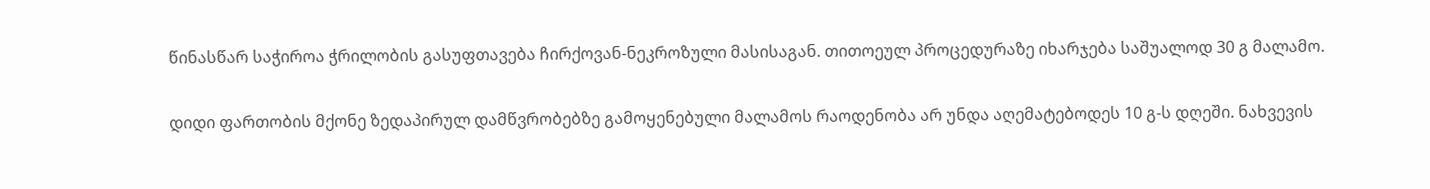წინასწარ საჭიროა ჭრილობის გასუფთავება ჩირქოვან-ნეკროზული მასისაგან. თითოეულ პროცედურაზე იხარჯება საშუალოდ 30 გ მალამო.

დიდი ფართობის მქონე ზედაპირულ დამწვრობებზე გამოყენებული მალამოს რაოდენობა არ უნდა აღემატებოდეს 10 გ-ს დღეში. ნახვევის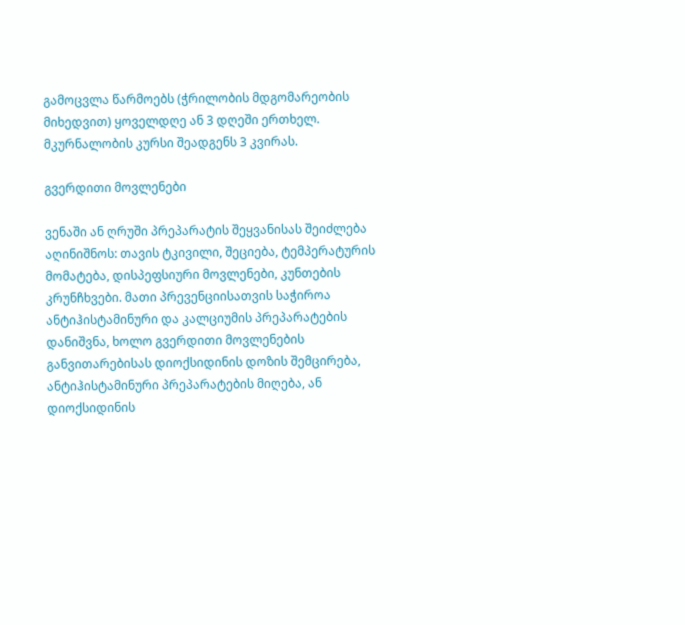გამოცვლა წარმოებს (ჭრილობის მდგომარეობის მიხედვით) ყოველდღე ან 3 დღეში ერთხელ. მკურნალობის კურსი შეადგენს 3 კვირას.

გვერდითი მოვლენები

ვენაში ან ღრუში პრეპარატის შეყვანისას შეიძლება აღინიშნოს: თავის ტკივილი, შეციება, ტემპერატურის მომატება, დისპეფსიური მოვლენები, კუნთების კრუნჩხვები. მათი პრევენციისათვის საჭიროა ანტიჰისტამინური და კალციუმის პრეპარატების დანიშვნა, ხოლო გვერდითი მოვლენების განვითარებისას დიოქსიდინის დოზის შემცირება, ანტიჰისტამინური პრეპარატების მიღება, ან დიოქსიდინის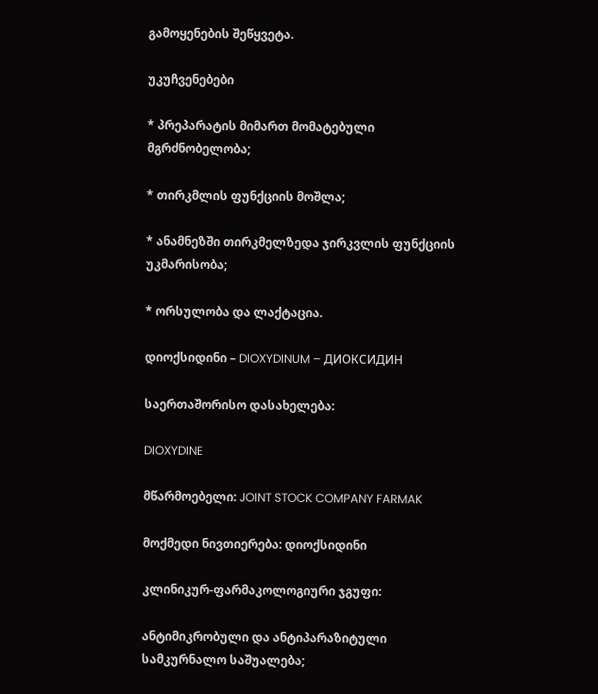გამოყენების შეწყვეტა.

უკუჩვენებები

* პრეპარატის მიმართ მომატებული მგრძნობელობა;

* თირკმლის ფუნქციის მოშლა;

* ანამნეზში თირკმელზედა ჯირკვლის ფუნქციის უკმარისობა;

* ორსულობა და ლაქტაცია.

დიოქსიდინი – DIOXYDINUM – ДИОКСИДИН

საერთაშორისო დასახელება:

DIOXYDINE

მწარმოებელი: JOINT STOCK COMPANY FARMAK

მოქმედი ნივთიერება: დიოქსიდინი

კლინიკურ-ფარმაკოლოგიური ჯგუფი:

ანტიმიკრობული და ანტიპარაზიტული სამკურნალო საშუალება;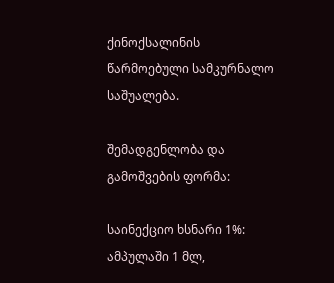ქინოქსალინის წარმოებული სამკურნალო საშუალება.

შემადგენლობა და გამოშვების ფორმა:

საინექციო ხსნარი 1%: ამპულაში 1 მლ,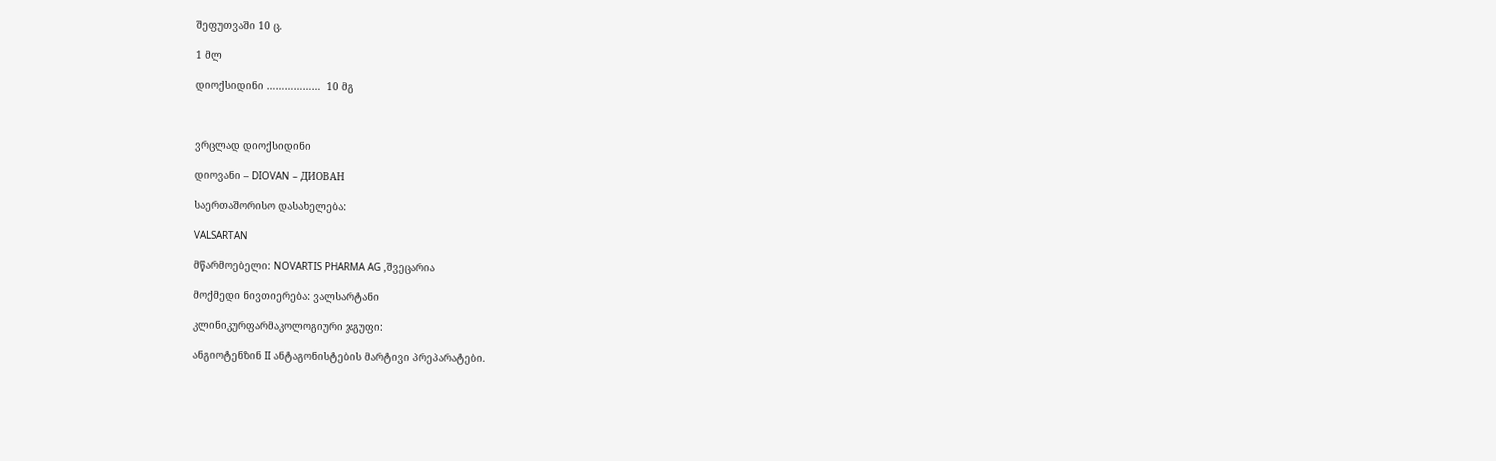შეფუთვაში 10 ც.

1 მლ

დიოქსიდინი ………………  10 მგ



ვრცლად დიოქსიდინი

დიოვანი – DIOVAN – ДИОВАН

საერთაშორისო დასახელება:

VALSARTAN

მწარმოებელი: NOVARTIS PHARMA AG ,შვეცარია

მოქმედი ნივთიერება: ვალსარტანი

კლინიკურფარმაკოლოგიური ჯგუფი:

ანგიოტენზინ II ანტაგონისტების მარტივი პრეპარატები.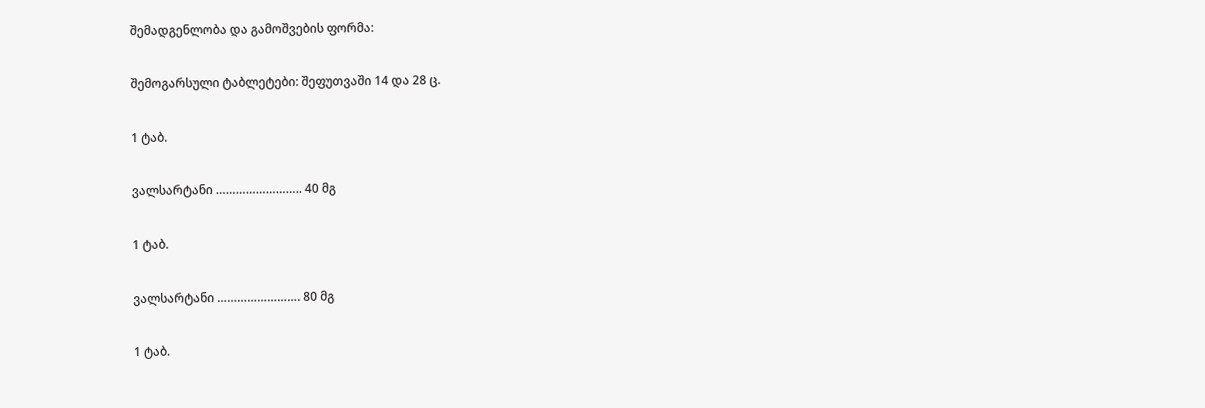შემადგენლობა და გამოშვების ფორმა:

შემოგარსული ტაბლეტები: შეფუთვაში 14 და 28 ც.

1 ტაბ.

ვალსარტანი …………………….. 40 მგ

1 ტაბ.

ვალსარტანი ……………………. 80 მგ

1 ტაბ.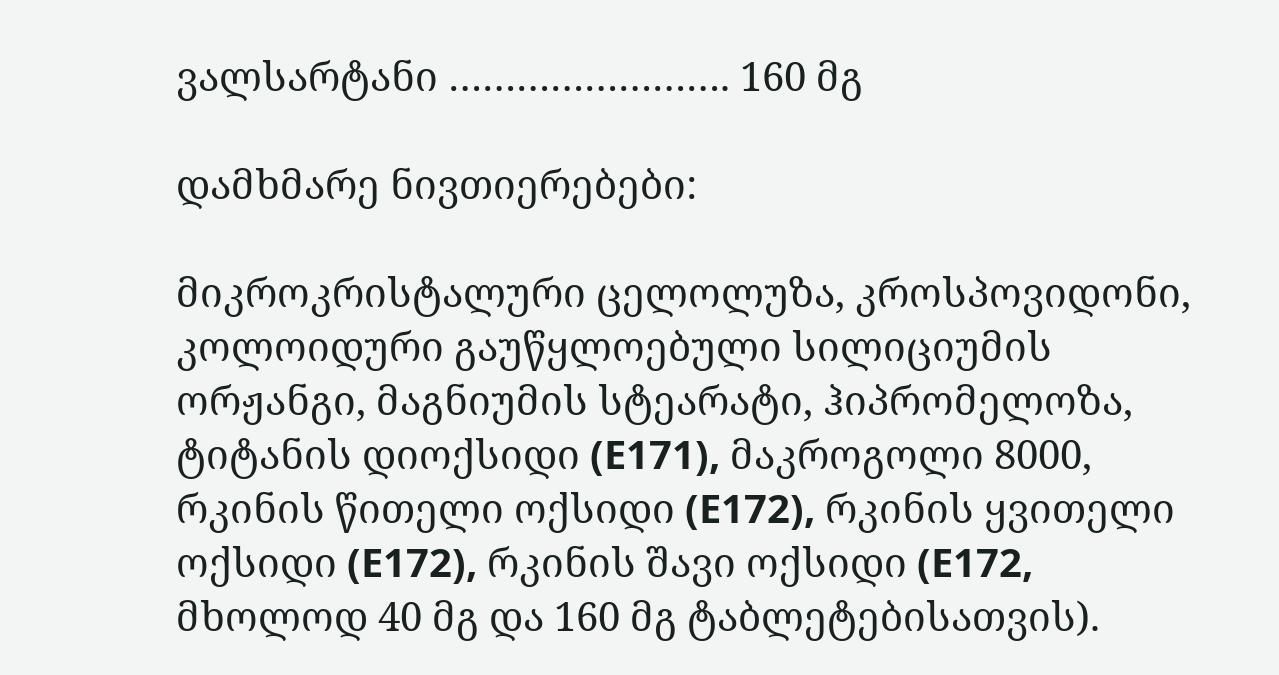ვალსარტანი ……………………. 160 მგ

დამხმარე ნივთიერებები:

მიკროკრისტალური ცელოლუზა, კროსპოვიდონი, კოლოიდური გაუწყლოებული სილიციუმის ორჟანგი, მაგნიუმის სტეარატი, ჰიპრომელოზა, ტიტანის დიოქსიდი (E171), მაკროგოლი 8000, რკინის წითელი ოქსიდი (E172), რკინის ყვითელი ოქსიდი (E172), რკინის შავი ოქსიდი (E172, მხოლოდ 40 მგ და 160 მგ ტაბლეტებისათვის).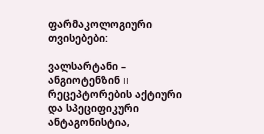ფარმაკოლოგიური თვისებები:

ვალსარტანი – ანგიოტენზინ II რეცეპტორების აქტიური და სპეციფიკური ანტაგონისტია,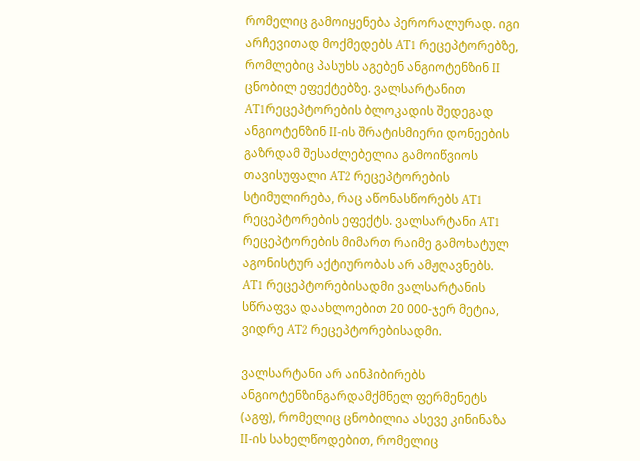რომელიც გამოიყენება პერორალურად. იგი არჩევითად მოქმედებს AT1 რეცეპტორებზე, რომლებიც პასუხს აგებენ ანგიოტენზინ II ცნობილ ეფექტებზე. ვალსარტანით AT1რეცეპტორების ბლოკადის შედეგად ანგიოტენზინ II-ის შრატისმიერი დონეების გაზრდამ შესაძლებელია გამოიწვიოს თავისუფალი AT2 რეცეპტორების სტიმულირება, რაც აწონასწორებს AT1 რეცეპტორების ეფექტს. ვალსარტანი AT1 რეცეპტორების მიმართ რაიმე გამოხატულ აგონისტურ აქტიურობას არ ამჟღავნებს. AT1 რეცეპტორებისადმი ვალსარტანის სწრაფვა დაახლოებით 20 000-ჯერ მეტია, ვიდრე AT2 რეცეპტორებისადმი.

ვალსარტანი არ აინჰიბირებს ანგიოტენზინგარდამქმნელ ფერმენეტს (აგფ), რომელიც ცნობილია ასევე კინინაზა II-ის სახელწოდებით, რომელიც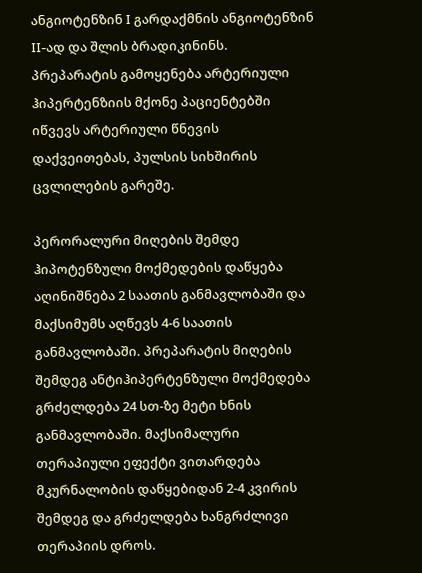ანგიოტენზინ I გარდაქმნის ანგიოტენზინ II-ად და შლის ბრადიკინინს. პრეპარატის გამოყენება არტერიული ჰიპერტენზიის მქონე პაციენტებში იწვევს არტერიული წნევის დაქვეითებას, პულსის სიხშირის ცვლილების გარეშე.

პერორალური მიღების შემდე ჰიპოტენზული მოქმედების დაწყება აღინიშნება 2 საათის განმავლობაში და მაქსიმუმს აღწევს 4-6 საათის განმავლობაში. პრეპარატის მიღების შემდეგ ანტიჰიპერტენზული მოქმედება გრძელდება 24 სთ-ზე მეტი ხნის განმავლობაში. მაქსიმალური თერაპიული ეფექტი ვითარდება მკურნალობის დაწყებიდან 2-4 კვირის შემდეგ და გრძელდება ხანგრძლივი თერაპიის დროს.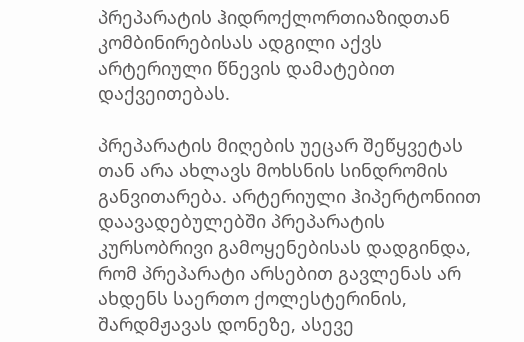პრეპარატის ჰიდროქლორთიაზიდთან კომბინირებისას ადგილი აქვს არტერიული წნევის დამატებით დაქვეითებას.

პრეპარატის მიღების უეცარ შეწყვეტას თან არა ახლავს მოხსნის სინდრომის განვითარება. არტერიული ჰიპერტონიით დაავადებულებში პრეპარატის კურსობრივი გამოყენებისას დადგინდა, რომ პრეპარატი არსებით გავლენას არ ახდენს საერთო ქოლესტერინის, შარდმჟავას დონეზე, ასევე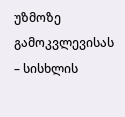უზმოზე გამოკვლევისას – სისხლის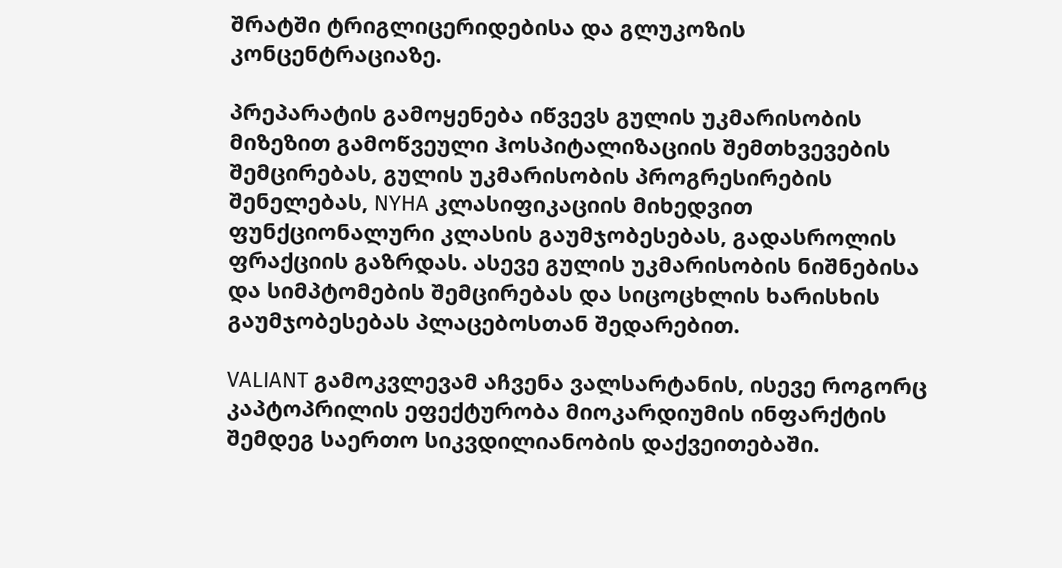შრატში ტრიგლიცერიდებისა და გლუკოზის კონცენტრაციაზე.

პრეპარატის გამოყენება იწვევს გულის უკმარისობის მიზეზით გამოწვეული ჰოსპიტალიზაციის შემთხვევების შემცირებას, გულის უკმარისობის პროგრესირების შენელებას, NYHA კლასიფიკაციის მიხედვით ფუნქციონალური კლასის გაუმჯობესებას, გადასროლის ფრაქციის გაზრდას. ასევე გულის უკმარისობის ნიშნებისა და სიმპტომების შემცირებას და სიცოცხლის ხარისხის გაუმჯობესებას პლაცებოსთან შედარებით.

VALIANT გამოკვლევამ აჩვენა ვალსარტანის, ისევე როგორც კაპტოპრილის ეფექტურობა მიოკარდიუმის ინფარქტის შემდეგ საერთო სიკვდილიანობის დაქვეითებაში.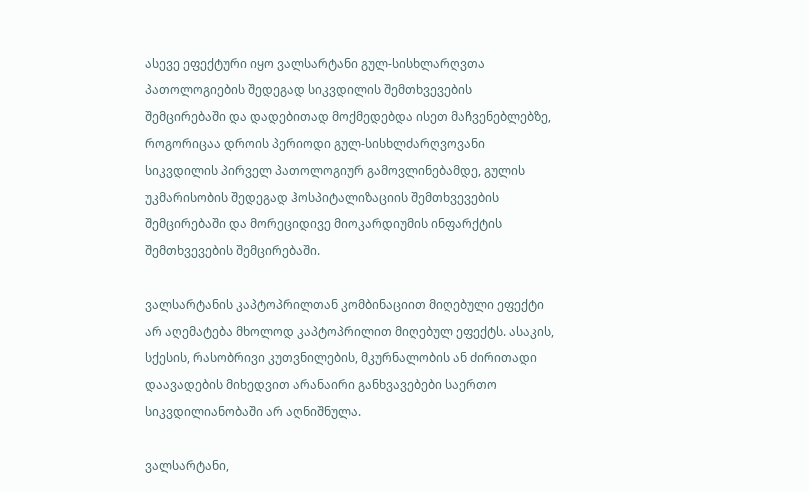ასევე ეფექტური იყო ვალსარტანი გულ-სისხლარღვთა პათოლოგიების შედეგად სიკვდილის შემთხვევების შემცირებაში და დადებითად მოქმედებდა ისეთ მაჩვენებლებზე, როგორიცაა დროის პერიოდი გულ-სისხლძარღვოვანი სიკვდილის პირველ პათოლოგიურ გამოვლინებამდე, გულის უკმარისობის შედეგად ჰოსპიტალიზაციის შემთხვევების შემცირებაში და მორეციდივე მიოკარდიუმის ინფარქტის შემთხვევების შემცირებაში.

ვალსარტანის კაპტოპრილთან კომბინაციით მიღებული ეფექტი არ აღემატება მხოლოდ კაპტოპრილით მიღებულ ეფექტს. ასაკის, სქესის, რასობრივი კუთვნილების, მკურნალობის ან ძირითადი დაავადების მიხედვით არანაირი განხვავებები საერთო სიკვდილიანობაში არ აღნიშნულა.

ვალსარტანი,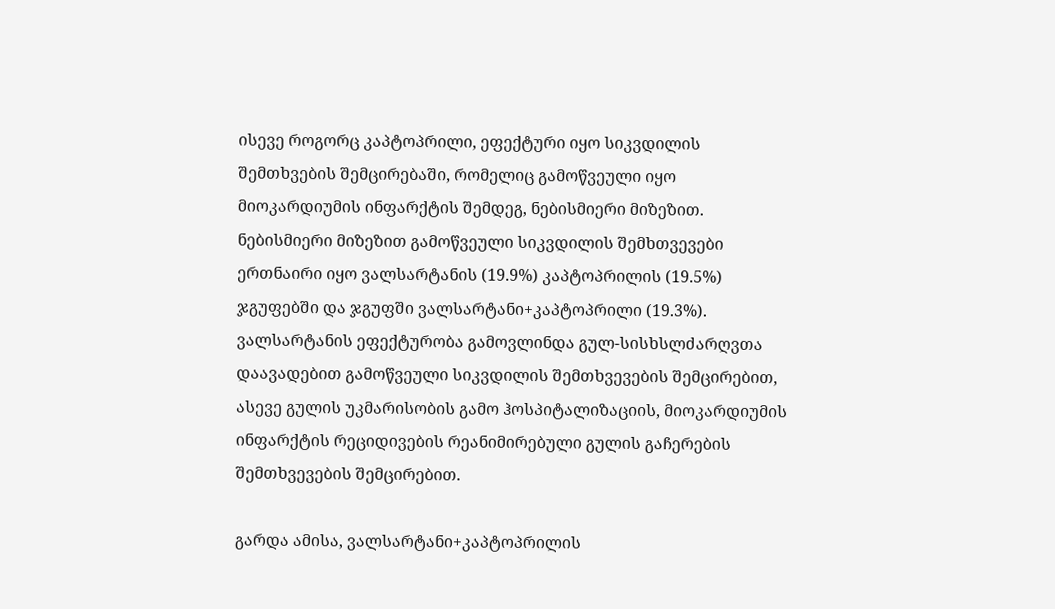ისევე როგორც კაპტოპრილი, ეფექტური იყო სიკვდილის შემთხვების შემცირებაში, რომელიც გამოწვეული იყო მიოკარდიუმის ინფარქტის შემდეგ, ნებისმიერი მიზეზით. ნებისმიერი მიზეზით გამოწვეული სიკვდილის შემხთვევები ერთნაირი იყო ვალსარტანის (19.9%) კაპტოპრილის (19.5%) ჯგუფებში და ჯგუფში ვალსარტანი+კაპტოპრილი (19.3%). ვალსარტანის ეფექტურობა გამოვლინდა გულ-სისხსლძარღვთა დაავადებით გამოწვეული სიკვდილის შემთხვევების შემცირებით, ასევე გულის უკმარისობის გამო ჰოსპიტალიზაციის, მიოკარდიუმის ინფარქტის რეციდივების რეანიმირებული გულის გაჩერების შემთხვევების შემცირებით.

გარდა ამისა, ვალსარტანი+კაპტოპრილის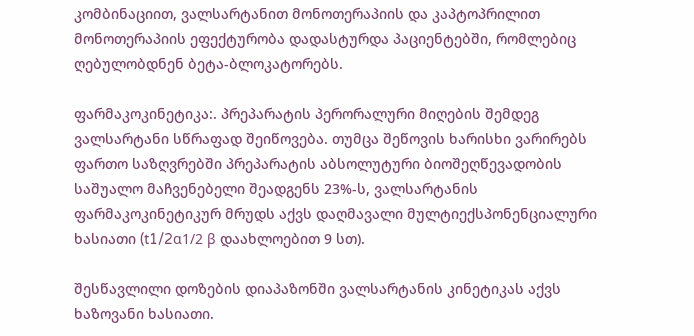კომბინაციით, ვალსარტანით მონოთერაპიის და კაპტოპრილით მონოთერაპიის ეფექტურობა დადასტურდა პაციენტებში, რომლებიც ღებულობდნენ ბეტა-ბლოკატორებს.

ფარმაკოკინეტიკა:. პრეპარატის პერორალური მიღების შემდეგ ვალსარტანი სწრაფად შეიწოვება. თუმცა შეწოვის ხარისხი ვარირებს ფართო საზღვრებში პრეპარატის აბსოლუტური ბიოშეღწევადობის საშუალო მაჩვენებელი შეადგენს 23%-ს, ვალსარტანის ფარმაკოკინეტიკურ მრუდს აქვს დაღმავალი მულტიექსპონენციალური ხასიათი (t1/2α1/2 β დაახლოებით 9 სთ).

შესწავლილი დოზების დიაპაზონში ვალსარტანის კინეტიკას აქვს ხაზოვანი ხასიათი.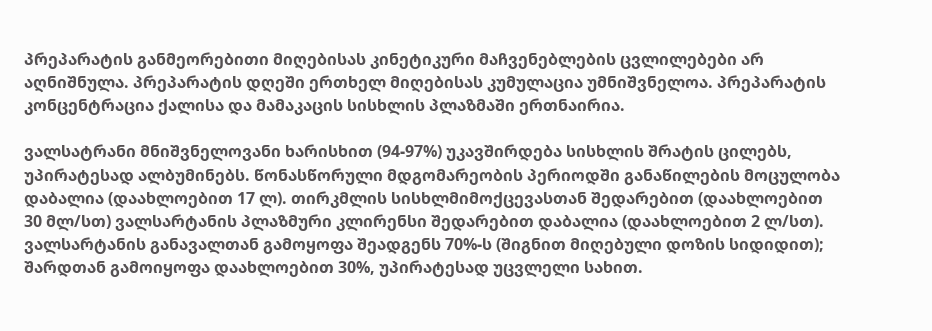პრეპარატის განმეორებითი მიღებისას კინეტიკური მაჩვენებლების ცვლილებები არ აღნიშნულა. პრეპარატის დღეში ერთხელ მიღებისას კუმულაცია უმნიშვნელოა. პრეპარატის კონცენტრაცია ქალისა და მამაკაცის სისხლის პლაზმაში ერთნაირია.

ვალსატრანი მნიშვნელოვანი ხარისხით (94-97%) უკავშირდება სისხლის შრატის ცილებს, უპირატესად ალბუმინებს. წონასწორული მდგომარეობის პერიოდში განაწილების მოცულობა დაბალია (დაახლოებით 17 ლ). თირკმლის სისხლმიმოქცევასთან შედარებით (დაახლოებით 30 მლ/სთ) ვალსარტანის პლაზმური კლირენსი შედარებით დაბალია (დაახლოებით 2 ლ/სთ). ვალსარტანის განავალთან გამოყოფა შეადგენს 70%-ს (შიგნით მიღებული დოზის სიდიდით); შარდთან გამოიყოფა დაახლოებით 30%, უპირატესად უცვლელი სახით.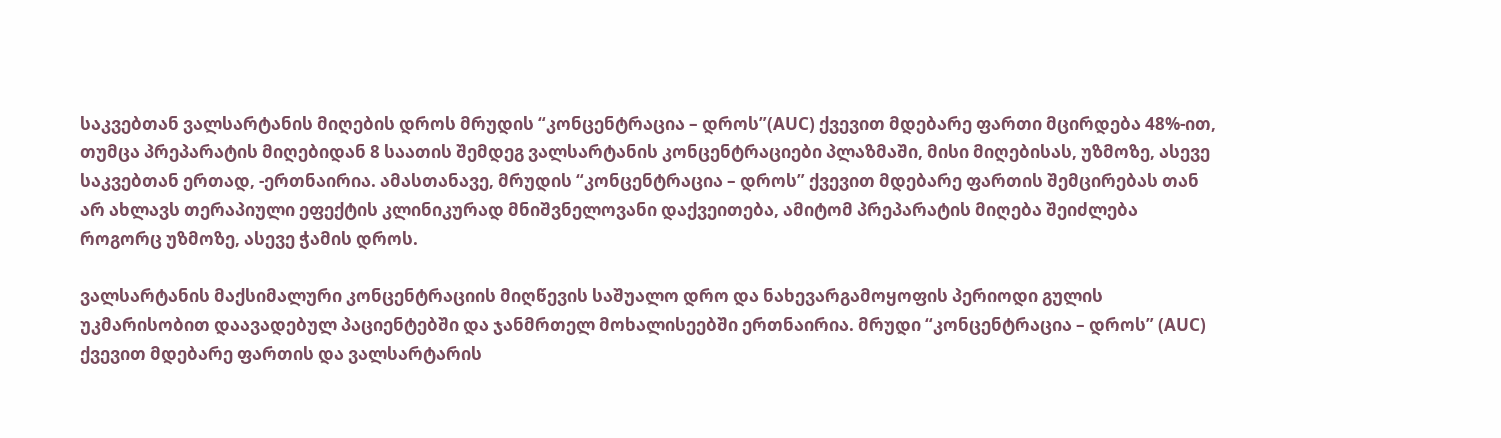საკვებთან ვალსარტანის მიღების დროს მრუდის “კონცენტრაცია – დროს”(AUC) ქვევით მდებარე ფართი მცირდება 48%-ით, თუმცა პრეპარატის მიღებიდან 8 საათის შემდეგ ვალსარტანის კონცენტრაციები პლაზმაში, მისი მიღებისას, უზმოზე, ასევე საკვებთან ერთად, -ერთნაირია. ამასთანავე, მრუდის “კონცენტრაცია – დროს” ქვევით მდებარე ფართის შემცირებას თან არ ახლავს თერაპიული ეფექტის კლინიკურად მნიშვნელოვანი დაქვეითება, ამიტომ პრეპარატის მიღება შეიძლება როგორც უზმოზე, ასევე ჭამის დროს.

ვალსარტანის მაქსიმალური კონცენტრაციის მიღწევის საშუალო დრო და ნახევარგამოყოფის პერიოდი გულის უკმარისობით დაავადებულ პაციენტებში და ჯანმრთელ მოხალისეებში ერთნაირია. მრუდი “კონცენტრაცია – დროს” (AUC) ქვევით მდებარე ფართის და ვალსარტარის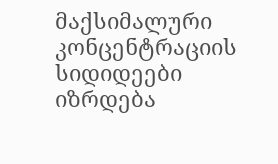მაქსიმალური კონცენტრაციის სიდიდეები იზრდება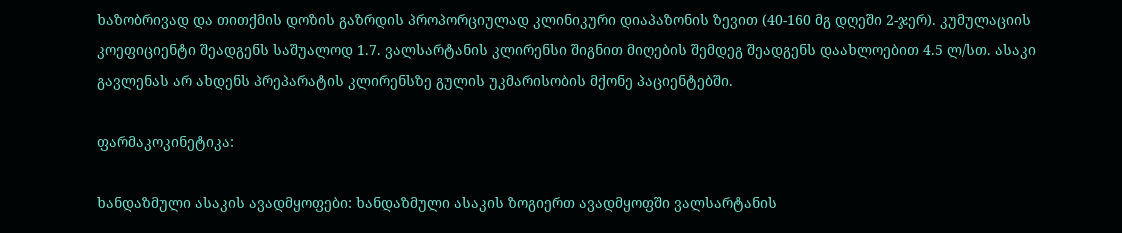ხაზობრივად და თითქმის დოზის გაზრდის პროპორციულად კლინიკური დიაპაზონის ზევით (40-160 მგ დღეში 2-ჯერ). კუმულაციის კოეფიციენტი შეადგენს საშუალოდ 1.7. ვალსარტანის კლირენსი შიგნით მიღების შემდეგ შეადგენს დაახლოებით 4.5 ლ/სთ. ასაკი გავლენას არ ახდენს პრეპარატის კლირენსზე გულის უკმარისობის მქონე პაციენტებში.

ფარმაკოკინეტიკა:

ხანდაზმული ასაკის ავადმყოფები: ხანდაზმული ასაკის ზოგიერთ ავადმყოფში ვალსარტანის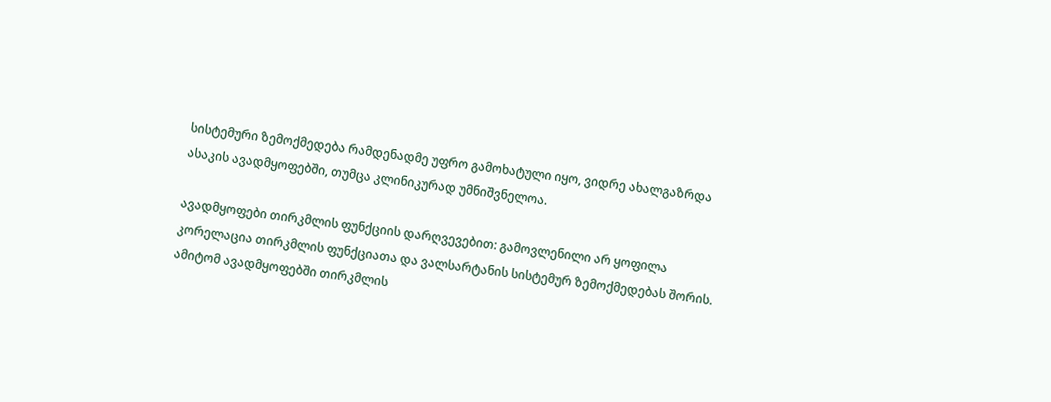სისტემური ზემოქმედება რამდენადმე უფრო გამოხატული იყო, ვიდრე ახალგაზრდა ასაკის ავადმყოფებში, თუმცა კლინიკურად უმნიშვნელოა.

ავადმყოფები თირკმლის ფუნქციის დარღვევებით: გამოვლენილი არ ყოფილა კორელაცია თირკმლის ფუნქციათა და ვალსარტანის სისტემურ ზემოქმედებას შორის. ამიტომ ავადმყოფებში თირკმლის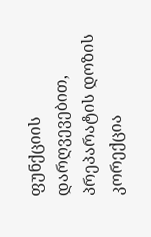ფუნქციის დარღვევებით, პრეპარატის დოზის კორექცია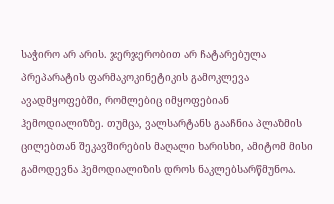საჭირო არ არის. ჯერჯერობით არ ჩატარებულა პრეპარატის ფარმაკოკინეტიკის გამოკლევა ავადმყოფებში, რომლებიც იმყოფებიან ჰემოდიალიზზე. თუმცა, ვალსარტანს გააჩნია პლაზმის ცილებთან შეკავშირების მაღალი ხარისხი, ამიტომ მისი გამოდევნა ჰემოდიალიზის დროს ნაკლებსარწმუნოა.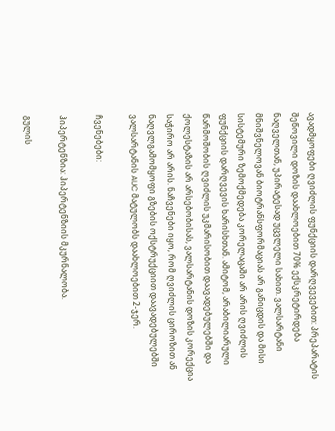ავადმყოფები ღვიძლის ფუნქციის დარღვევებით: პრეპარატის შეწოვილი დოზის დაახლოებით 70% ექსკრეტირდება ნაღველთან, უპირატესად უცვლელი სახით. ვალსარტანი მნიშვნელოვან ბიოტრანსფორმაციას არ განიცდის და მისი სისტემური ზემოქმედება კორელაცაში არ არის ღვიძლის ფუნქციის დარღვევის ხარისხთან. ამიტომ, არაბილიარული წარმოშობის ღვიძლის უკმარისობით დაავადებულებში და ქოლესტაზის არ არსებობისას, ვალსარტანის დოზის კორექცია საჭირო არ არის. ნაჩვენები იყო, რომ ღვიძლის ციროზით ან ნაღვლგამომყოფი გზების ოქსტრუქციით დაავადებულებში ვალსარტანის AUC მატულობს დაახლოებით 2-ჯერ.

ჩვენებები:

ჰიპერტენზია: ჰიპერტენზიის მკურნალობა.

გულის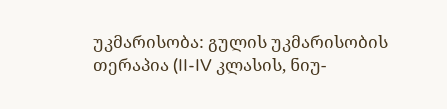უკმარისობა: გულის უკმარისობის თერაპია (II-IV კლასის, ნიუ-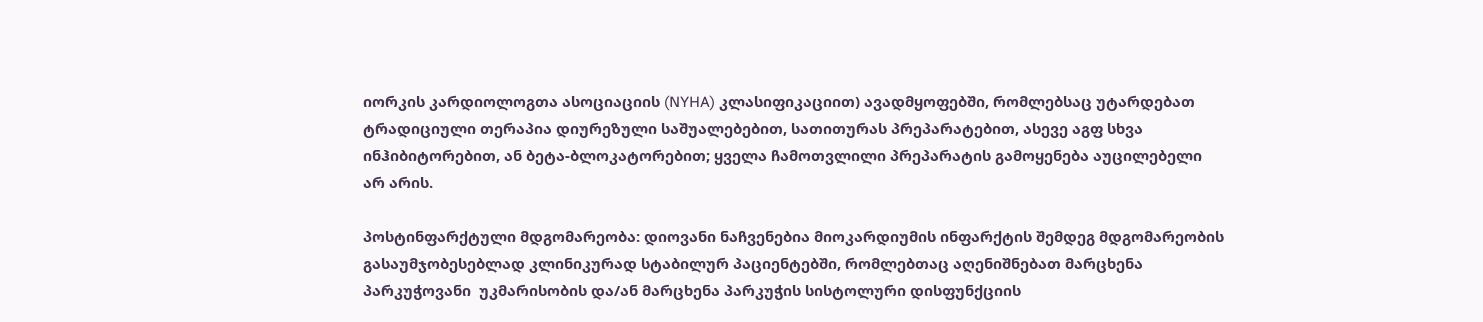იორკის კარდიოლოგთა ასოციაციის (NYHA) კლასიფიკაციით) ავადმყოფებში, რომლებსაც უტარდებათ ტრადიციული თერაპია დიურეზული საშუალებებით, სათითურას პრეპარატებით, ასევე აგფ სხვა ინჰიბიტორებით, ან ბეტა-ბლოკატორებით; ყველა ჩამოთვლილი პრეპარატის გამოყენება აუცილებელი არ არის.

პოსტინფარქტული მდგომარეობა: დიოვანი ნაჩვენებია მიოკარდიუმის ინფარქტის შემდეგ მდგომარეობის გასაუმჯობესებლად კლინიკურად სტაბილურ პაციენტებში, რომლებთაც აღენიშნებათ მარცხენა პარკუჭოვანი  უკმარისობის და/ან მარცხენა პარკუჭის სისტოლური დისფუნქციის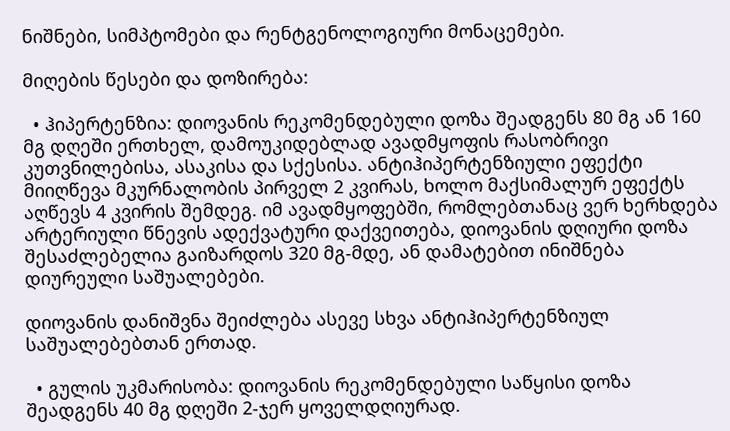ნიშნები, სიმპტომები და რენტგენოლოგიური მონაცემები.

მიღების წესები და დოზირება:

  • ჰიპერტენზია: დიოვანის რეკომენდებული დოზა შეადგენს 80 მგ ან 160 მგ დღეში ერთხელ, დამოუკიდებლად ავადმყოფის რასობრივი კუთვნილებისა, ასაკისა და სქესისა. ანტიჰიპერტენზიული ეფექტი მიიღწევა მკურნალობის პირველ 2 კვირას, ხოლო მაქსიმალურ ეფექტს აღწევს 4 კვირის შემდეგ. იმ ავადმყოფებში, რომლებთანაც ვერ ხერხდება არტერიული წნევის ადექვატური დაქვეითება, დიოვანის დღიური დოზა შესაძლებელია გაიზარდოს 320 მგ-მდე, ან დამატებით ინიშნება დიურეული საშუალებები.

დიოვანის დანიშვნა შეიძლება ასევე სხვა ანტიჰიპერტენზიულ საშუალებებთან ერთად.

  • გულის უკმარისობა: დიოვანის რეკომენდებული საწყისი დოზა შეადგენს 40 მგ დღეში 2-ჯერ ყოველდღიურად.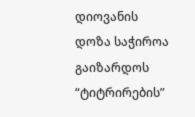დიოვანის დოზა საჭიროა გაიზარდოს “ტიტრირების”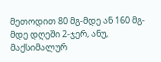მეთოდით 80 მგ-მდე ან 160 მგ-მდე დღეში 2-ჯერ, ანუ, მაქსიმალურ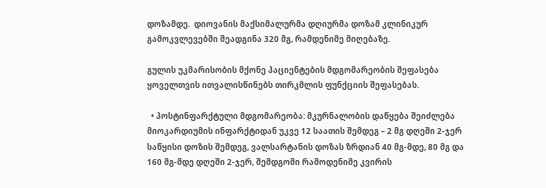დოზამდე.  დიოვანის მაქსიმალურმა დღიურმა დოზამ კლინიკურ გამოკვლევებში შეადგინა 320 მგ, რამდენიმე მიღებაზე.

გულის უკმარისობის მქონე პაციენტების მდგომარეობის შეფასება ყოველთვის ითვალისწინებს თირკმლის ფუნქციის შეფასებას.

  • პოსტინფარქტული მდგომარეობა: მკურნალობის დაწყება შეიძლება მიოკარდიუმის ინფარქტიდან უკვე 12 საათის შემდეგ – 2 მგ დღეში 2-ჯერ საწყისი დოზის შემდეგ, ვალსარტანის დოზას ზრდიან 40 მგ-მდე, 80 მგ და 160 მგ-მდე დღეში 2-ჯერ, შემდგომი რამოდენიმე კვირის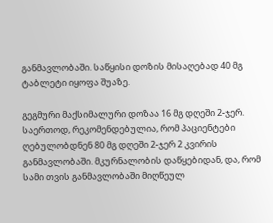განმავლობაში. საწყისი დოზის მისაღებად 40 მგ ტაბლეტი იყოფა შუაზე.

გეგმური მაქსიმალური დოზაა 16 მგ დღეში 2-ჯერ. საერთოდ, რეკომენდებულია, რომ პაციენტები ღებულობდნენ 80 მგ დღეში 2-ჯერ 2 კვირის განმავლობაში. მკურნალობის დაწყებიდან, და, რომ სამი თვის განმავლობაში მიღწეულ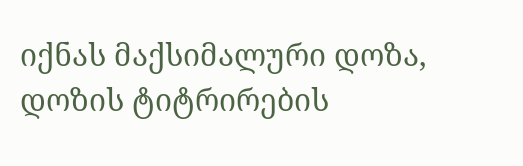იქნას მაქსიმალური დოზა, დოზის ტიტრირების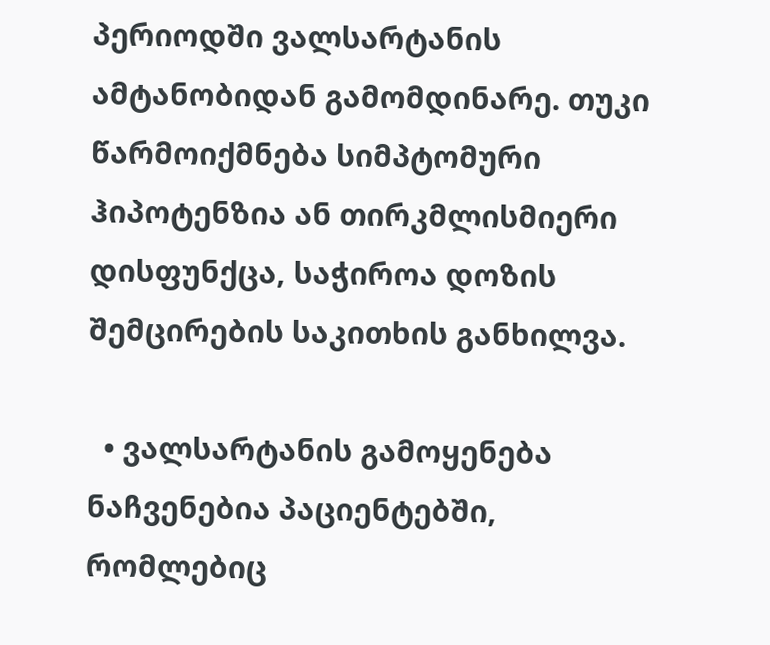პერიოდში ვალსარტანის ამტანობიდან გამომდინარე. თუკი წარმოიქმნება სიმპტომური ჰიპოტენზია ან თირკმლისმიერი დისფუნქცა, საჭიროა დოზის შემცირების საკითხის განხილვა.

  • ვალსარტანის გამოყენება ნაჩვენებია პაციენტებში, რომლებიც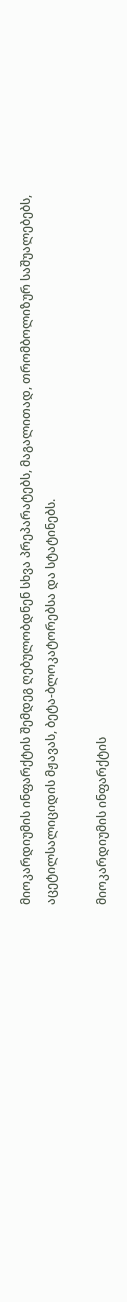მიოკარდიუმის ინფარქტის შემდეგ ღებულობდნენ სხვა პრეპარატებს, მაგალითად, თრომბოლიზურ საშუალებებს, აცეტილსალიციდის მჟავას, ბეტა-ბლოკატორებსა და სტატინებს.

მიოკარდიუმის ინფარქტის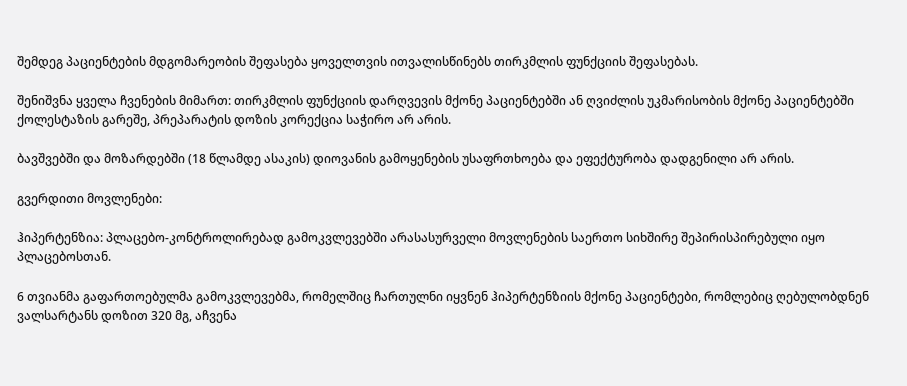შემდეგ პაციენტების მდგომარეობის შეფასება ყოველთვის ითვალისწინებს თირკმლის ფუნქციის შეფასებას.

შენიშვნა ყველა ჩვენების მიმართ: თირკმლის ფუნქციის დარღვევის მქონე პაციენტებში ან ღვიძლის უკმარისობის მქონე პაციენტებში ქოლესტაზის გარეშე, პრეპარატის დოზის კორექცია საჭირო არ არის.

ბავშვებში და მოზარდებში (18 წლამდე ასაკის) დიოვანის გამოყენების უსაფრთხოება და ეფექტურობა დადგენილი არ არის.

გვერდითი მოვლენები:

ჰიპერტენზია: პლაცებო-კონტროლირებად გამოკვლევებში არასასურველი მოვლენების საერთო სიხშირე შეპირისპირებული იყო პლაცებოსთან.

6 თვიანმა გაფართოებულმა გამოკვლევებმა, რომელშიც ჩართულნი იყვნენ ჰიპერტენზიის მქონე პაციენტები, რომლებიც ღებულობდნენ ვალსარტანს დოზით 320 მგ, აჩვენა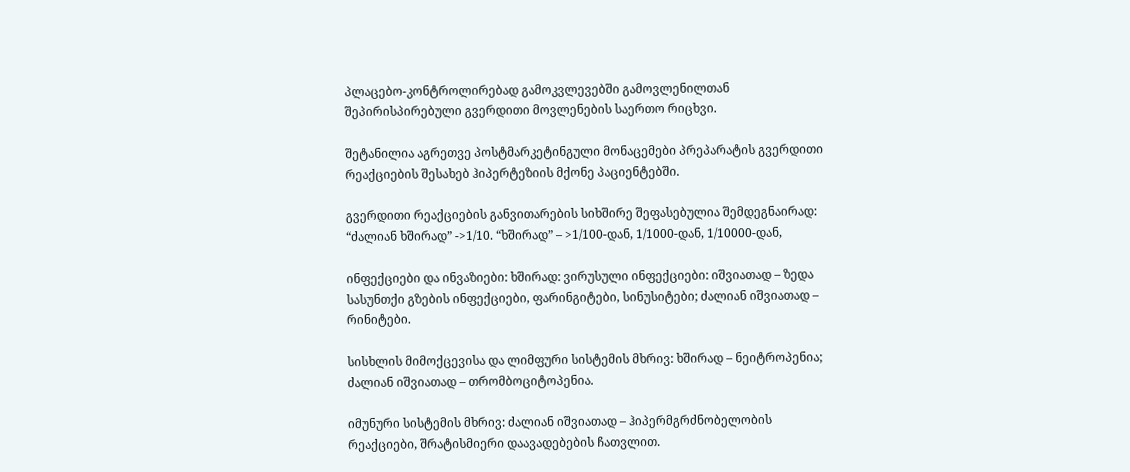პლაცებო-კონტროლირებად გამოკვლევებში გამოვლენილთან შეპირისპირებული გვერდითი მოვლენების საერთო რიცხვი.

შეტანილია აგრეთვე პოსტმარკეტინგული მონაცემები პრეპარატის გვერდითი რეაქციების შესახებ ჰიპერტეზიის მქონე პაციენტებში.

გვერდითი რეაქციების განვითარების სიხშირე შეფასებულია შემდეგნაირად: “ძალიან ხშირად” ->1/10. “ხშირად” – >1/100-დან, 1/1000-დან, 1/10000-დან,

ინფექციები და ინვაზიები: ხშირად: ვირუსული ინფექციები: იშვიათად – ზედა სასუნთქი გზების ინფექციები, ფარინგიტები, სინუსიტები; ძალიან იშვიათად – რინიტები.

სისხლის მიმოქცევისა და ლიმფური სისტემის მხრივ: ხშირად – ნეიტროპენია; ძალიან იშვიათად – თრომბოციტოპენია.

იმუნური სისტემის მხრივ: ძალიან იშვიათად – ჰიპერმგრძნობელობის რეაქციები, შრატისმიერი დაავადებების ჩათვლით.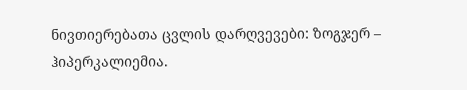ნივთიერებათა ცვლის დარღვევები: ზოგჯერ – ჰიპერკალიემია.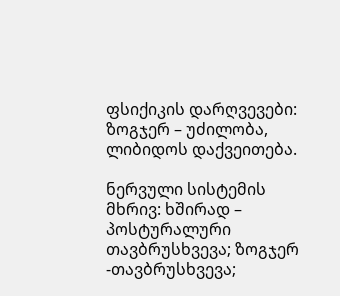ფსიქიკის დარღვევები: ზოგჯერ – უძილობა, ლიბიდოს დაქვეითება.

ნერვული სისტემის მხრივ: ხშირად – პოსტურალური თავბრუსხვევა; ზოგჯერ -თავბრუსხვევა;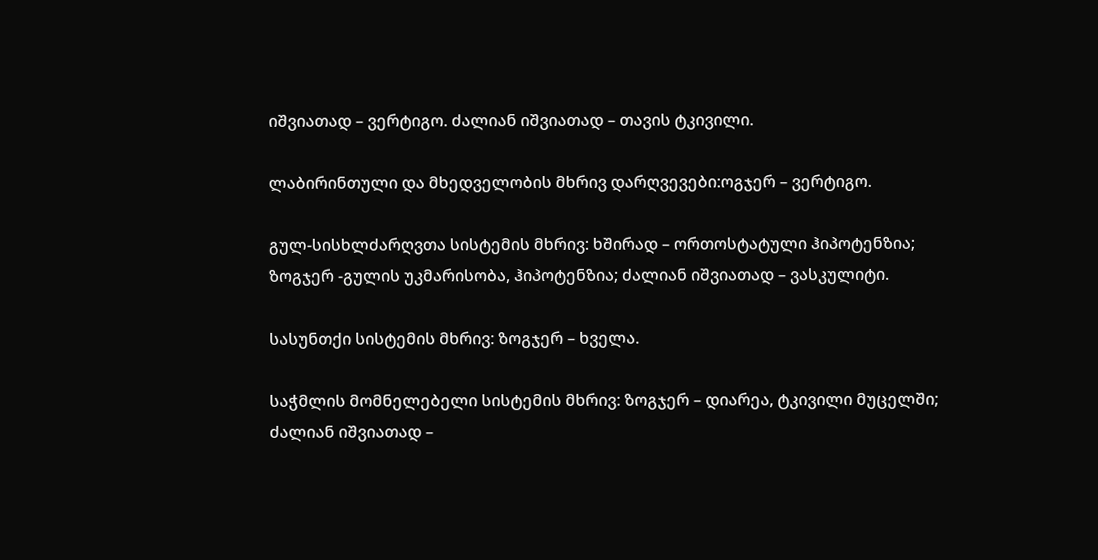იშვიათად – ვერტიგო. ძალიან იშვიათად – თავის ტკივილი.

ლაბირინთული და მხედველობის მხრივ დარღვევები:ოგჯერ – ვერტიგო.

გულ-სისხლძარღვთა სისტემის მხრივ: ხშირად – ორთოსტატული ჰიპოტენზია; ზოგჯერ -გულის უკმარისობა, ჰიპოტენზია; ძალიან იშვიათად – ვასკულიტი.

სასუნთქი სისტემის მხრივ: ზოგჯერ – ხველა.

საჭმლის მომნელებელი სისტემის მხრივ: ზოგჯერ – დიარეა, ტკივილი მუცელში; ძალიან იშვიათად –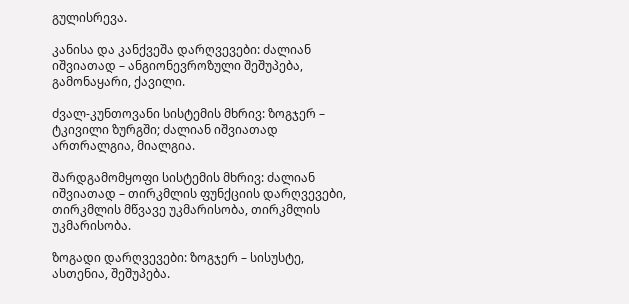გულისრევა.

კანისა და კანქვეშა დარღვევები: ძალიან  იშვიათად – ანგიონევროზული შეშუპება, გამონაყარი, ქავილი.

ძვალ-კუნთოვანი სისტემის მხრივ: ზოგჯერ – ტკივილი ზურგში; ძალიან იშვიათად ართრალგია, მიალგია.

შარდგამომყოფი სისტემის მხრივ: ძალიან იშვიათად – თირკმლის ფუნქციის დარღვევები, თირკმლის მწვავე უკმარისობა, თირკმლის უკმარისობა.

ზოგადი დარღვევები: ზოგჯერ – სისუსტე, ასთენია, შეშუპება.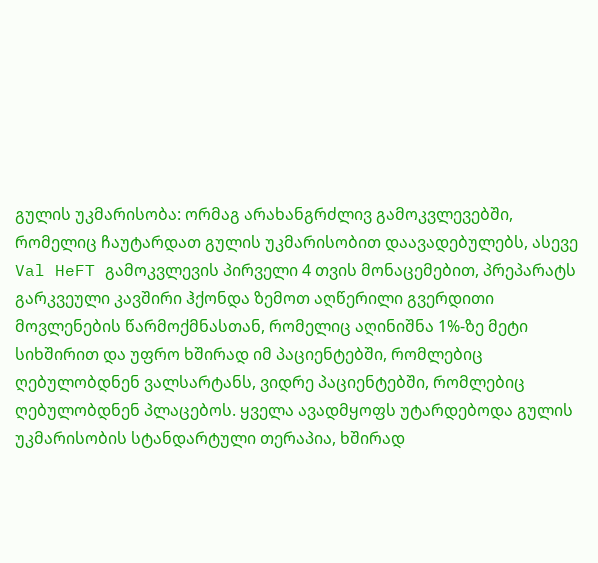გულის უკმარისობა: ორმაგ არახანგრძლივ გამოკვლევებში, რომელიც ჩაუტარდათ გულის უკმარისობით დაავადებულებს, ასევე Val HeFT გამოკვლევის პირველი 4 თვის მონაცემებით, პრეპარატს გარკვეული კავშირი ჰქონდა ზემოთ აღწერილი გვერდითი მოვლენების წარმოქმნასთან, რომელიც აღინიშნა 1%-ზე მეტი სიხშირით და უფრო ხშირად იმ პაციენტებში, რომლებიც ღებულობდნენ ვალსარტანს, ვიდრე პაციენტებში, რომლებიც ღებულობდნენ პლაცებოს. ყველა ავადმყოფს უტარდებოდა გულის უკმარისობის სტანდარტული თერაპია, ხშირად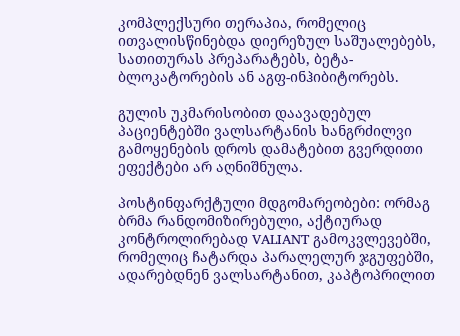კომპლექსური თერაპია, რომელიც ითვალისწინებდა დიერეზულ საშუალებებს, სათითურას პრეპარატებს, ბეტა-ბლოკატორების ან აგფ-ინჰიბიტორებს.

გულის უკმარისობით დაავადებულ პაციენტებში ვალსარტანის ხანგრძილვი გამოყენების დროს დამატებით გვერდითი ეფექტები არ აღნიშნულა.

პოსტინფარქტული მდგომარეობები: ორმაგ ბრმა რანდომიზირებული, აქტიურად კონტროლირებად VALIANT გამოკვლევებში, რომელიც ჩატარდა პარალელურ ჯგუფებში, ადარებდნენ ვალსარტანით, კაპტოპრილით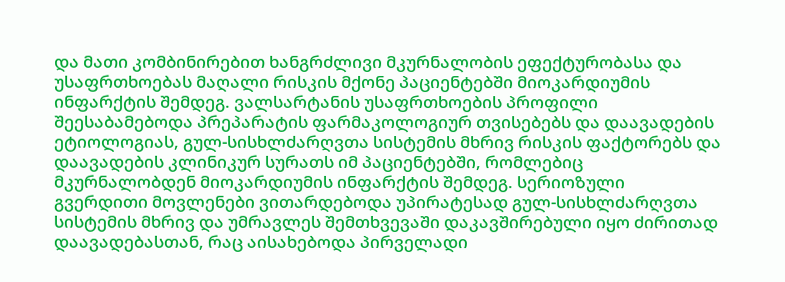და მათი კომბინირებით ხანგრძლივი მკურნალობის ეფექტურობასა და უსაფრთხოებას მაღალი რისკის მქონე პაციენტებში მიოკარდიუმის ინფარქტის შემდეგ. ვალსარტანის უსაფრთხოების პროფილი შეესაბამებოდა პრეპარატის ფარმაკოლოგიურ თვისებებს და დაავადების ეტიოლოგიას, გულ-სისხლძარღვთა სისტემის მხრივ რისკის ფაქტორებს და დაავადების კლინიკურ სურათს იმ პაციენტებში, რომლებიც მკურნალობდენ მიოკარდიუმის ინფარქტის შემდეგ. სერიოზული გვერდითი მოვლენები ვითარდებოდა უპირატესად გულ-სისხლძარღვთა სისტემის მხრივ და უმრავლეს შემთხვევაში დაკავშირებული იყო ძირითად დაავადებასთან, რაც აისახებოდა პირველადი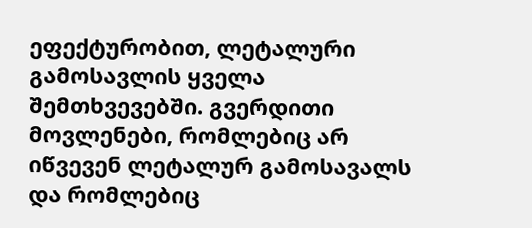ეფექტურობით, ლეტალური გამოსავლის ყველა შემთხვევებში. გვერდითი მოვლენები, რომლებიც არ იწვევენ ლეტალურ გამოსავალს და რომლებიც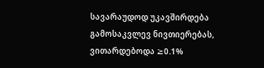სავარაუდოდ უკავშირდება გამოსაკვლევ ნივთიერებას, ვითარდებოდა ≥0.1%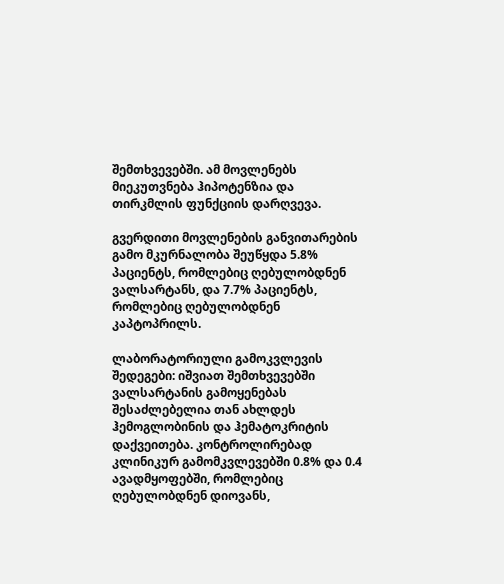შემთხვევებში. ამ მოვლენებს მიეკუთვნება ჰიპოტენზია და თირკმლის ფუნქციის დარღვევა.

გვერდითი მოვლენების განვითარების გამო მკურნალობა შეუწყდა 5.8% პაციენტს, რომლებიც ღებულობდნენ ვალსარტანს, და 7.7% პაციენტს, რომლებიც ღებულობდნენ კაპტოპრილს.

ლაბორატორიული გამოკვლევის შედეგები: იშვიათ შემთხვევებში ვალსარტანის გამოყენებას შესაძლებელია თან ახლდეს ჰემოგლობინის და ჰემატოკრიტის დაქვეითება. კონტროლირებად კლინიკურ გამომკვლევებში 0.8% და 0.4 ავადმყოფებში, რომლებიც ღებულობდნენ დიოვანს,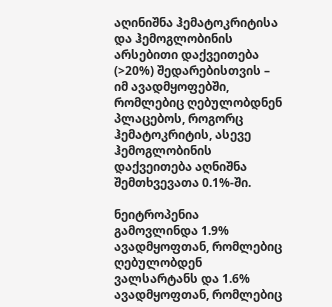აღინიშნა ჰემატოკრიტისა და ჰემოგლობინის არსებითი დაქვეითება (>20%) შედარებისთვის – იმ ავადმყოფებში, რომლებიც ღებულობდნენ პლაცებოს, როგორც ჰემატოკრიტის, ასევე ჰემოგლობინის დაქვეითება აღნიშნა შემთხვევათა 0.1%-ში.

ნეიტროპენია გამოვლინდა 1.9% ავადმყოფთან, რომლებიც ღებულობდენ ვალსარტანს და 1.6% ავადმყოფთან, რომლებიც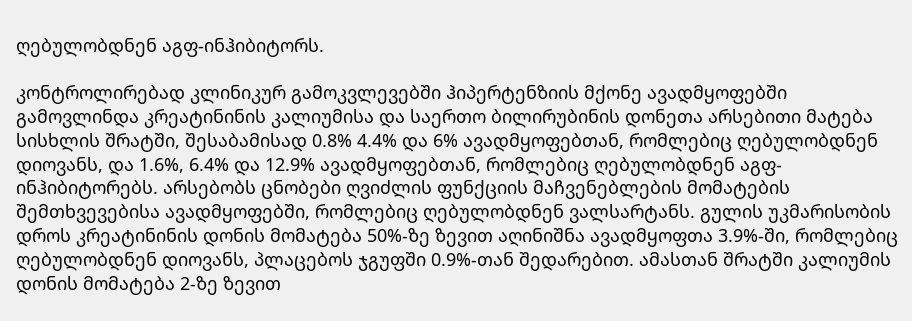ღებულობდნენ აგფ-ინჰიბიტორს.

კონტროლირებად კლინიკურ გამოკვლევებში ჰიპერტენზიის მქონე ავადმყოფებში გამოვლინდა კრეატინინის კალიუმისა და საერთო ბილირუბინის დონეთა არსებითი მატება სისხლის შრატში, შესაბამისად 0.8% 4.4% და 6% ავადმყოფებთან, რომლებიც ღებულობდნენ დიოვანს, და 1.6%, 6.4% და 12.9% ავადმყოფებთან, რომლებიც ღებულობდნენ აგფ-ინჰიბიტორებს. არსებობს ცნობები ღვიძლის ფუნქციის მაჩვენებლების მომატების შემთხვევებისა ავადმყოფებში, რომლებიც ღებულობდნენ ვალსარტანს. გულის უკმარისობის დროს კრეატინინის დონის მომატება 50%-ზე ზევით აღინიშნა ავადმყოფთა 3.9%-ში, რომლებიც ღებულობდნენ დიოვანს, პლაცებოს ჯგუფში 0.9%-თან შედარებით. ამასთან შრატში კალიუმის დონის მომატება 2-ზე ზევით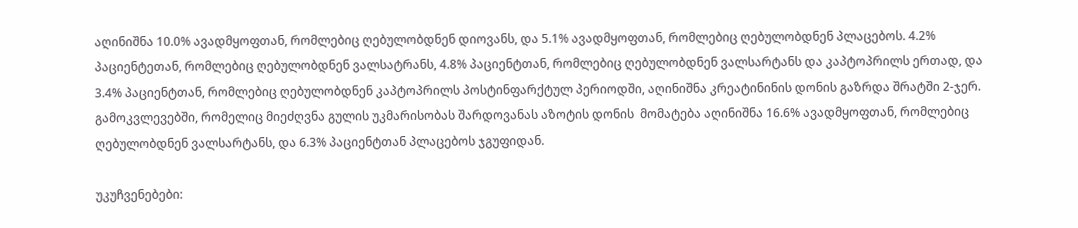აღინიშნა 10.0% ავადმყოფთან, რომლებიც ღებულობდნენ დიოვანს, და 5.1% ავადმყოფთან, რომლებიც ღებულობდნენ პლაცებოს. 4.2% პაციენტეთან, რომლებიც ღებულობდნენ ვალსატრანს, 4.8% პაციენტთან, რომლებიც ღებულობდნენ ვალსარტანს და კაპტოპრილს ერთად, და 3.4% პაციენტთან, რომლებიც ღებულობდნენ კაპტოპრილს პოსტინფარქტულ პერიოდში, აღინიშნა კრეატინინის დონის გაზრდა შრატში 2-ჯერ. გამოკვლევებში, რომელიც მიეძღვნა გულის უკმარისობას შარდოვანას აზოტის დონის  მომატება აღინიშნა 16.6% ავადმყოფთან, რომლებიც ღებულობდნენ ვალსარტანს, და 6.3% პაციენტთან პლაცებოს ჯგუფიდან.

უკუჩვენებები: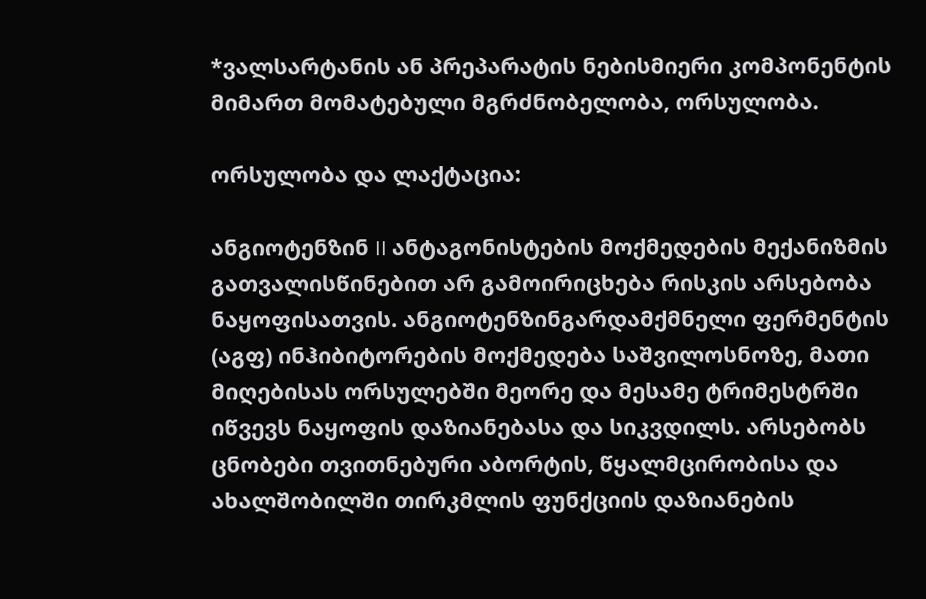*ვალსარტანის ან პრეპარატის ნებისმიერი კომპონენტის მიმართ მომატებული მგრძნობელობა, ორსულობა.

ორსულობა და ლაქტაცია:

ანგიოტენზინ II ანტაგონისტების მოქმედების მექანიზმის გათვალისწინებით არ გამოირიცხება რისკის არსებობა ნაყოფისათვის. ანგიოტენზინგარდამქმნელი ფერმენტის (აგფ) ინჰიბიტორების მოქმედება საშვილოსნოზე, მათი მიღებისას ორსულებში მეორე და მესამე ტრიმესტრში იწვევს ნაყოფის დაზიანებასა და სიკვდილს. არსებობს ცნობები თვითნებური აბორტის, წყალმცირობისა და ახალშობილში თირკმლის ფუნქციის დაზიანების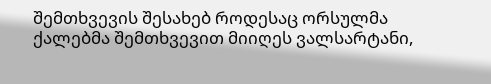შემთხვევის შესახებ როდესაც ორსულმა ქალებმა შემთხვევით მიიღეს ვალსარტანი,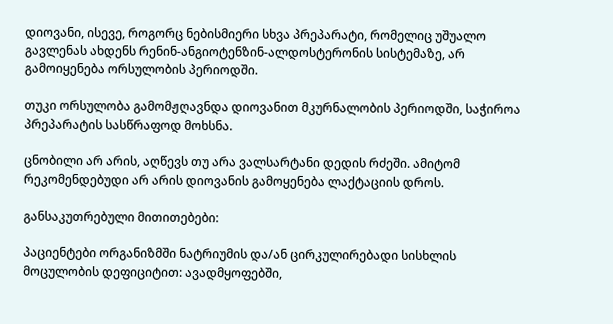დიოვანი, ისევე, როგორც ნებისმიერი სხვა პრეპარატი, რომელიც უშუალო გავლენას ახდენს რენინ-ანგიოტენზინ-ალდოსტერონის სისტემაზე, არ გამოიყენება ორსულობის პერიოდში.

თუკი ორსულობა გამომჟღავნდა დიოვანით მკურნალობის პერიოდში, საჭიროა პრეპარატის სასწრაფოდ მოხსნა.

ცნობილი არ არის, აღწევს თუ არა ვალსარტანი დედის რძეში. ამიტომ რეკომენდებუდი არ არის დიოვანის გამოყენება ლაქტაციის დროს.

განსაკუთრებული მითითებები:

პაციენტები ორგანიზმში ნატრიუმის და/ან ცირკულირებადი სისხლის მოცულობის დეფიციტით: ავადმყოფებში,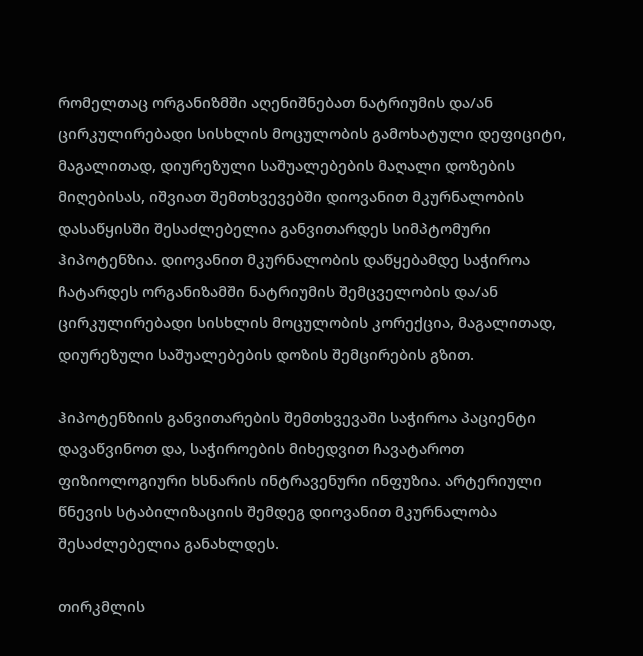რომელთაც ორგანიზმში აღენიშნებათ ნატრიუმის და/ან ცირკულირებადი სისხლის მოცულობის გამოხატული დეფიციტი, მაგალითად, დიურეზული საშუალებების მაღალი დოზების მიღებისას, იშვიათ შემთხვევებში დიოვანით მკურნალობის დასაწყისში შესაძლებელია განვითარდეს სიმპტომური  ჰიპოტენზია. დიოვანით მკურნალობის დაწყებამდე საჭიროა ჩატარდეს ორგანიზამში ნატრიუმის შემცველობის და/ან ცირკულირებადი სისხლის მოცულობის კორექცია, მაგალითად, დიურეზული საშუალებების დოზის შემცირების გზით.

ჰიპოტენზიის განვითარების შემთხვევაში საჭიროა პაციენტი დავაწვინოთ და, საჭიროების მიხედვით ჩავატაროთ ფიზიოლოგიური ხსნარის ინტრავენური ინფუზია. არტერიული წნევის სტაბილიზაციის შემდეგ დიოვანით მკურნალობა შესაძლებელია განახლდეს.

თირკმლის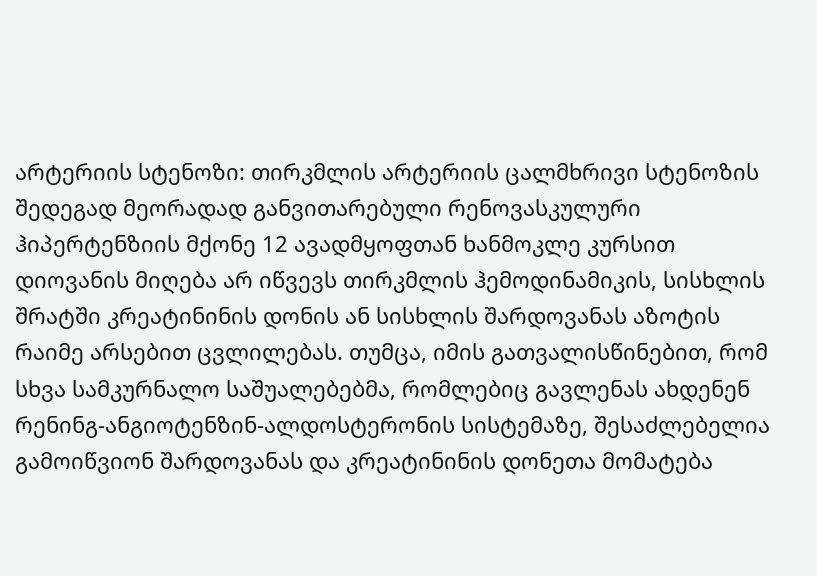არტერიის სტენოზი: თირკმლის არტერიის ცალმხრივი სტენოზის შედეგად მეორადად განვითარებული რენოვასკულური ჰიპერტენზიის მქონე 12 ავადმყოფთან ხანმოკლე კურსით დიოვანის მიღება არ იწვევს თირკმლის ჰემოდინამიკის, სისხლის შრატში კრეატინინის დონის ან სისხლის შარდოვანას აზოტის რაიმე არსებით ცვლილებას. თუმცა, იმის გათვალისწინებით, რომ სხვა სამკურნალო საშუალებებმა, რომლებიც გავლენას ახდენენ რენინგ-ანგიოტენზინ-ალდოსტერონის სისტემაზე, შესაძლებელია გამოიწვიონ შარდოვანას და კრეატინინის დონეთა მომატება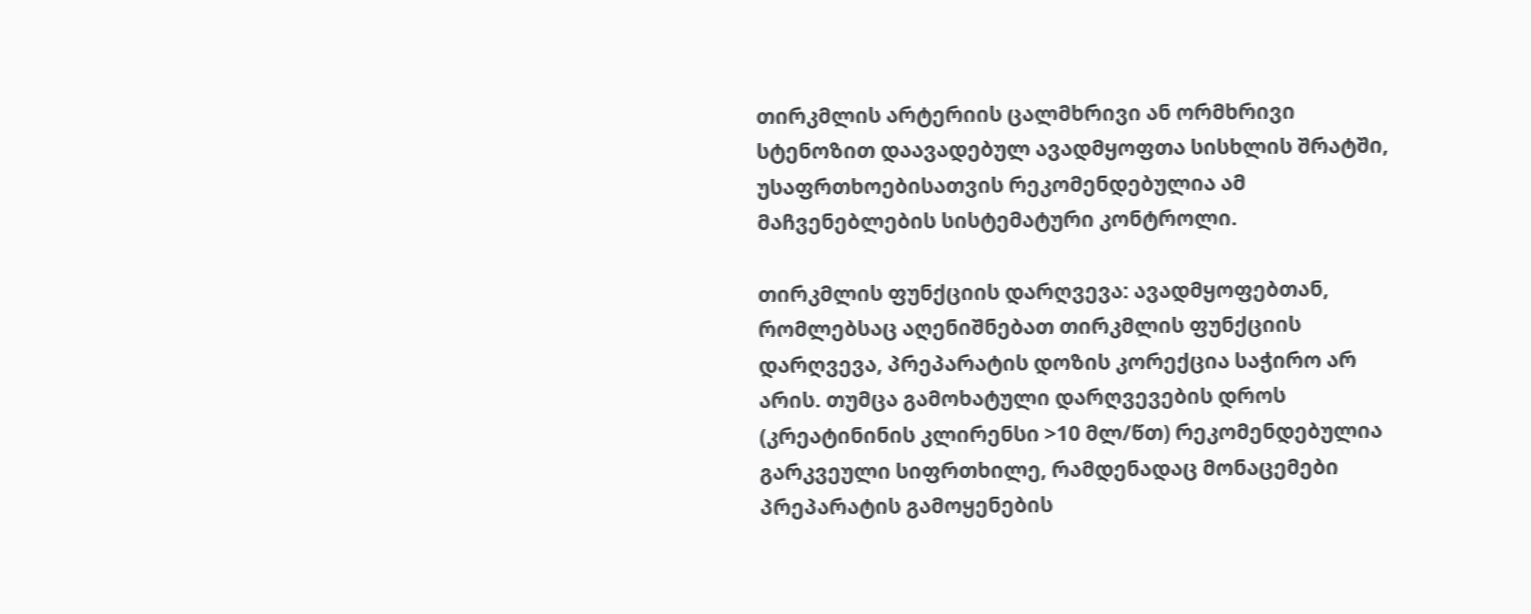თირკმლის არტერიის ცალმხრივი ან ორმხრივი სტენოზით დაავადებულ ავადმყოფთა სისხლის შრატში, უსაფრთხოებისათვის რეკომენდებულია ამ მაჩვენებლების სისტემატური კონტროლი.

თირკმლის ფუნქციის დარღვევა: ავადმყოფებთან, რომლებსაც აღენიშნებათ თირკმლის ფუნქციის დარღვევა, პრეპარატის დოზის კორექცია საჭირო არ არის. თუმცა გამოხატული დარღვევების დროს (კრეატინინის კლირენსი >10 მლ/წთ) რეკომენდებულია გარკვეული სიფრთხილე, რამდენადაც მონაცემები პრეპარატის გამოყენების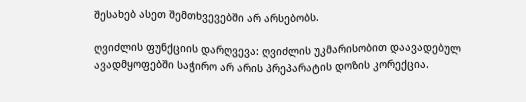შესახებ ასეთ შემთხვევებში არ არსებობს.

ღვიძლის ფუნქციის დარღვევა: ღვიძლის უკმარისობით დაავადებულ ავადმყოფებში საჭირო არ არის პრეპარატის დოზის კორექცია.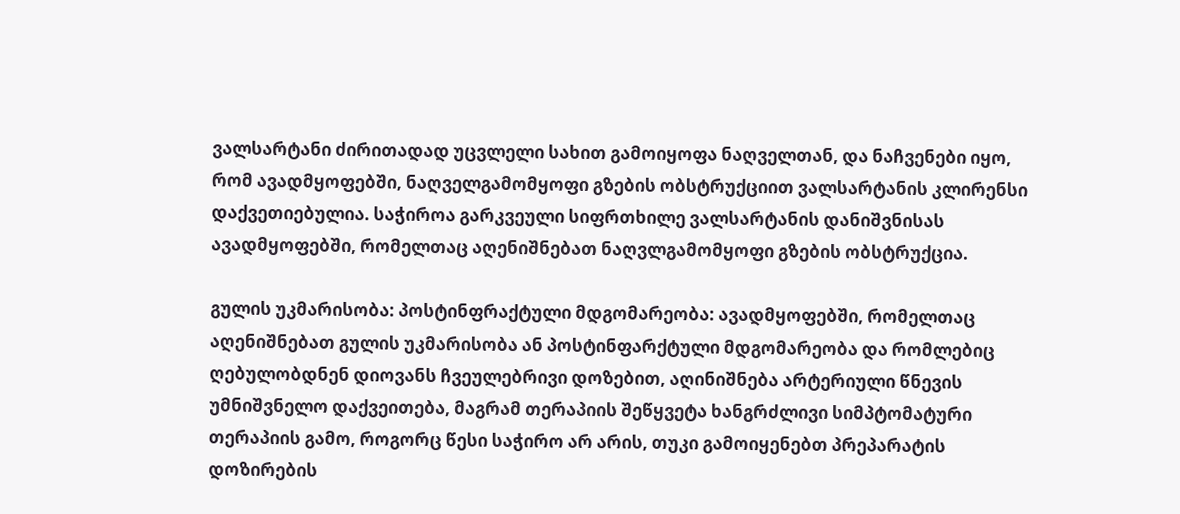ვალსარტანი ძირითადად უცვლელი სახით გამოიყოფა ნაღველთან, და ნაჩვენები იყო, რომ ავადმყოფებში, ნაღველგამომყოფი გზების ობსტრუქციით ვალსარტანის კლირენსი დაქვეთიებულია. საჭიროა გარკვეული სიფრთხილე ვალსარტანის დანიშვნისას ავადმყოფებში, რომელთაც აღენიშნებათ ნაღვლგამომყოფი გზების ობსტრუქცია.

გულის უკმარისობა: პოსტინფრაქტული მდგომარეობა: ავადმყოფებში, რომელთაც აღენიშნებათ გულის უკმარისობა ან პოსტინფარქტული მდგომარეობა და რომლებიც ღებულობდნენ დიოვანს ჩვეულებრივი დოზებით, აღინიშნება არტერიული წნევის უმნიშვნელო დაქვეითება, მაგრამ თერაპიის შეწყვეტა ხანგრძლივი სიმპტომატური თერაპიის გამო, როგორც წესი საჭირო არ არის, თუკი გამოიყენებთ პრეპარატის დოზირების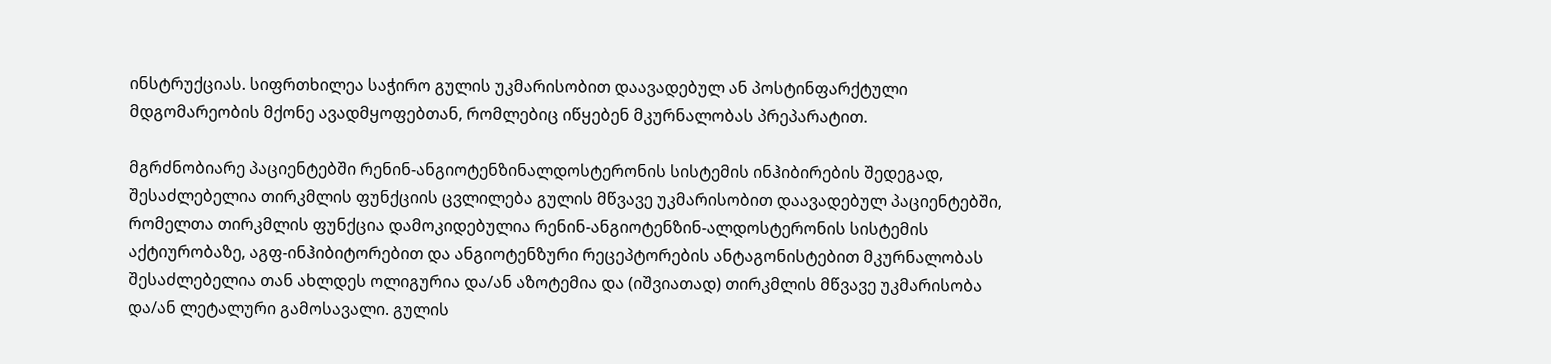ინსტრუქციას. სიფრთხილეა საჭირო გულის უკმარისობით დაავადებულ ან პოსტინფარქტული მდგომარეობის მქონე ავადმყოფებთან, რომლებიც იწყებენ მკურნალობას პრეპარატით.

მგრძნობიარე პაციენტებში რენინ-ანგიოტენზინალდოსტერონის სისტემის ინჰიბირების შედეგად, შესაძლებელია თირკმლის ფუნქციის ცვლილება გულის მწვავე უკმარისობით დაავადებულ პაციენტებში, რომელთა თირკმლის ფუნქცია დამოკიდებულია რენინ-ანგიოტენზინ-ალდოსტერონის სისტემის აქტიურობაზე, აგფ-ინჰიბიტორებით და ანგიოტენზური რეცეპტორების ანტაგონისტებით მკურნალობას შესაძლებელია თან ახლდეს ოლიგურია და/ან აზოტემია და (იშვიათად) თირკმლის მწვავე უკმარისობა და/ან ლეტალური გამოსავალი. გულის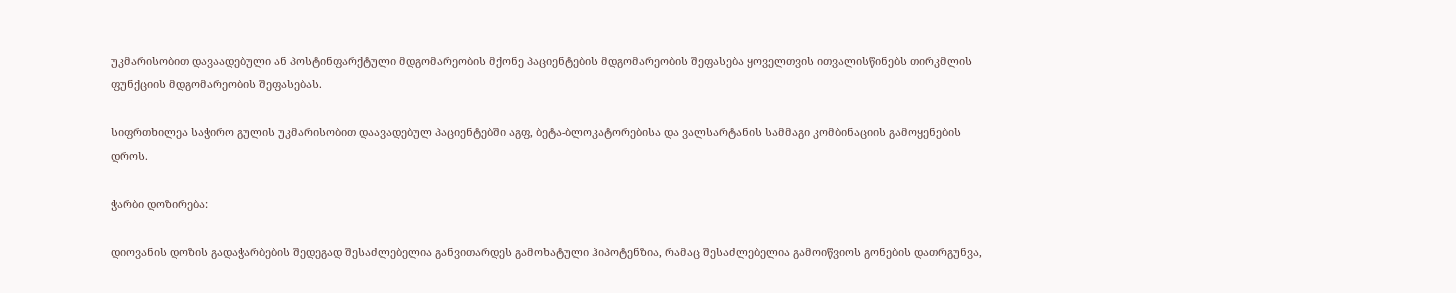უკმარისობით დავაადებული ან პოსტინფარქტული მდგომარეობის მქონე პაციენტების მდგომარეობის შეფასება ყოველთვის ითვალისწინებს თირკმლის ფუნქციის მდგომარეობის შეფასებას.

სიფრთხილეა საჭირო გულის უკმარისობით დაავადებულ პაციენტებში აგფ, ბეტა-ბლოკატორებისა და ვალსარტანის სამმაგი კომბინაციის გამოყენების დროს.

ჭარბი დოზირება:

დიოვანის დოზის გადაჭარბების შედეგად შესაძლებელია განვითარდეს გამოხატული ჰიპოტენზია, რამაც შესაძლებელია გამოიწვიოს გონების დათრგუნვა,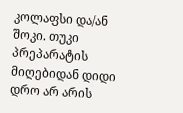კოლაფსი და/ან შოკი. თუკი პრეპარატის მიღებიდან დიდი დრო არ არის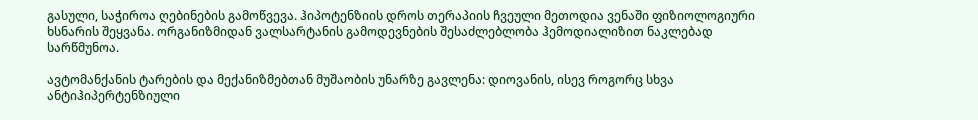გასული, საჭიროა ღებინების გამოწვევა. ჰიპოტენზიის დროს თერაპიის ჩვეული მეთოდია ვენაში ფიზიოლოგიური ხსნარის შეყვანა. ორგანიზმიდან ვალსარტანის გამოდევნების შესაძლებლობა ჰემოდიალიზით ნაკლებად სარწმუნოა.

ავტომანქანის ტარების და მექანიზმებთან მუშაობის უნარზე გავლენა: დიოვანის, ისევ როგორც სხვა ანტიჰიპერტენზიული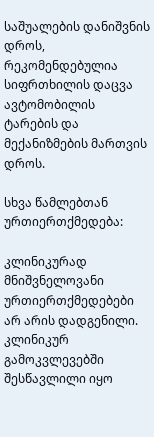საშუალების დანიშვნის დროს, რეკომენდებულია სიფრთხილის დაცვა ავტომობილის ტარების და მექანიზმების მართვის დროს.

სხვა წამლებთან ურთიერთქმედება:

კლინიკურად მნიშვნელოვანი ურთიერთქმედებები არ არის დადგენილი. კლინიკურ გამოკვლევებში შესწავლილი იყო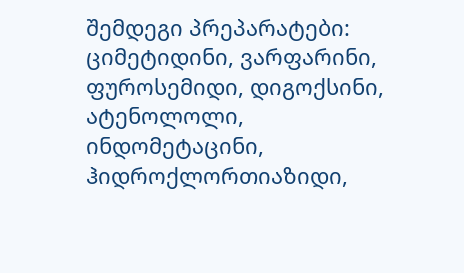შემდეგი პრეპარატები: ციმეტიდინი, ვარფარინი, ფუროსემიდი, დიგოქსინი, ატენოლოლი, ინდომეტაცინი, ჰიდროქლორთიაზიდი,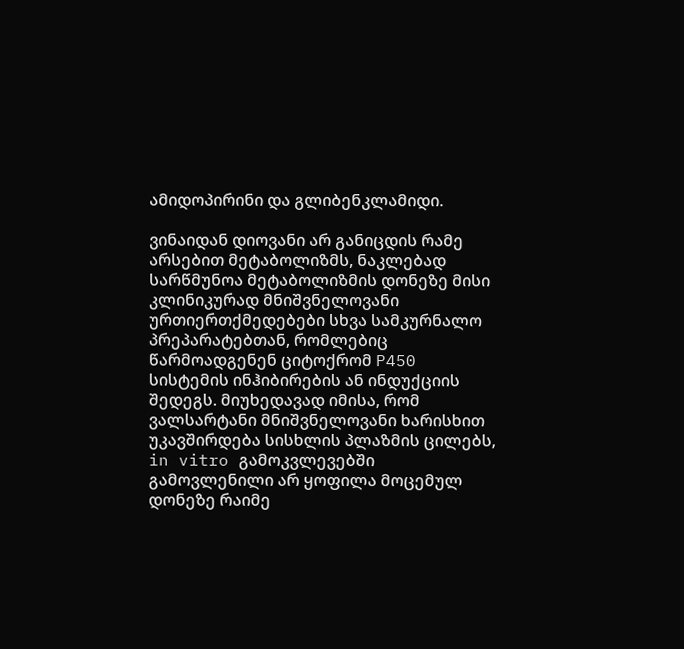ამიდოპირინი და გლიბენკლამიდი.

ვინაიდან დიოვანი არ განიცდის რამე არსებით მეტაბოლიზმს, ნაკლებად სარწმუნოა მეტაბოლიზმის დონეზე მისი კლინიკურად მნიშვნელოვანი ურთიერთქმედებები სხვა სამკურნალო პრეპარატებთან, რომლებიც წარმოადგენენ ციტოქრომ P450 სისტემის ინჰიბირების ან ინდუქციის შედეგს. მიუხედავად იმისა, რომ ვალსარტანი მნიშვნელოვანი ხარისხით უკავშირდება სისხლის პლაზმის ცილებს, in vitro გამოკვლევებში გამოვლენილი არ ყოფილა მოცემულ დონეზე რაიმე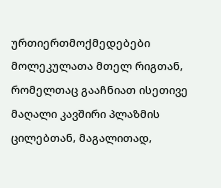ურთიერთმოქმედებები მოლეკულათა მთელ რიგთან, რომელთაც გააჩნიათ ისეთივე მაღალი კავშირი პლაზმის ცილებთან, მაგალითად,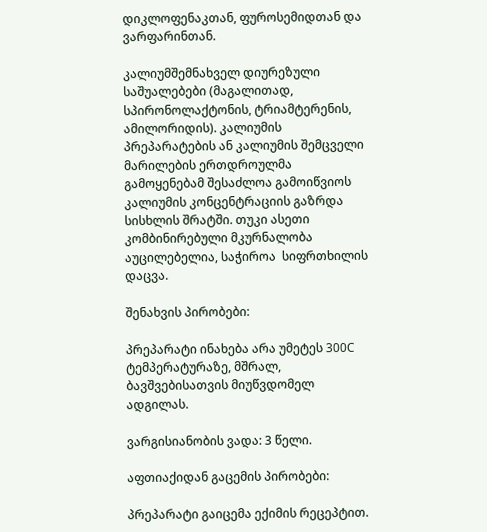დიკლოფენაკთან, ფუროსემიდთან და ვარფარინთან.

კალიუმშემნახველ დიურეზული საშუალებები (მაგალითად, სპირონოლაქტონის, ტრიამტერენის, ამილორიდის). კალიუმის პრეპარატების ან კალიუმის შემცველი მარილების ერთდროულმა გამოყენებამ შესაძლოა გამოიწვიოს კალიუმის კონცენტრაციის გაზრდა სისხლის შრატში. თუკი ასეთი კომბინირებული მკურნალობა აუცილებელია, საჭიროა  სიფრთხილის დაცვა.

შენახვის პირობები:

პრეპარატი ინახება არა უმეტეს 300C ტემპერატურაზე, მშრალ, ბავშვებისათვის მიუწვდომელ ადგილას.

ვარგისიანობის ვადა: 3 წელი.

აფთიაქიდან გაცემის პირობები:

პრეპარატი გაიცემა ექიმის რეცეპტით.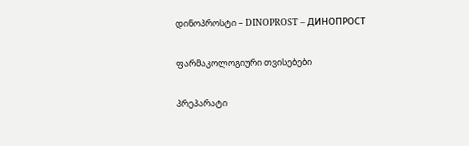დინოპროსტი – DINOPROST – ДИНОПРОСТ

ფარმაკოლოგიური თვისებები

პრეპარატი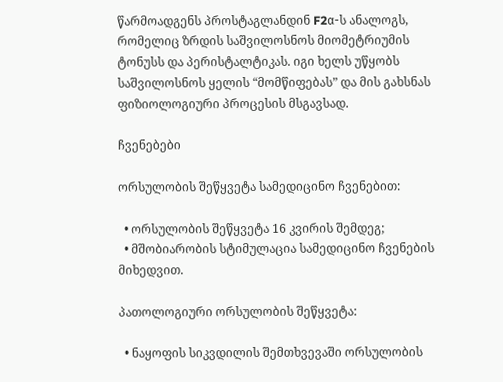წარმოადგენს პროსტაგლანდინ F2α-ს ანალოგს, რომელიც ზრდის საშვილოსნოს მიომეტრიუმის ტონუსს და პერისტალტიკას. იგი ხელს უწყობს საშვილოსნოს ყელის “მომწიფებას” და მის გახსნას ფიზიოლოგიური პროცესის მსგავსად.

ჩვენებები

ორსულობის შეწყვეტა სამედიცინო ჩვენებით:

  • ორსულობის შეწყვეტა 16 კვირის შემდეგ;
  • მშობიარობის სტიმულაცია სამედიცინო ჩვენების მიხედვით.

პათოლოგიური ორსულობის შეწყვეტა:

  • ნაყოფის სიკვდილის შემთხვევაში ორსულობის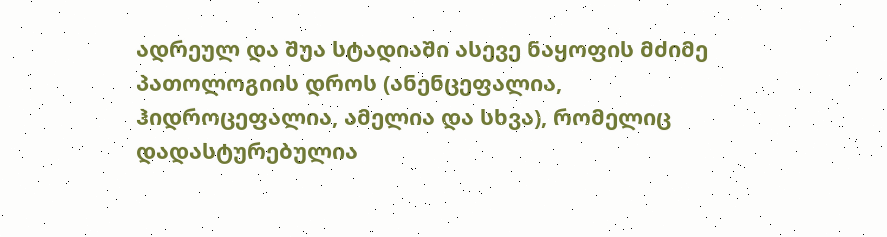ადრეულ და შუა სტადიაში ასევე ნაყოფის მძიმე პათოლოგიის დროს (ანენცეფალია, ჰიდროცეფალია, ამელია და სხვა), რომელიც დადასტურებულია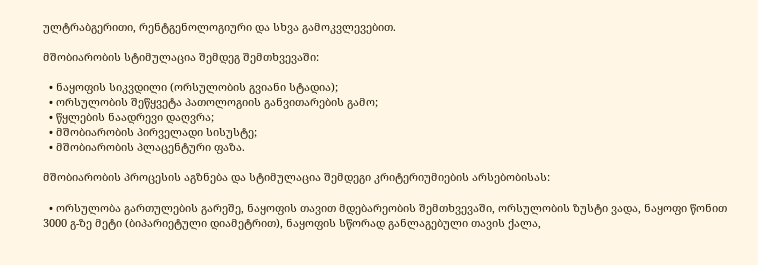ულტრაბგერითი, რენტგენოლოგიური და სხვა გამოკვლევებით.

მშობიარობის სტიმულაცია შემდეგ შემთხვევაში:

  • ნაყოფის სიკვდილი (ორსულობის გვიანი სტადია);
  • ორსულობის შეწყვეტა პათოლოგიის განვითარების გამო;
  • წყლების ნაადრევი დაღვრა;
  • მშობიარობის პირველადი სისუსტე;
  • მშობიარობის პლაცენტური ფაზა.

მშობიარობის პროცესის აგზნება და სტიმულაცია შემდეგი კრიტერიუმიების არსებობისას:

  • ორსულობა გართულების გარეშე, ნაყოფის თავით მდებარეობის შემთხვევაში, ორსულობის ზუსტი ვადა, ნაყოფი წონით 3000 გ-ზე მეტი (ბიპარიეტული დიამეტრით), ნაყოფის სწორად განლაგებული თავის ქალა,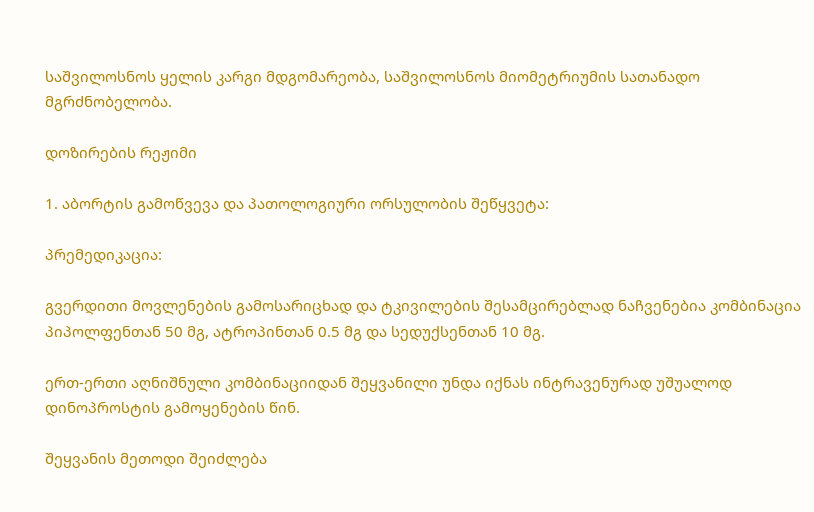საშვილოსნოს ყელის კარგი მდგომარეობა, საშვილოსნოს მიომეტრიუმის სათანადო მგრძნობელობა.

დოზირების რეჟიმი

1. აბორტის გამოწვევა და პათოლოგიური ორსულობის შეწყვეტა:

პრემედიკაცია:

გვერდითი მოვლენების გამოსარიცხად და ტკივილების შესამცირებლად ნაჩვენებია კომბინაცია პიპოლფენთან 50 მგ, ატროპინთან 0.5 მგ და სედუქსენთან 10 მგ.

ერთ-ერთი აღნიშნული კომბინაციიდან შეყვანილი უნდა იქნას ინტრავენურად უშუალოდ დინოპროსტის გამოყენების წინ.

შეყვანის მეთოდი შეიძლება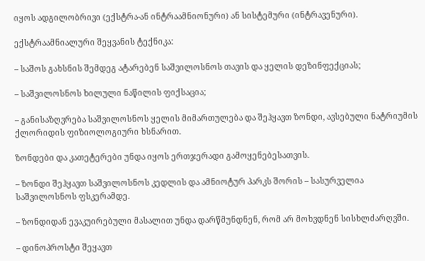იყოს ადგილობრივი (ექსტრა-ან ინტრაამნიონური) ან სისტემური (ინტრავენური).

ექსტრაამნიალური შეყვანის ტექნიკა:

– საშოს გახსნის შემდეგ ატარებენ საშვილოსნოს თავის და ყელის დეზინფექციას;

– საშვილოსნოს ხილული ნაწილის ფიქსაცია;

– განისაზღვრება საშვილოსნოს ყელის მიმართულება და შეჰყავთ ზონდი, ავსებული ნატრიუმის ქლორიდის ფიზიოლოგიური ხსნარით.

ზონდები და კათეტერები უნდა იყოს ერთჯერადი გამოყენებესათვის.

– ზონდი შეჰყავთ საშვილოსნოს კედლის და ამნიოტურ პარკს შორის – სასურველია საშვილოსნოს ფსკერამდე.

– ზონდიდან ევაკუირებული მასალით უნდა დარწმუნდნენ, რომ არ მოხვდნენ სისხლძარღვში.

– დინოპროსტი შეყავთ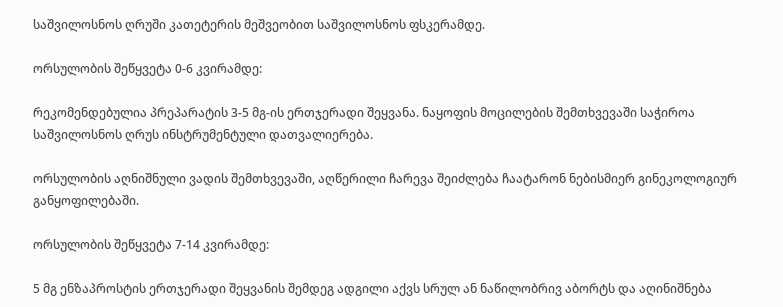საშვილოსნოს ღრუში კათეტერის მეშვეობით საშვილოსნოს ფსკერამდე.

ორსულობის შეწყვეტა 0-6 კვირამდე:

რეკომენდებულია პრეპარატის 3-5 მგ-ის ერთჯერადი შეყვანა. ნაყოფის მოცილების შემთხვევაში საჭიროა საშვილოსნოს ღრუს ინსტრუმენტული დათვალიერება.

ორსულობის აღნიშნული ვადის შემთხვევაში, აღწერილი ჩარევა შეიძლება ჩაატარონ ნებისმიერ გინეკოლოგიურ განყოფილებაში.

ორსულობის შეწყვეტა 7-14 კვირამდე:

5 მგ ენზაპროსტის ერთჯერადი შეყვანის შემდეგ ადგილი აქვს სრულ ან ნაწილობრივ აბორტს და აღინიშნება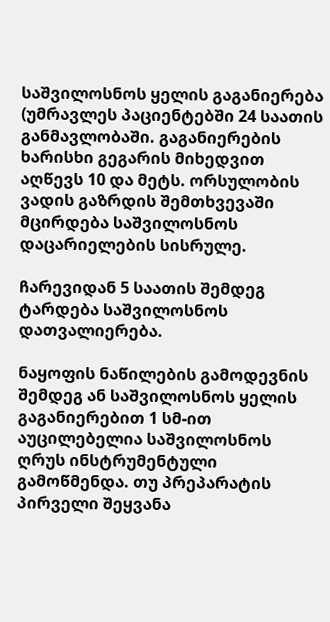საშვილოსნოს ყელის გაგანიერება (უმრავლეს პაციენტებში 24 საათის განმავლობაში. გაგანიერების ხარისხი გეგარის მიხედვით აღწევს 10 და მეტს. ორსულობის ვადის გაზრდის შემთხვევაში მცირდება საშვილოსნოს დაცარიელების სისრულე.

ჩარევიდან 5 საათის შემდეგ ტარდება საშვილოსნოს დათვალიერება.

ნაყოფის ნაწილების გამოდევნის შემდეგ ან საშვილოსნოს ყელის გაგანიერებით 1 სმ-ით აუცილებელია საშვილოსნოს ღრუს ინსტრუმენტული გამოწმენდა. თუ პრეპარატის პირველი შეყვანა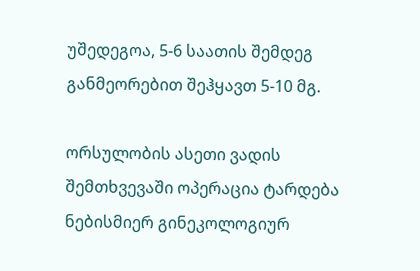უშედეგოა, 5-6 საათის შემდეგ განმეორებით შეჰყავთ 5-10 მგ.

ორსულობის ასეთი ვადის შემთხვევაში ოპერაცია ტარდება ნებისმიერ გინეკოლოგიურ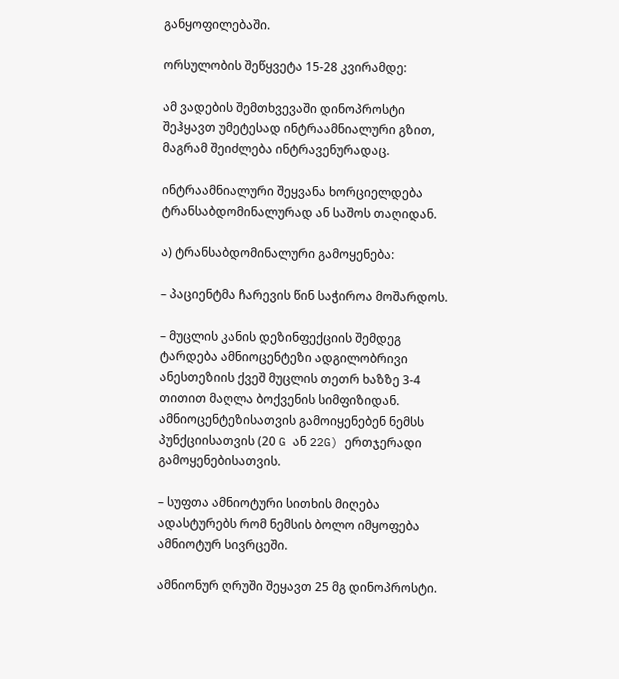განყოფილებაში.

ორსულობის შეწყვეტა 15-28 კვირამდე:

ამ ვადების შემთხვევაში დინოპროსტი შეჰყავთ უმეტესად ინტრაამნიალური გზით, მაგრამ შეიძლება ინტრავენურადაც.

ინტრაამნიალური შეყვანა ხორციელდება ტრანსაბდომინალურად ან საშოს თაღიდან.

ა) ტრანსაბდომინალური გამოყენება:

– პაციენტმა ჩარევის წინ საჭიროა მოშარდოს.

– მუცლის კანის დეზინფექციის შემდეგ ტარდება ამნიოცენტეზი ადგილობრივი ანესთეზიის ქვეშ მუცლის თეთრ ხაზზე 3-4 თითით მაღლა ბოქვენის სიმფიზიდან. ამნიოცენტეზისათვის გამოიყენებენ ნემსს პუნქციისათვის (20 G ან 22G) ერთჯერადი გამოყენებისათვის.

– სუფთა ამნიოტური სითხის მიღება ადასტურებს რომ ნემსის ბოლო იმყოფება ამნიოტურ სივრცეში.

ამნიონურ ღრუში შეყავთ 25 მგ დინოპროსტი.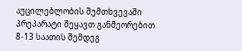აუცილებლობის შემთხვევაში პრეპარატი შეყავთ განმეორებით 8-13 საათის შემდეგ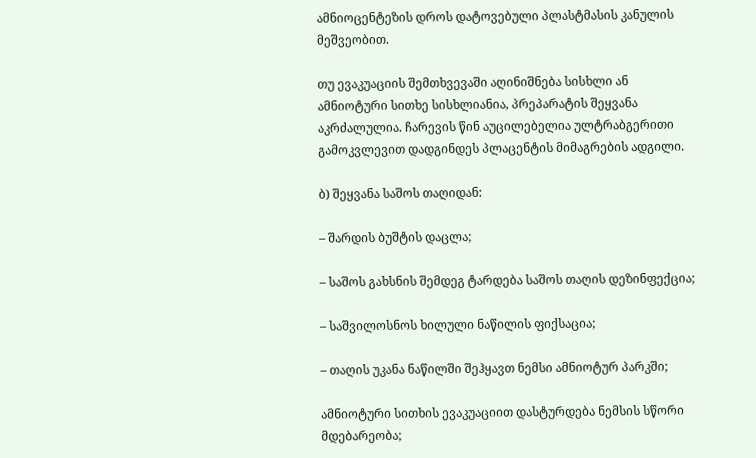ამნიოცენტეზის დროს დატოვებული პლასტმასის კანულის მეშვეობით.

თუ ევაკუაციის შემთხვევაში აღინიშნება სისხლი ან ამნიოტური სითხე სისხლიანია, პრეპარატის შეყვანა აკრძალულია. ჩარევის წინ აუცილებელია ულტრაბგერითი გამოკვლევით დადგინდეს პლაცენტის მიმაგრების ადგილი.

ბ) შეყვანა საშოს თაღიდან:

– შარდის ბუშტის დაცლა;

– საშოს გახსნის შემდეგ ტარდება საშოს თაღის დეზინფექცია;

– საშვილოსნოს ხილული ნაწილის ფიქსაცია;

– თაღის უკანა ნაწილში შეჰყავთ ნემსი ამნიოტურ პარკში;

ამნიოტური სითხის ევაკუაციით დასტურდება ნემსის სწორი მდებარეობა;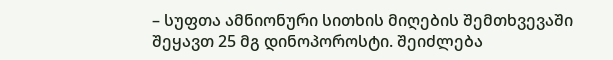– სუფთა ამნიონური სითხის მიღების შემთხვევაში შეყავთ 25 მგ დინოპოროსტი. შეიძლება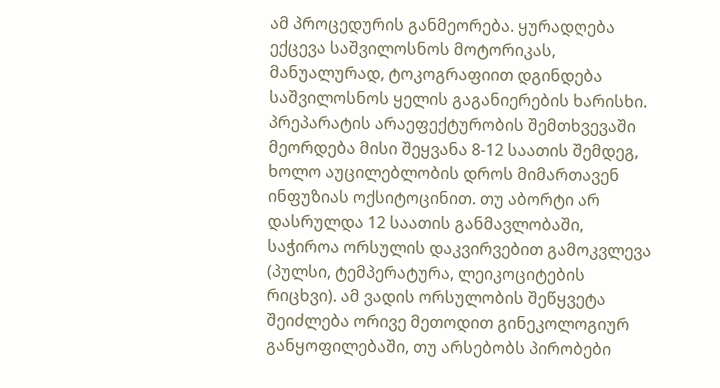ამ პროცედურის განმეორება. ყურადღება ექცევა საშვილოსნოს მოტორიკას, მანუალურად, ტოკოგრაფიით დგინდება საშვილოსნოს ყელის გაგანიერების ხარისხი. პრეპარატის არაეფექტურობის შემთხვევაში მეორდება მისი შეყვანა 8-12 საათის შემდეგ, ხოლო აუცილებლობის დროს მიმართავენ ინფუზიას ოქსიტოცინით. თუ აბორტი არ დასრულდა 12 საათის განმავლობაში, საჭიროა ორსულის დაკვირვებით გამოკვლევა (პულსი, ტემპერატურა, ლეიკოციტების რიცხვი). ამ ვადის ორსულობის შეწყვეტა შეიძლება ორივე მეთოდით გინეკოლოგიურ განყოფილებაში, თუ არსებობს პირობები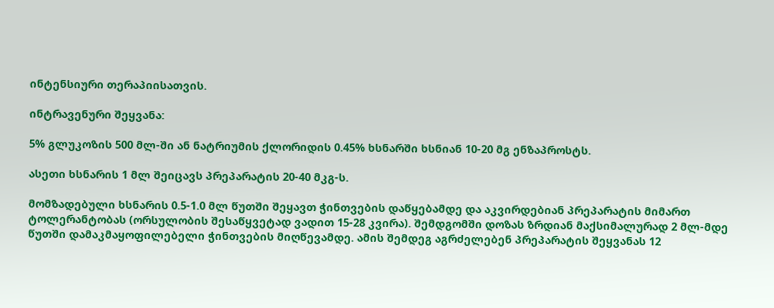ინტენსიური თერაპიისათვის.

ინტრავენური შეყვანა:

5% გლუკოზის 500 მლ-ში ან ნატრიუმის ქლორიდის 0.45% ხსნარში ხსნიან 10-20 მგ ენზაპროსტს.

ასეთი ხსნარის 1 მლ შეიცავს პრეპარატის 20-40 მკგ-ს.

მომზადებული ხსნარის 0.5-1.0 მლ წუთში შეყავთ ჭინთვების დაწყებამდე და აკვირდებიან პრეპარატის მიმართ ტოლერანტობას (ორსულობის შესაწყვეტად ვადით 15-28 კვირა). შემდგომში დოზას ზრდიან მაქსიმალურად 2 მლ-მდე წუთში დამაკმაყოფილებელი ჭინთვების მიღწევამდე. ამის შემდეგ აგრძელებენ პრეპარატის შეყვანას 12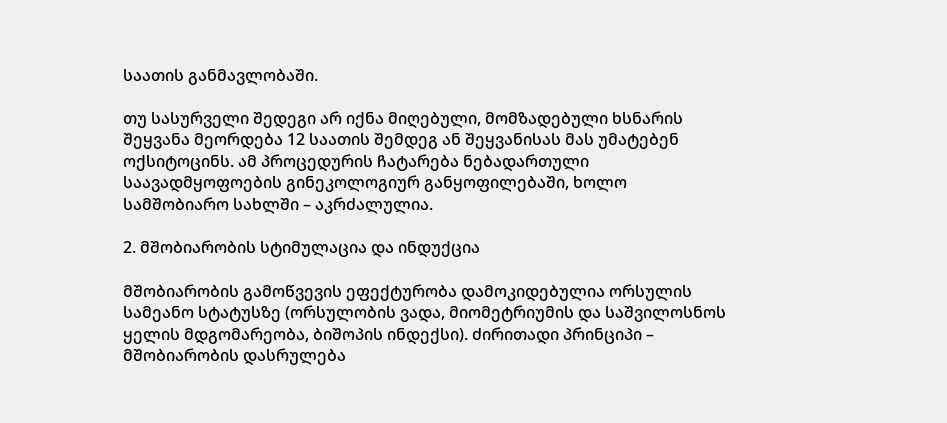საათის განმავლობაში.

თუ სასურველი შედეგი არ იქნა მიღებული, მომზადებული ხსნარის შეყვანა მეორდება 12 საათის შემდეგ ან შეყვანისას მას უმატებენ ოქსიტოცინს. ამ პროცედურის ჩატარება ნებადართული საავადმყოფოების გინეკოლოგიურ განყოფილებაში, ხოლო სამშობიარო სახლში – აკრძალულია.

2. მშობიარობის სტიმულაცია და ინდუქცია

მშობიარობის გამოწვევის ეფექტურობა დამოკიდებულია ორსულის სამეანო სტატუსზე (ორსულობის ვადა, მიომეტრიუმის და საშვილოსნოს ყელის მდგომარეობა, ბიშოპის ინდექსი). ძირითადი პრინციპი – მშობიარობის დასრულება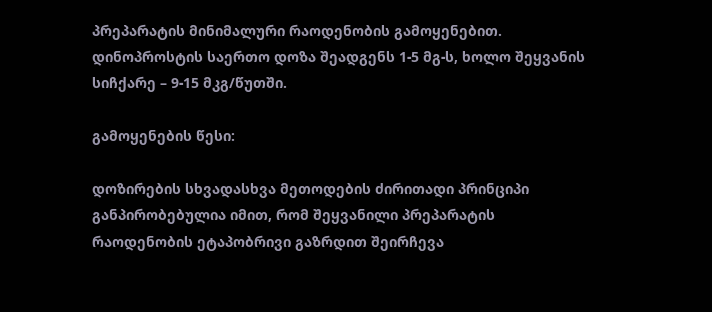პრეპარატის მინიმალური რაოდენობის გამოყენებით. დინოპროსტის საერთო დოზა შეადგენს 1-5 მგ-ს, ხოლო შეყვანის სიჩქარე – 9-15 მკგ/წუთში.

გამოყენების წესი:

დოზირების სხვადასხვა მეთოდების ძირითადი პრინციპი განპირობებულია იმით, რომ შეყვანილი პრეპარატის რაოდენობის ეტაპობრივი გაზრდით შეირჩევა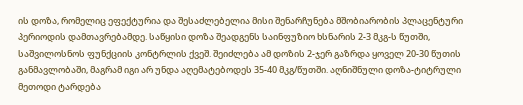ის დოზა, რომელიც ეფექტურია და შესაძლებელია მისი შენარჩუნება მშობიარობის პლაცენტური პერიოდის დამთავრებამდე. საწყისი დოზა შეადგენს საინფუზიო ხსნარის 2-3 მკგ-ს წუთში, საშვილოსნოს ფუნქციის კონტრლის ქვეშ. შეიძლება ამ დოზის 2-ჯერ გაზრდა ყოველ 20-30 წუთის განმავლობაში, მაგრამ იგი არ უნდა აღემატებოდეს 35-40 მკგ/წუთში. აღნიშნული დოზა-ტიტრული მეთოდი ტარდება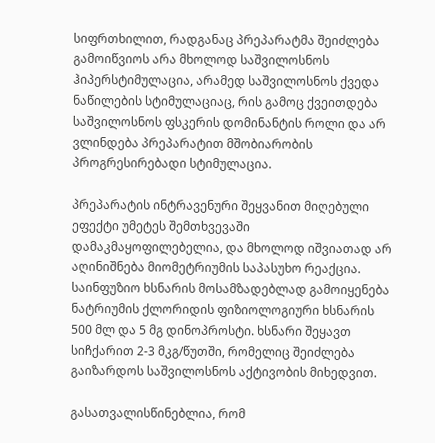სიფრთხილით, რადგანაც პრეპარატმა შეიძლება გამოიწვიოს არა მხოლოდ საშვილოსნოს ჰიპერსტიმულაცია, არამედ საშვილოსნოს ქვედა ნაწილების სტიმულაციაც, რის გამოც ქვეითდება საშვილოსნოს ფსკერის დომინანტის როლი და არ ვლინდება პრეპარატით მშობიარობის პროგრესირებადი სტიმულაცია.

პრეპარატის ინტრავენური შეყვანით მიღებული ეფექტი უმეტეს შემთხვევაში დამაკმაყოფილებელია, და მხოლოდ იშვიათად არ აღინიშნება მიომეტრიუმის საპასუხო რეაქცია. საინფუზიო ხსნარის მოსამზადებლად გამოიყენება ნატრიუმის ქლორიდის ფიზიოლოგიური ხსნარის 500 მლ და 5 მგ დინოპროსტი. ხსნარი შეყავთ სიჩქარით 2-3 მკგ/წუთში, რომელიც შეიძლება გაიზარდოს საშვილოსნოს აქტივობის მიხედვით.

გასათვალისწინებლია, რომ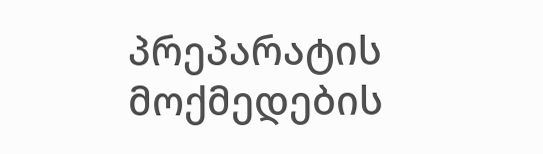პრეპარატის მოქმედების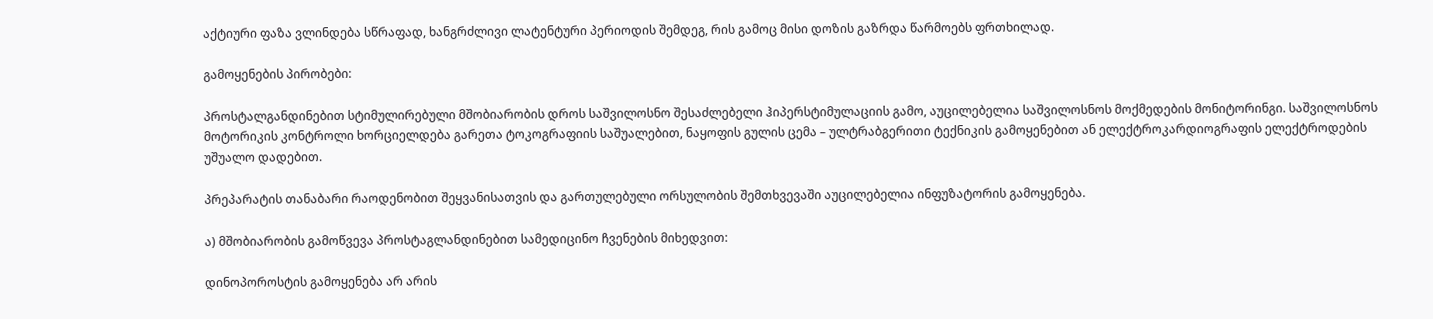აქტიური ფაზა ვლინდება სწრაფად, ხანგრძლივი ლატენტური პერიოდის შემდეგ, რის გამოც მისი დოზის გაზრდა წარმოებს ფრთხილად.

გამოყენების პირობები:

პროსტალგანდინებით სტიმულირებული მშობიარობის დროს საშვილოსნო შესაძლებელი ჰიპერსტიმულაციის გამო, აუცილებელია საშვილოსნოს მოქმედების მონიტორინგი. საშვილოსნოს მოტორიკის კონტროლი ხორციელდება გარეთა ტოკოგრაფიის საშუალებით, ნაყოფის გულის ცემა – ულტრაბგერითი ტექნიკის გამოყენებით ან ელექტროკარდიოგრაფის ელექტროდების უშუალო დადებით.

პრეპარატის თანაბარი რაოდენობით შეყვანისათვის და გართულებული ორსულობის შემთხვევაში აუცილებელია ინფუზატორის გამოყენება.

ა) მშობიარობის გამოწვევა პროსტაგლანდინებით სამედიცინო ჩვენების მიხედვით:

დინოპოროსტის გამოყენება არ არის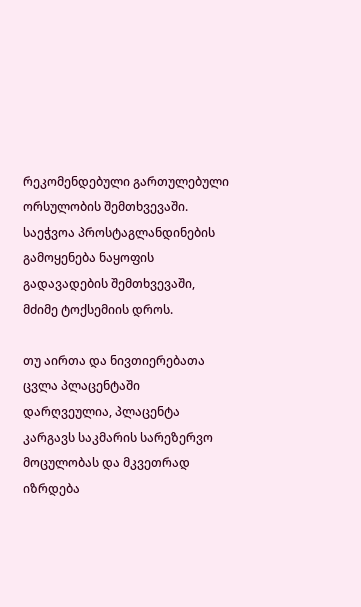რეკომენდებული გართულებული ორსულობის შემთხვევაში. საეჭვოა პროსტაგლანდინების გამოყენება ნაყოფის გადავადების შემთხვევაში, მძიმე ტოქსემიის დროს.

თუ აირთა და ნივთიერებათა ცვლა პლაცენტაში დარღვეულია, პლაცენტა კარგავს საკმარის სარეზერვო მოცულობას და მკვეთრად იზრდება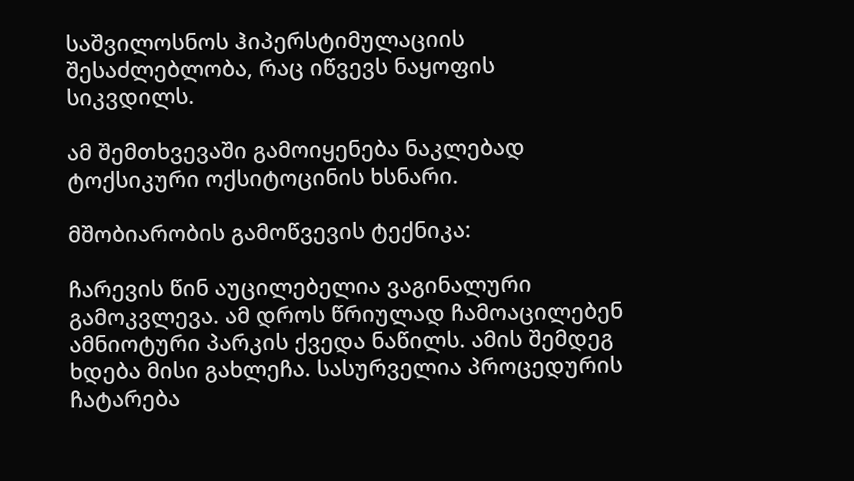საშვილოსნოს ჰიპერსტიმულაციის შესაძლებლობა, რაც იწვევს ნაყოფის სიკვდილს.

ამ შემთხვევაში გამოიყენება ნაკლებად ტოქსიკური ოქსიტოცინის ხსნარი.

მშობიარობის გამოწვევის ტექნიკა:

ჩარევის წინ აუცილებელია ვაგინალური გამოკვლევა. ამ დროს წრიულად ჩამოაცილებენ ამნიოტური პარკის ქვედა ნაწილს. ამის შემდეგ ხდება მისი გახლეჩა. სასურველია პროცედურის ჩატარება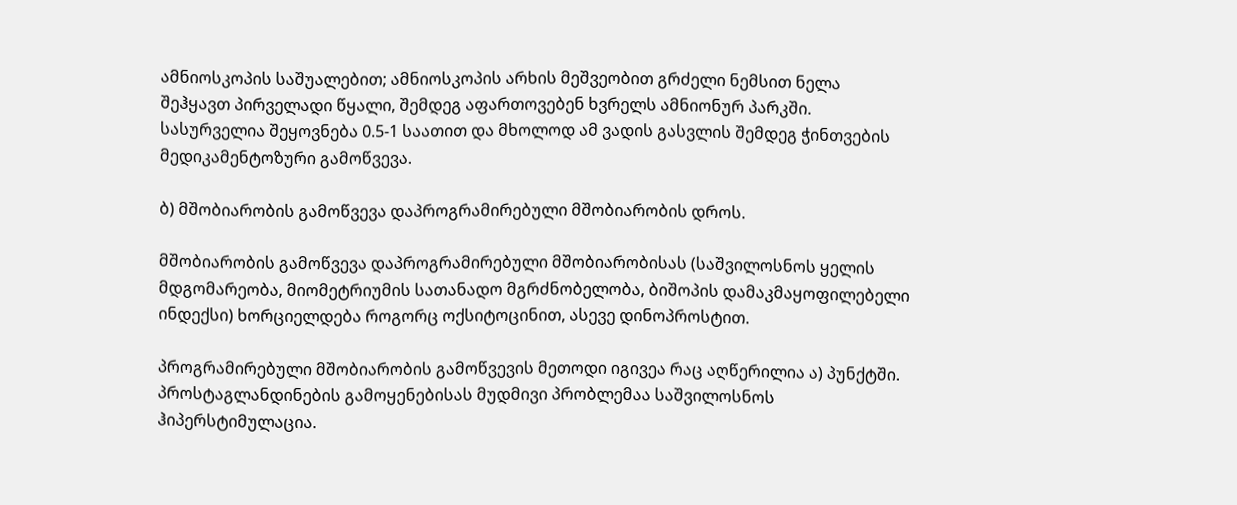ამნიოსკოპის საშუალებით; ამნიოსკოპის არხის მეშვეობით გრძელი ნემსით ნელა შეჰყავთ პირველადი წყალი, შემდეგ აფართოვებენ ხვრელს ამნიონურ პარკში. სასურველია შეყოვნება 0.5-1 საათით და მხოლოდ ამ ვადის გასვლის შემდეგ ჭინთვების მედიკამენტოზური გამოწვევა.

ბ) მშობიარობის გამოწვევა დაპროგრამირებული მშობიარობის დროს.

მშობიარობის გამოწვევა დაპროგრამირებული მშობიარობისას (საშვილოსნოს ყელის მდგომარეობა, მიომეტრიუმის სათანადო მგრძნობელობა, ბიშოპის დამაკმაყოფილებელი ინდექსი) ხორციელდება როგორც ოქსიტოცინით, ასევე დინოპროსტით.

პროგრამირებული მშობიარობის გამოწვევის მეთოდი იგივეა რაც აღწერილია ა) პუნქტში. პროსტაგლანდინების გამოყენებისას მუდმივი პრობლემაა საშვილოსნოს ჰიპერსტიმულაცია.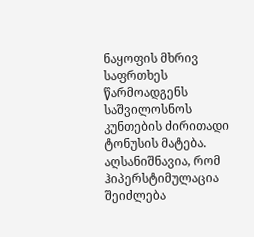ნაყოფის მხრივ საფრთხეს წარმოადგენს საშვილოსნოს კუნთების ძირითადი ტონუსის მატება. აღსანიშნავია, რომ ჰიპერსტიმულაცია შეიძლება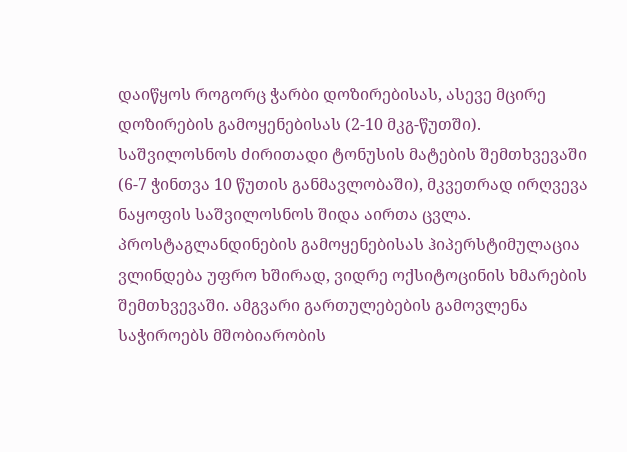დაიწყოს როგორც ჭარბი დოზირებისას, ასევე მცირე დოზირების გამოყენებისას (2-10 მკგ-წუთში). საშვილოსნოს ძირითადი ტონუსის მატების შემთხვევაში (6-7 ჭინთვა 10 წუთის განმავლობაში), მკვეთრად ირღვევა ნაყოფის საშვილოსნოს შიდა აირთა ცვლა.  პროსტაგლანდინების გამოყენებისას ჰიპერსტიმულაცია ვლინდება უფრო ხშირად, ვიდრე ოქსიტოცინის ხმარების შემთხვევაში. ამგვარი გართულებების გამოვლენა საჭიროებს მშობიარობის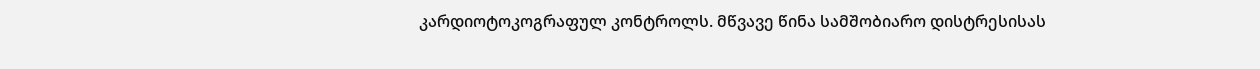კარდიოტოკოგრაფულ კონტროლს. მწვავე წინა სამშობიარო დისტრესისას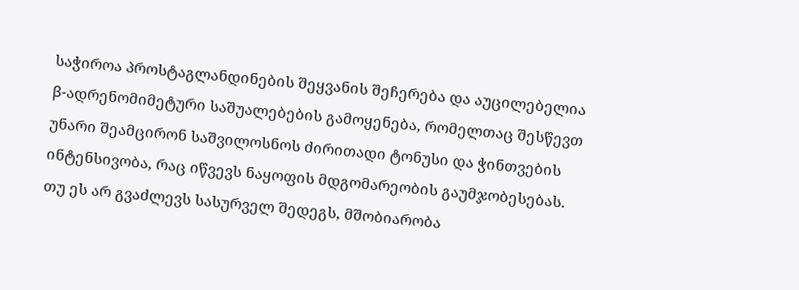საჭიროა პროსტაგლანდინების შეყვანის შეჩერება და აუცილებელია β-ადრენომიმეტური საშუალებების გამოყენება, რომელთაც შესწევთ უნარი შეამცირონ საშვილოსნოს ძირითადი ტონუსი და ჭინთვების ინტენსივობა, რაც იწვევს ნაყოფის მდგომარეობის გაუმჯობესებას. თუ ეს არ გვაძლევს სასურველ შედეგს, მშობიარობა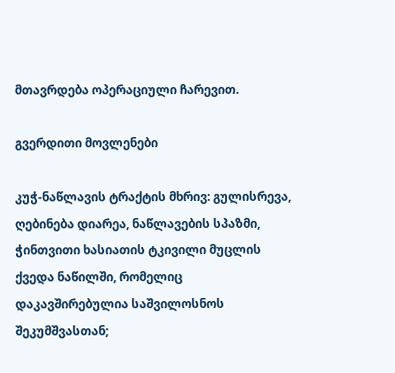მთავრდება ოპერაციული ჩარევით.

გვერდითი მოვლენები

კუჭ-ნაწლავის ტრაქტის მხრივ: გულისრევა, ღებინება დიარეა, ნაწლავების სპაზმი, ჭინთვითი ხასიათის ტკივილი მუცლის ქვედა ნაწილში, რომელიც დაკავშირებულია საშვილოსნოს შეკუმშვასთან;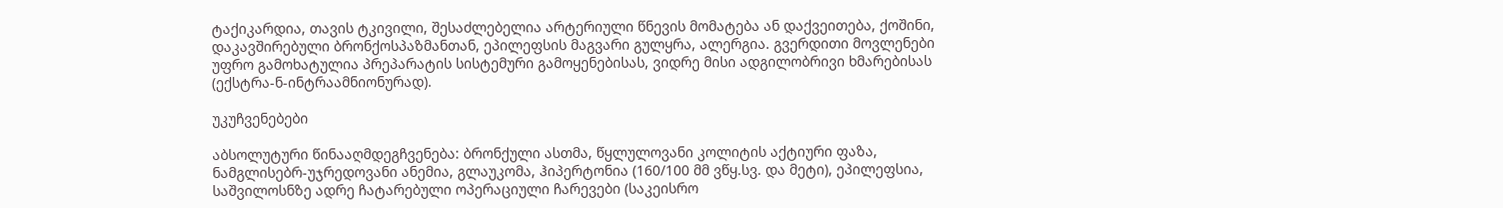ტაქიკარდია, თავის ტკივილი, შესაძლებელია არტერიული წნევის მომატება ან დაქვეითება, ქოშინი, დაკავშირებული ბრონქოსპაზმანთან, ეპილეფსის მაგვარი გულყრა, ალერგია. გვერდითი მოვლენები უფრო გამოხატულია პრეპარატის სისტემური გამოყენებისას, ვიდრე მისი ადგილობრივი ხმარებისას (ექსტრა-ნ-ინტრაამნიონურად).

უკუჩვენებები

აბსოლუტური წინააღმდეგჩვენება: ბრონქული ასთმა, წყლულოვანი კოლიტის აქტიური ფაზა, ნამგლისებრ-უჯრედოვანი ანემია, გლაუკომა, ჰიპერტონია (160/100 მმ ვწყ.სვ. და მეტი), ეპილეფსია, საშვილოსნზე ადრე ჩატარებული ოპერაციული ჩარევები (საკეისრო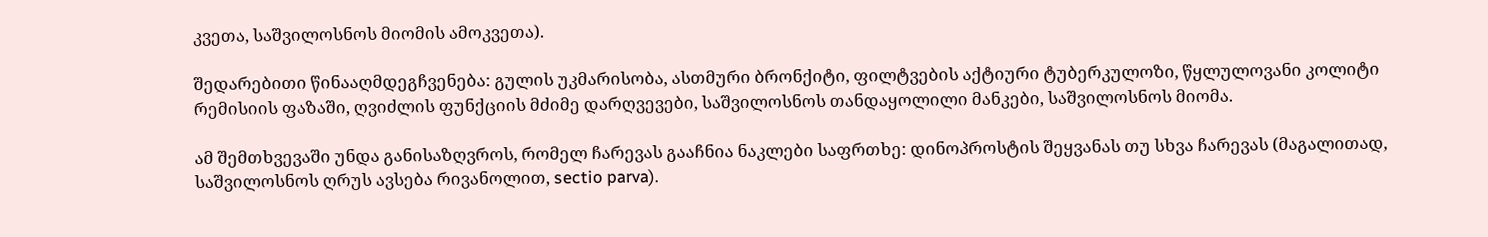კვეთა, საშვილოსნოს მიომის ამოკვეთა).

შედარებითი წინააღმდეგჩვენება: გულის უკმარისობა, ასთმური ბრონქიტი, ფილტვების აქტიური ტუბერკულოზი, წყლულოვანი კოლიტი რემისიის ფაზაში, ღვიძლის ფუნქციის მძიმე დარღვევები, საშვილოსნოს თანდაყოლილი მანკები, საშვილოსნოს მიომა.

ამ შემთხვევაში უნდა განისაზღვროს, რომელ ჩარევას გააჩნია ნაკლები საფრთხე: დინოპროსტის შეყვანას თუ სხვა ჩარევას (მაგალითად, საშვილოსნოს ღრუს ავსება რივანოლით, sectio parva).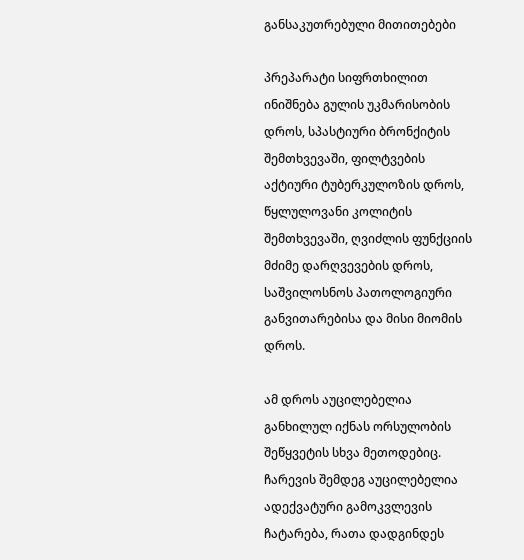განსაკუთრებული მითითებები

პრეპარატი სიფრთხილით ინიშნება გულის უკმარისობის დროს, სპასტიური ბრონქიტის შემთხვევაში, ფილტვების აქტიური ტუბერკულოზის დროს, წყლულოვანი კოლიტის შემთხვევაში, ღვიძლის ფუნქციის მძიმე დარღვევების დროს, საშვილოსნოს პათოლოგიური განვითარებისა და მისი მიომის დროს.

ამ დროს აუცილებელია განხილულ იქნას ორსულობის შეწყვეტის სხვა მეთოდებიც. ჩარევის შემდეგ აუცილებელია ადექვატური გამოკვლევის ჩატარება, რათა დადგინდეს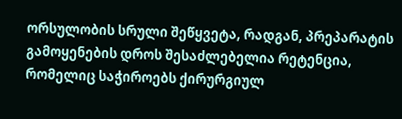ორსულობის სრული შეწყვეტა, რადგან, პრეპარატის გამოყენების დროს შესაძლებელია რეტენცია, რომელიც საჭიროებს ქირურგიულ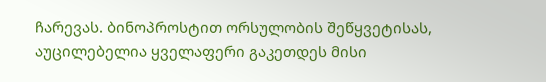ჩარევას. ბინოპროსტით ორსულობის შეწყვეტისას, აუცილებელია ყველაფერი გაკეთდეს მისი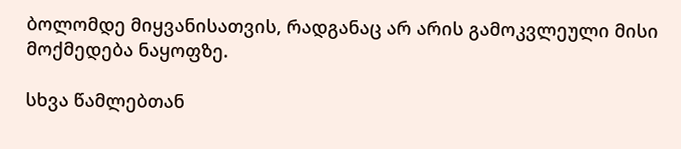ბოლომდე მიყვანისათვის, რადგანაც არ არის გამოკვლეული მისი მოქმედება ნაყოფზე.

სხვა წამლებთან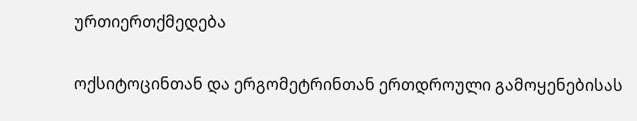ურთიერთქმედება

ოქსიტოცინთან და ერგომეტრინთან ერთდროული გამოყენებისას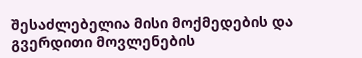შესაძლებელია მისი მოქმედების და გვერდითი მოვლენების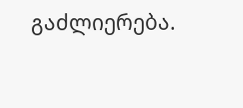გაძლიერება.